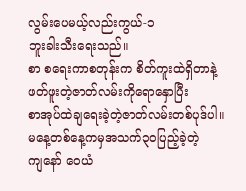လွမ်းပေမယ့်လည်းကွယ်-၁
ဘူးခါးသီးရေးသည်။
စာ စရေးကာစတုန်းက စိတ်ကူးထဲရှိတာနဲ့
ဖတ်ဖူးတဲ့ဇာတ်လမ်းကိုရောနှောပြီး
စာအုပ်ထဲချရေးခဲ့တဲ့ဇာတ်လမ်းတစ်ပုဒ်ပါ။
မနေ့တစ်နေ့ကမှအသက်၃ဝပြည့်ခဲ့တဲ့
ကျနော် ဝေယံ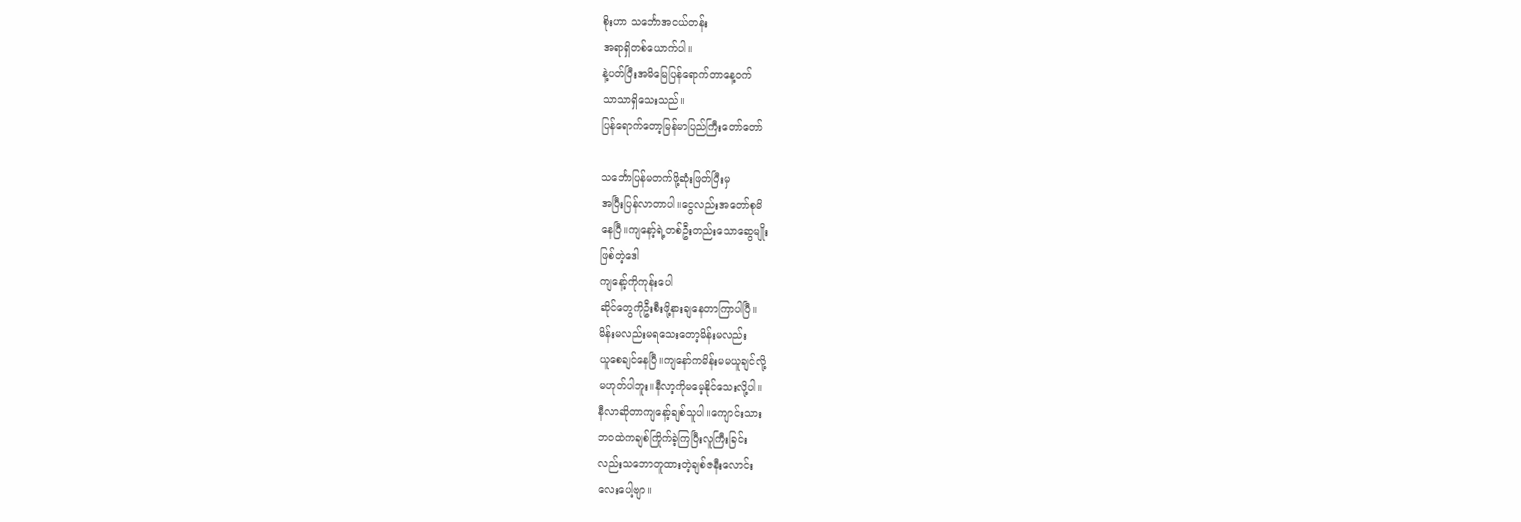စိုးဟာ သင်္ဘောအငယ်တန်း
အရာရှိတစ်ယောက်ပါ။
နဲ့ပတ်ပြီးအမိမြေပြန်ရောက်တာနေ့ဝက်
သာသာရှိသေးသည်။
ပြန်ရောက်တော့မြန်မာပြည်ကြီးတော်တော်

သင်္ဘောပြန်မတက်ဖို့ဆုံးဖြတ်ပြီးမှ
အပြီးပြန်လာတာပါ။ငွေလည်းအတော်စုမိ
နေပြီ။ကျနော့်ရဲ့တစ်ဦးတည်းသောဆွေမျိုး
ဖြစ်တဲ့ဒေါ
ကျနော့်ကိုကုန်းပေါ
ဆိုင်တွေကိုဦးစီးဖို့နားချနေတာကြာပါပြီ။
မိန်းမလည်းမရသေးတော့မိန်းမလည်း
ယူစေချင်နေပြီ။ကျနော်ကမိန်းမမယူချင်လို့
မဟုတ်ပါဘူး။နီလာ့ကိုမမေ့နိုင်သေးလို့ပါ။
နီလာဆိုတာကျနော့်ချစ်သူပါ။ကျောင်းသား
ဘဝထဲကချစ်ကြိုက်ခဲ့ကြပြီးလူကြီးခြင်း
လည်းသဘောတူထားတဲ့ချစ်ဇနီးလောင်း
လေးပေါ့ဗျာ။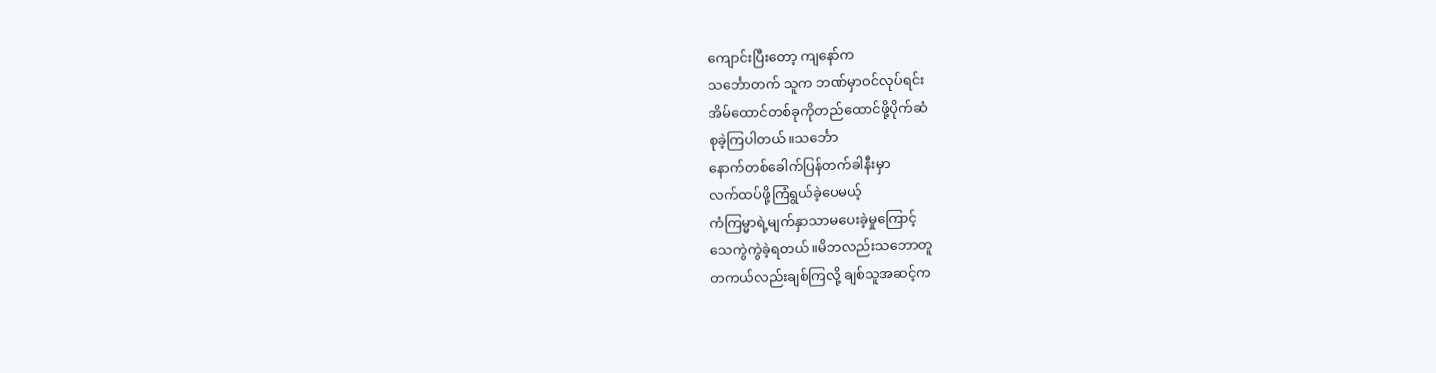ကျောင်းပြီးတော့ ကျနော်က
သင်္ဘောတက် သူက ဘဏ်မှာဝင်လုပ်ရင်း
အိမ်ထောင်တစ်ခုကိုတည်ထောင်ဖို့ပိုက်ဆံ
စုခဲ့ကြပါတယ်။သင်္ဘော
နောက်တစ်ခေါက်ပြန်တက်ခါနီးမှာ
လက်ထပ်ဖို့ကြံရွယ်ခဲ့ပေမယ့်
ကံကြမ္မာရဲ့မျက်နှာသာမပေးခဲ့မှုကြောင့်
သေကွဲကွဲခဲ့ရတယ်။မိဘလည်းသဘောတူ
တကယ်လည်းချစ်ကြလို့ ချစ်သူအဆင့်က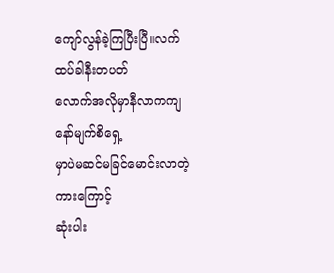ကျော်လွန်ခဲ့ကြပြီးပြီ။လက်ထပ်ခါနီးတပတ်
လောက်အလိုမှာနီလာကကျနော်မျက်စိရှေ့
မှာပဲမဆင်မခြင်မောင်းလာတဲ့ကားကြောင့်
ဆုံးပါး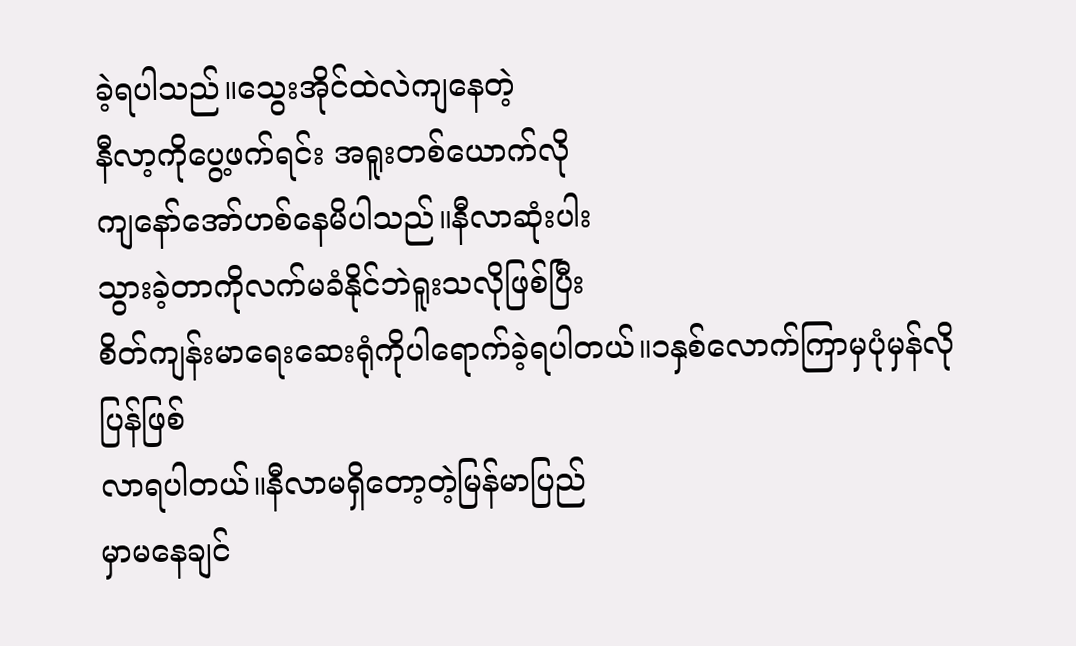ခဲ့ရပါသည်။သွေးအိုင်ထဲလဲကျနေတဲ့
နီလာ့ကိုပွေ့ဖက်ရင်း အရူးတစ်ယောက်လို
ကျနော်အော်ဟစ်နေမိပါသည်။နီလာဆုံးပါး
သွားခဲ့တာကိုလက်မခံနိုင်ဘဲရူးသလိုဖြစ်ပြီး
စိတ်ကျန်းမာရေးဆေးရုံကိုပါရောက်ခဲ့ရပါတယ်။၁နှစ်လောက်ကြာမှပုံမှန်လိုပြန်ဖြစ်
လာရပါတယ်။နီလာမရှိတော့တဲ့မြန်မာပြည်
မှာမနေချင်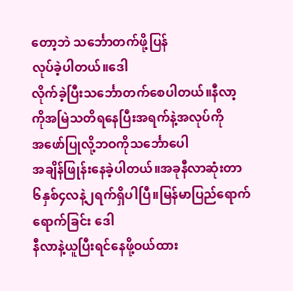တော့ဘဲ သင်္ဘောတက်ဖို့ပြန်
လုပ်ခဲ့ပါတယ်။ဒေါ
လိုက်ခဲ့ပြီးသင်္ဘောတက်စေပါတယ်။နီလာ့
ကိုအမြဲသတိရနေပြီးအရက်နဲ့အလုပ်ကို
အဖော်ပြုလို့ဘဝကိုသင်္ဘောပေါ
အချိန်ဖြုန်းနေခဲ့ပါတယ်။အခုနီလာဆုံးတာ
၆နှစ်၄လနဲ့၂ရက်ရှိပါပြီ။မြန်မာပြည်ရောက်
ရောက်ခြင်း ဒေါ
နီလာနဲ့ယူပြီးရင်နေဖို့ဝယ်ထား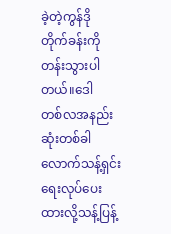ခဲ့တဲ့ကွန်ဒို
တိုက်ခန်းကိုတန်းသွားပါတယ်။ဒေါ
တစ်လအနည်းဆုံးတစ်ခါလောက်သန့်ရှင်း
ရေးလုပ်ပေးထားလို့သန့်ပြန့်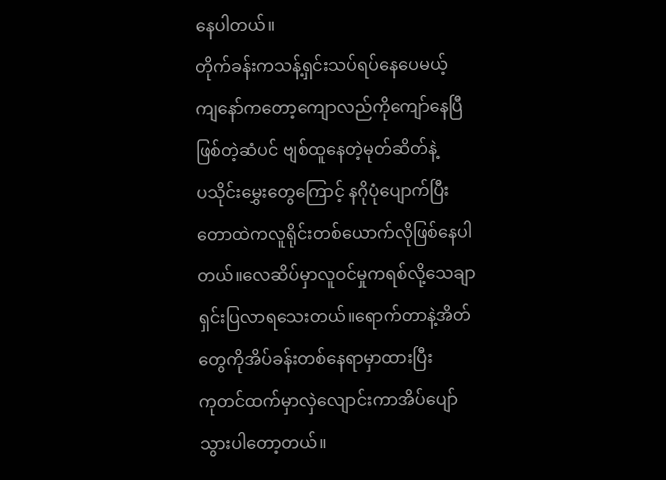နေပါတယ်။
တိုက်ခန်းကသန့်ရှင်းသပ်ရပ်နေပေမယ့်
ကျနော်ကတော့ကျောလည်ကိုကျော်နေပြီ
ဖြစ်တဲ့ဆံပင် ဗျစ်ထူနေတဲ့မုတ်ဆိတ်နဲ့
ပသိုင်းမွှေးတွေကြောင့် နဂိုပုံပျောက်ပြီး
တောထဲကလူရိုင်းတစ်ယောက်လိုဖြစ်နေပါ
တယ်။လေဆိပ်မှာလူဝင်မှုကရစ်လို့သေချာ
ရှင်းပြလာရသေးတယ်။ရောက်တာနဲ့အိတ်
တွေကိုအိပ်ခန်းတစ်နေရာမှာထားပြီး
ကုတင်ထက်မှာလှဲလျောင်းကာအိပ်ပျော်
သွားပါတော့တယ်။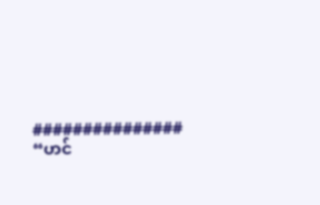###############
“ဟင်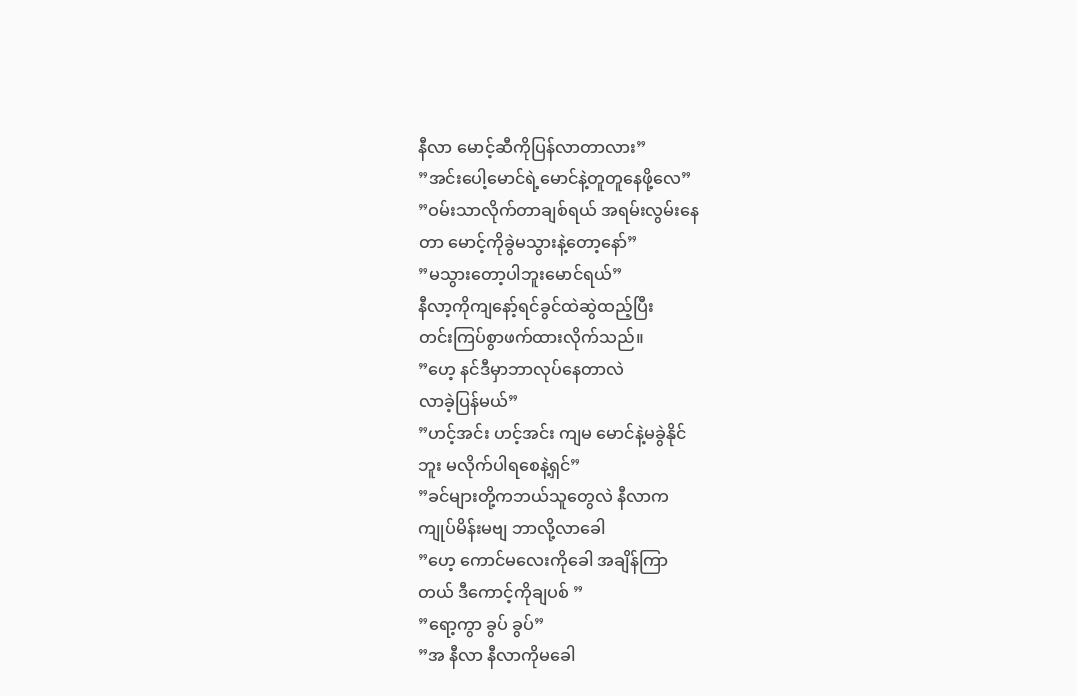နီလာ မောင့်ဆီကိုပြန်လာတာလား”
”အင်းပေါ့မောင်ရဲ့မောင်နဲ့တူတူနေဖို့လေ”
”ဝမ်းသာလိုက်တာချစ်ရယ် အရမ်းလွမ်းနေ
တာ မောင့်ကိုခွဲမသွားနဲ့တော့နော်”
”မသွားတော့ပါဘူးမောင်ရယ်”
နီလာ့ကိုကျနော့်ရင်ခွင်ထဲဆွဲထည့်ပြီး
တင်းကြပ်စွာဖက်ထားလိုက်သည်။
”ဟေ့ နင်ဒီမှာဘာလုပ်နေတာလဲ
လာခဲ့ပြန်မယ်”
”ဟင့်အင်း ဟင့်အင်း ကျမ မောင်နဲ့မခွဲနိုင်
ဘူး မလိုက်ပါရစေနဲ့ရှင်”
”ခင်များတို့ကဘယ်သူတွေလဲ နီလာက
ကျုပ်မိန်းမဗျ ဘာလို့လာခေါ
”ဟေ့ ကောင်မလေးကိုခေါ အချိန်ကြာ
တယ် ဒီကောင့်ကိုချပစ် ”
”ရော့ကွာ ခွပ် ခွပ်”
”အ နီလာ နီလာကိုမခေါ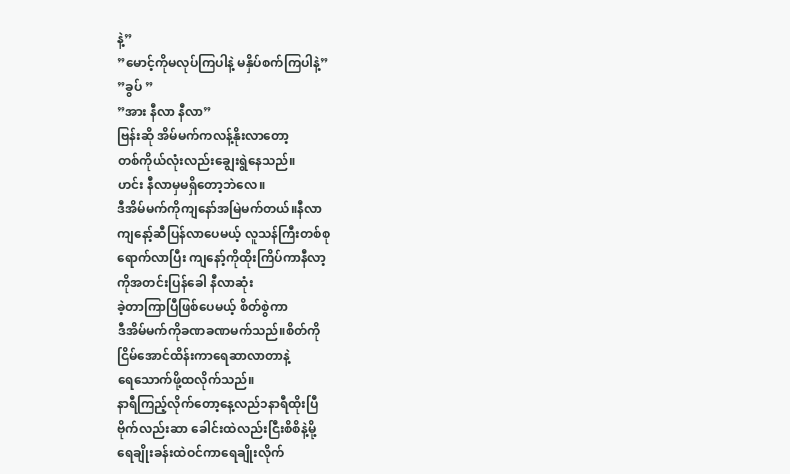နဲ့”
”မောင့်ကိုမလုပ်ကြပါနဲ့ မနှိပ်စက်ကြပါနဲ့”
”ခွပ် ”
”အား နီလာ နီလာ”
ဗြန်းဆို အိမ်မက်ကလန့်နိုးလာတော့
တစ်ကိုယ်လုံးလည်းချွေးရွဲနေသည်။
ဟင်း နီလာမှမရှိတော့ဘဲလေ။
ဒီအိမ်မက်ကိုကျနော်အမြဲမက်တယ်။နီလာ
ကျနော့်ဆီပြန်လာပေမယ့် လူသန်ကြီးတစ်စု
ရောက်လာပြီး ကျနော့်ကိုထိုးကြိပ်ကာနီလာ့
ကိုအတင်းပြန်ခေါ နီလာဆုံး
ခဲ့တာကြာပြီဖြစ်ပေမယ့် စိတ်စွဲကာ
ဒီအိမ်မက်ကိုခဏခဏမက်သည်။စိတ်ကို
ငြိမ်အောင်ထိန်းကာရေဆာလာတာနဲ့
ရေသောက်ဖို့ထလိုက်သည်။
နာရီကြည့်လိုက်တော့နေ့လည်၁နာရီထိုးပြီ
ဗိုက်လည်းဆာ ခေါင်းထဲလည်းငြီးစိစိနဲ့မို့
ရေချိုးခန်းထဲဝင်ကာရေချိုးလိုက်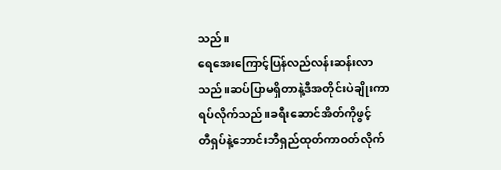သည်။
ရေအေးကြောင့်ပြန်လည်လန်းဆန်းလာ
သည်။ဆပ်ပြာမရှိတာနဲ့ဒီအတိုင်းပဲချိုးကာ
ရပ်လိုက်သည်။ခရီးဆောင်အိတ်ကိုဖွင့်
တီရှပ်နဲ့ဘောင်းဘီရှည်ထုတ်ကာဝတ်လိုက်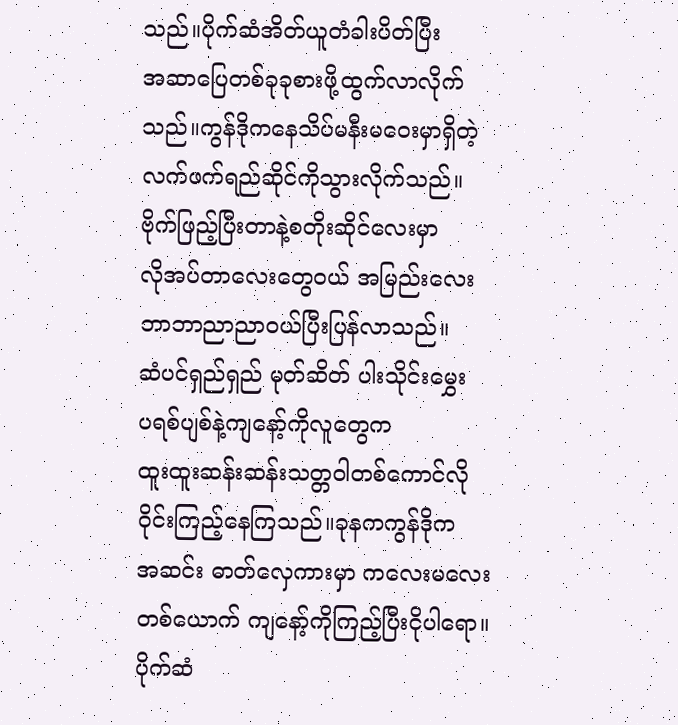သည်။ပိုက်ဆံအိတ်ယူတံခါးပိတ်ပြီး
အဆာပြေတစ်ခုခုစားဖို့ထွက်လာလိုက်
သည်။ကွန်ဒိုကနေသိပ်မနီးမဝေးမှာရှိတဲ့
လက်ဖက်ရည်ဆိုင်ကိုသွားလိုက်သည်။
ဗိုက်ဖြည့်ပြီးတာနဲ့စတိုးဆိုင်လေးမှာ
လိုအပ်တာလေးတွေဝယ် အမြည်းလေး
ဘာဘာညာညာဝယ်ပြီးပြန်လာသည်။
ဆံပင်ရှည်ရှည် မုတ်ဆိတ် ပါးသိုင်းမွှေး
ပရစ်ပျစ်နဲ့ကျနော့်ကိုလူတွေက
ထူးထူးဆန်းဆန်းသတ္တဝါတစ်ကောင်လို
ဝိုင်းကြည့်နေကြသည်။ခုနကကွန်ဒိုက
အဆင်း ဓာတ်လှေကားမှာ ကလေးမလေး
တစ်ယောက် ကျနော့်ကိုကြည့်ပြီးငိုပါရော။
ပိုက်ဆံ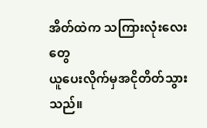အိတ်ထဲက သကြားလုံးလေးတွေ
ယူပေးလိုက်မှအငိုတိတ်သွားသည်။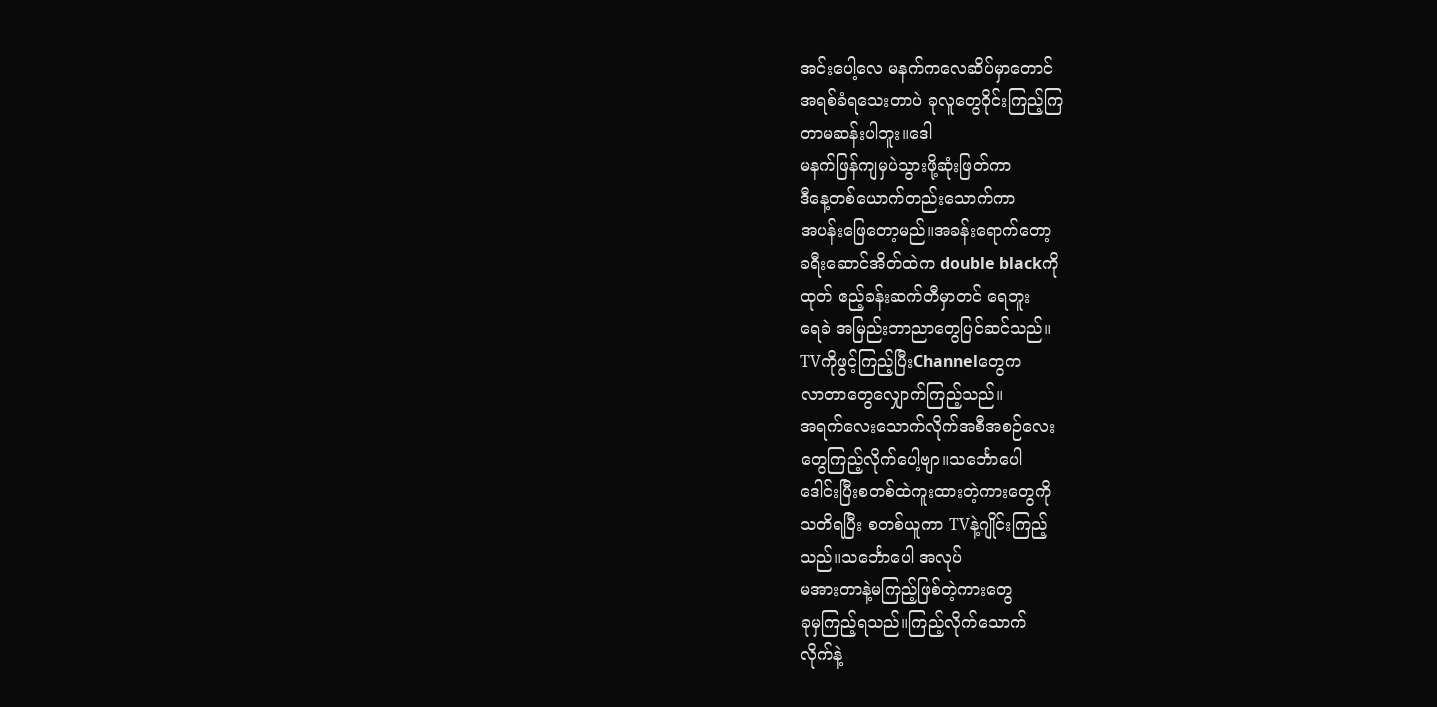အင်းပေါ့လေ မနက်ကလေဆိပ်မှာတောင်
အရစ်ခံရသေးတာပဲ ခုလူတွေဝိုင်းကြည့်ကြ
တာမဆန်းပါဘူး။ဒေါ
မနက်ဖြန်ကျမှပဲသွားဖို့ဆုံးဖြတ်ကာ
ဒီနေ့တစ်ယောက်တည်းသောက်ကာ
အပန်းဖြေတော့မည်။အခန်းရောက်တော့
ခရီးဆောင်အိတ်ထဲက double blackကို
ထုတ် ဧည့်ခန်းဆက်တီမှာတင် ရေဘူး
ရေခဲ အမြည်းဘာညာတွေပြင်ဆင်သည်။
TVကိုဖွင့်ကြည့်ပြီးChannelတွေက
လာတာတွေလျှောက်ကြည့်သည်။
အရက်လေးသောက်လိုက်အစီအစဉ်လေး
တွေကြည့်လိုက်ပေါ့ဗျာ။သင်္ဘောပေါ
ဒေါင်းပြီးစတစ်ထဲကူးထားတဲ့ကားတွေကို
သတိရပြီး စတစ်ယူကာ TVနဲ့ဂျိုင်းကြည့်
သည်။သင်္ဘောပေါ အလုပ်
မအားတာနဲ့မကြည့်ဖြစ်တဲ့ကားတွေ
ခုမှကြည့်ရသည်။ကြည့်လိုက်သောက်
လိုက်နဲ့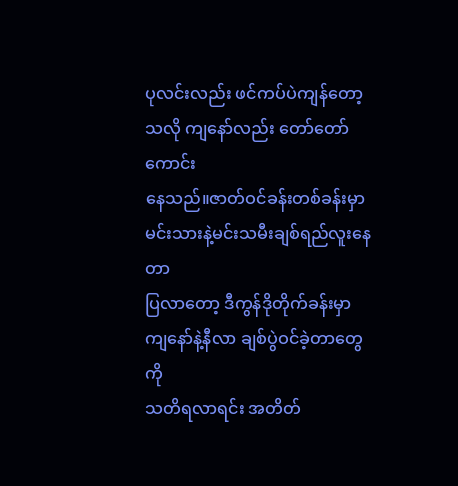ပုလင်းလည်း ဖင်ကပ်ပဲကျန်တော့
သလို ကျနော်လည်း တော်တော်ကောင်း
နေသည်။ဇာတ်ဝင်ခန်းတစ်ခန်းမှာ
မင်းသားနဲ့မင်းသမီးချစ်ရည်လူးနေတာ
ပြလာတော့ ဒီကွန်ဒိုတိုက်ခန်းမှာ
ကျနော်နဲ့နီလာ ချစ်ပွဲဝင်ခဲ့တာတွေကို
သတိရလာရင်း အတိတ်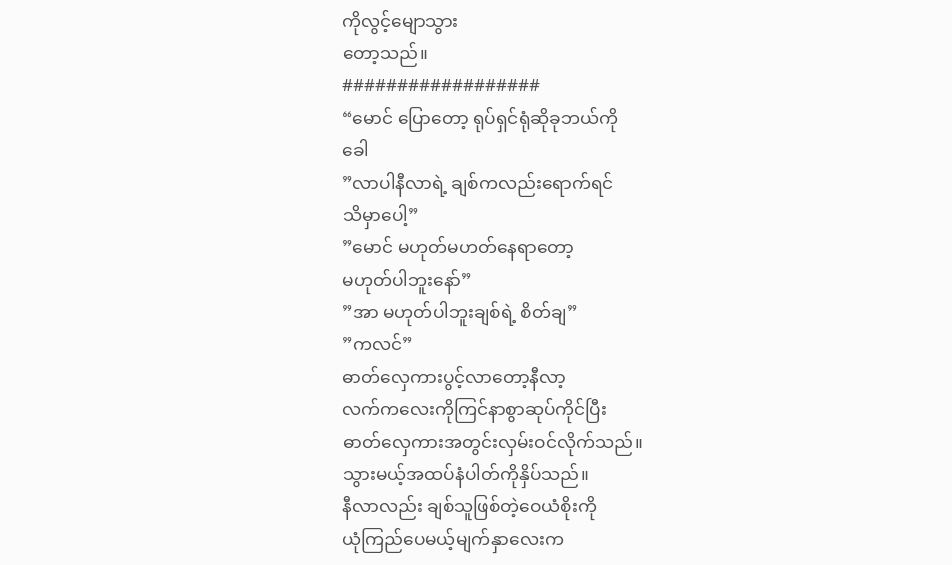ကိုလွင့်မျောသွား
တော့သည်။
##################
“မောင် ပြောတော့ ရုပ်ရှင်ရုံဆိုခုဘယ်ကို
ခေါ
”လာပါနီလာရဲ့ ချစ်ကလည်းရောက်ရင်
သိမှာပေါ့”
”မောင် မဟုတ်မဟတ်နေရာတော့
မဟုတ်ပါဘူးနော်”
”အာ မဟုတ်ပါဘူးချစ်ရဲ့ စိတ်ချ”
”ကလင်”
ဓာတ်လှေကားပွင့်လာတော့နီလာ့
လက်ကလေးကိုကြင်နာစွာဆုပ်ကိုင်ပြီး
ဓာတ်လှေကားအတွင်းလှမ်းဝင်လိုက်သည်။
သွားမယ့်အထပ်နံပါတ်ကိုနှိပ်သည်။
နီလာလည်း ချစ်သူဖြစ်တဲ့ဝေယံစိုးကို
ယုံကြည်ပေမယ့်မျက်နှာလေးက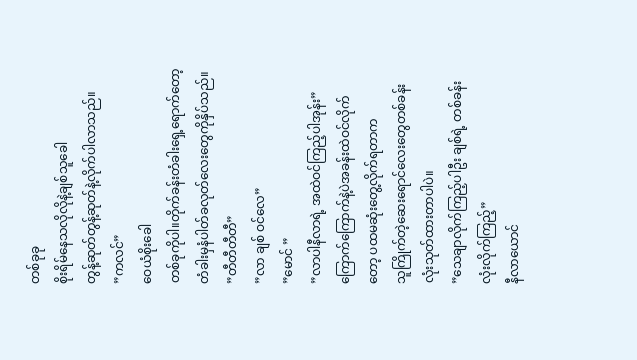တစ်ခုခု
စိုးရိမ်နေသလိုလိုနဲ့ချစ်သူခေါ
တွန့်ဆုတ်တွန့်ဆုတ်နဲ့လိုက်ပါလာသည်။
”ကလင်”
ဝေယံစိုးခေါ
တစ်ခုကိုပါ။တိုက်ခန်းတံခါးရှေ့ရောက်တော့
တံခါးမှနံပါတ်ခလုတ်လေးတွေကိုနှိပ်သည်။
”တီတီတီတီ”
”လာ ချစ် ဝင်လေ”
”မောင် ”
”လာပါနီလာရဲ့ အထဲဝင်ကြည့်ပါအုန်း”
ကြောက်ကြောက်နဲ့ပဲအခန်းထဲဝင်လိုက်
တော့ ပထမဆုံးတွေ့လိုက်ရတာက
သူကြိုက်တဲ့ဆေးရောင်လေးတွေတစ်ခန်း
လုံးသုတ်ထားတာပါပဲ။
”သေချာလိုက်ကြည့်ပါဦး ချစ်ရဲ့ တစ်ခန်း
လုံးလိုက်ကြည့်”
နီလာယောင်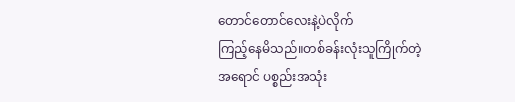တောင်တောင်လေးနဲ့ပဲလိုက်
ကြည့်နေမိသည်။တစ်ခန်းလုံးသူကြိုက်တဲ့
အရောင် ပစ္စည်းအသုံး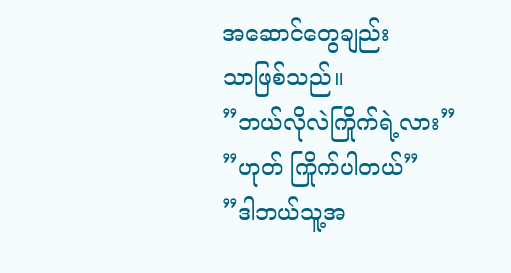အဆောင်တွေချည်း
သာဖြစ်သည်။
”ဘယ်လိုလဲကြိုက်ရဲ့လား”
”ဟုတ် ကြိုက်ပါတယ်”
”ဒါဘယ်သူ့အ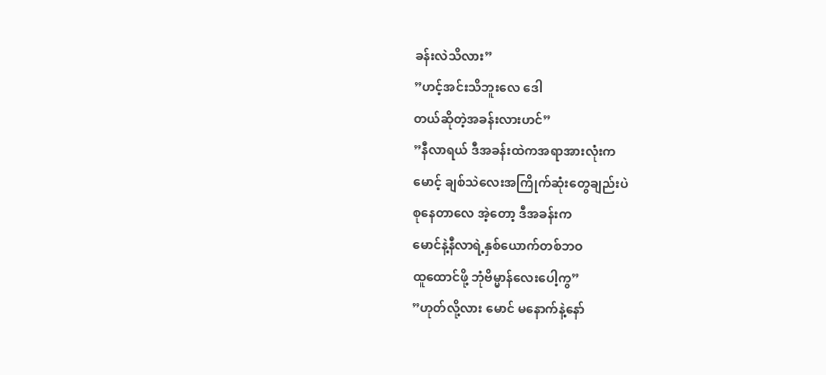ခန်းလဲသိလား”
”ဟင့်အင်းသိဘူးလေ ဒေါ
တယ်ဆိုတဲ့အခန်းလားဟင်”
”နီလာရယ် ဒီအခန်းထဲကအရာအားလုံးက
မောင့် ချစ်သဲလေးအကြိုက်ဆုံးတွေချည်းပဲ
စုနေတာလေ အဲ့တော့ ဒီအခန်းက
မောင်နဲ့နီလာရဲ့နှစ်ယောက်တစ်ဘဝ
ထူထောင်ဖို့ ဘုံဗိမ္မာန်လေးပေါ့ကွ”
”ဟုတ်လို့လား မောင် မနောက်နဲ့နော်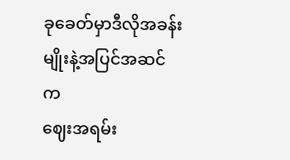ခုခေတ်မှာဒီလိုအခန်းမျိုးနဲ့အပြင်အဆင်က
ဈေးအရမ်း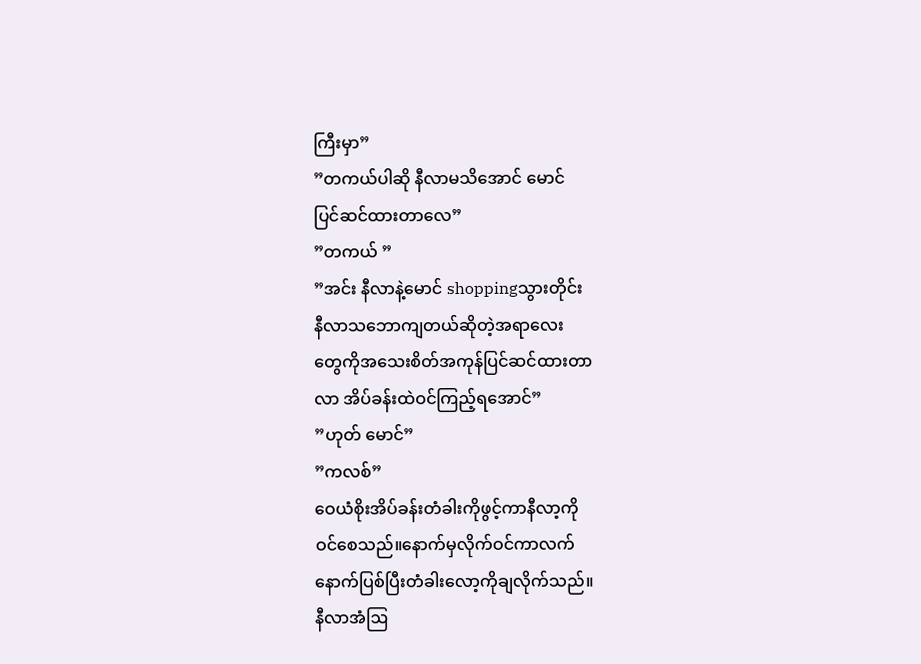ကြီးမှာ”
”တကယ်ပါဆို နီလာမသိအောင် မောင်
ပြင်ဆင်ထားတာလေ”
”တကယ် ”
”အင်း နီလာနဲ့မောင် shoppingသွားတိုင်း
နီလာသဘောကျတယ်ဆိုတဲ့အရာလေး
တွေကိုအသေးစိတ်အကုန်ပြင်ဆင်ထားတာ
လာ အိပ်ခန်းထဲဝင်ကြည့်ရအောင်”
”ဟုတ် မောင်”
”ကလစ်”
ဝေယံစိုးအိပ်ခန်းတံခါးကိုဖွင့်ကာနီလာ့ကို
ဝင်စေသည်။နောက်မှလိုက်ဝင်ကာလက်
နောက်ပြစ်ပြီးတံခါးလော့ကိုချလိုက်သည်။
နီလာအံဩ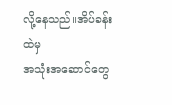လို့နေသည်။အိပ်ခန်းထဲမှ
အသုံးအဆောင်တွေ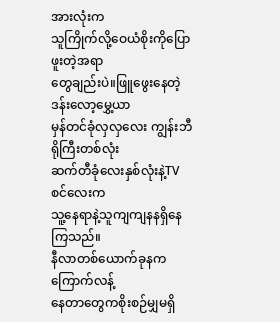အားလုံးက
သူကြိုက်လို့ဝေယံစိုးကိုပြောဖူးတဲ့အရာ
တွေချည်းပဲ။ဖြူဖွေးနေတဲ့ဒန်းလော့မွှေ့ယာ
မှန်တင်ခုံလှလှလေး ကျွန်းဘီရိုကြီးတစ်လုံး
ဆက်တီခုံလေးနှစ်လုံးနဲ့TVစင်လေးက
သူ့နေရာနဲ့သူကျကျနနရှိနေကြသည်။
နီလာတစ်ယောက်ခုနကကြောက်လန့်
နေတာတွေကစိုးစဉ်မျှမရှိ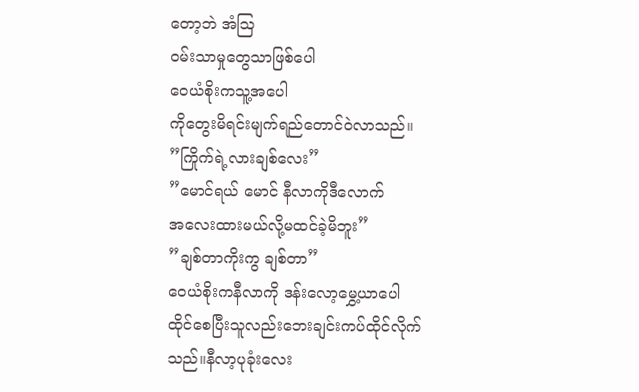တော့ဘဲ အံဩ
ဝမ်းသာမှုတွေသာဖြစ်ပေါ
ဝေယံစိုးကသူ့အပေါ
ကိုတွေးမိရင်းမျက်ရည်တောင်ဝဲလာသည်။
”ကြိုက်ရဲ့လားချစ်လေး”
”မောင်ရယ် မောင် နီလာကိုဒီလောက်
အလေးထားမယ်လို့မထင်ခဲ့မိဘူး”
”ချစ်တာကိုးကွ ချစ်တာ”
ဝေယံစိုးကနီလာကို ဒန်းလော့မွှေ့ယာပေါ
ထိုင်စေပြီးသူလည်းဘေးချင်းကပ်ထိုင်လိုက်
သည်။နီလာ့ပုခုံးလေး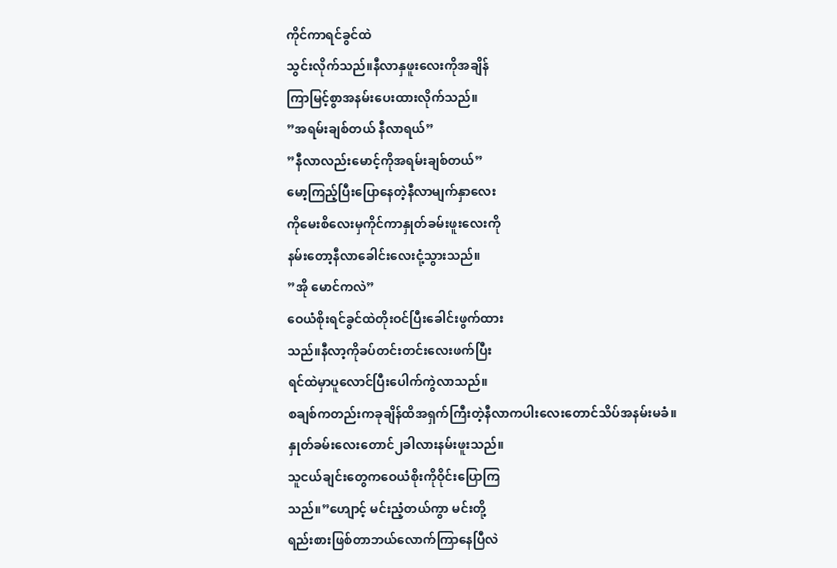ကိုင်ကာရင်ခွင်ထဲ
သွင်းလိုက်သည်။နီလာနှဖူးလေးကိုအချိန်
ကြာမြင့်စွာအနမ်းပေးထားလိုက်သည်။
”အရမ်းချစ်တယ် နီလာရယ်”
”နီလာလည်းမောင့်ကိုအရမ်းချစ်တယ်”
မော့ကြည့်ပြီးပြောနေတဲ့နီလာမျက်နှာလေး
ကိုမေးစိလေးမှကိုင်ကာနှုတ်ခမ်းဖူးလေးကို
နမ်းတော့နီလာခေါင်းလေးငုံ့သွားသည်။
”အို မောင်ကလဲ”
ဝေယံစိုးရင်ခွင်ထဲတိုးဝင်ပြီးခေါင်းဖွက်ထား
သည်။နီလာ့ကိုခပ်တင်းတင်းလေးဖက်ပြီး
ရင်ထဲမှာပူလောင်ပြီးပေါက်ကွဲလာသည်။
စချစ်ကတည်းကခုချိန်ထိအရှက်ကြီးတဲ့နီလာကပါးလေးတောင်သိပ်အနမ်းမခံ။
နှုတ်ခမ်းလေးတောင်၂ခါလားနမ်းဖူးသည်။
သူငယ်ချင်းတွေကဝေယံစိုးကိုဝိုင်းပြောကြ
သည်။”ဟျောင့် မင်းညံ့တယ်ကွာ မင်းတို့
ရည်းစားဖြစ်တာဘယ်လောက်ကြာနေပြီလဲ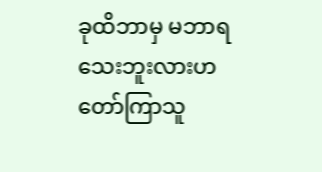ခုထိဘာမှ မဘာရသေးဘူးလားဟ
တော်ကြာသူ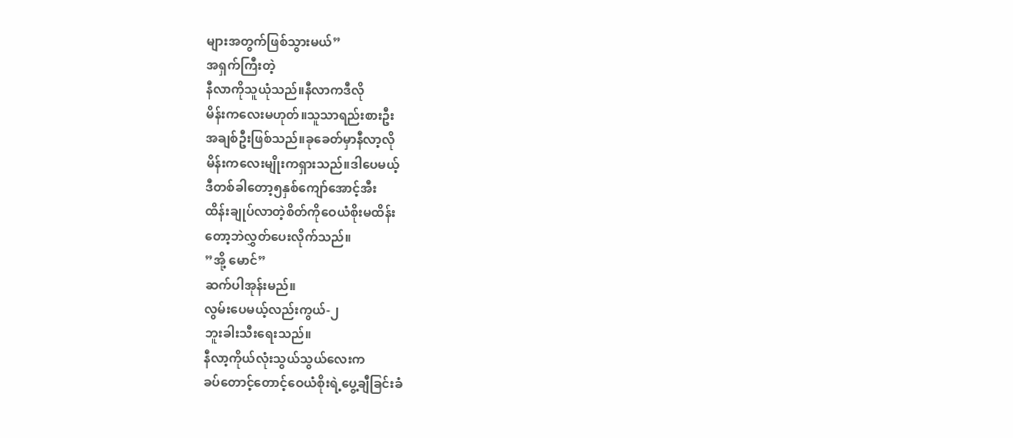များအတွက်ဖြစ်သွားမယ်”
အရှက်ကြီးတဲ့
နီလာကိုသူယုံသည်။နီလာကဒီလို
မိန်းကလေးမဟုတ်။သူသာရည်းစားဦး
အချစ်ဦးဖြစ်သည်။ခုခေတ်မှာနီလာ့လို
မိန်းကလေးမျိုးကရှားသည်။ဒါပေမယ့်
ဒီတစ်ခါတော့၅နှစ်ကျော်အောင့်အီး
ထိန်းချုပ်လာတဲ့စိတ်ကိုဝေယံစိုးမထိန်း
တော့ဘဲလွှတ်ပေးလိုက်သည်။
”အို့ မောင်”
ဆက်ပါအုန်းမည်။
လွမ်းပေမယ့်လည်းကွယ်-၂
ဘူးခါးသီးရေးသည်။
နီလာ့ကိုယ်လုံးသွယ်သွယ်လေးက
ခပ်တောင့်တောင့်ဝေယံစိုးရဲ့ပွေ့ချီခြင်းခံ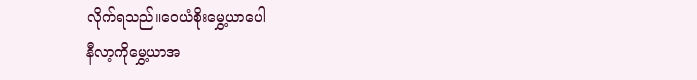လိုက်ရသည်။ဝေယံစိုးမွှေ့ယာပေါ
နီလာ့ကိုမွှေ့ယာအ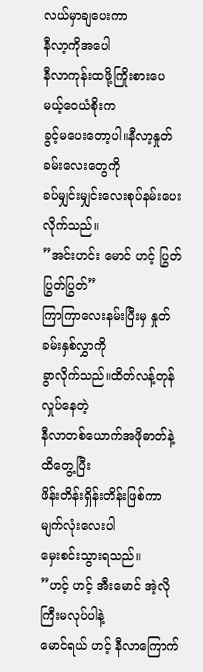လယ်မှာချပေးကာ
နီလာ့ကိုအပေါ
နီလာကုန်းထဖို့ကြိုးစားပေမယ့်ဝေယံစိုးက
ခွင့်မပေးတော့ပါ။နီလာ့နှုတ်ခမ်းလေးတွေကို
ခပ်မျှင်းမျှင်းလေးစုပ်နမ်းပေးလိုက်သည်။
”အင်းဟင်း မောင် ဟင့် ပြွတ်ပြွတ်ပြွတ်”
ကြာကြာလေးနမ်းပြီးမှ နှုတ်ခမ်းနှစ်လွှာကို
ခွာလိုက်သည်။ထိတ်လန့်တုန်လှုပ်နေတဲ့
နီလာတစ်ယောက်အဖိုဓာတ်နဲ့ထိတွေ့ပြီး
ဖိန်းတိန်းရှိန်းတိန်းဖြစ်ကာ မျက်လုံးလေးပါ
မှေးစင်းသွားရသည်။
”ဟင့် ဟင့် အီးမောင် အဲ့လိုကြီးမလုပ်ပါနဲ့
မောင်ရယ် ဟင့် နီလာကြောက်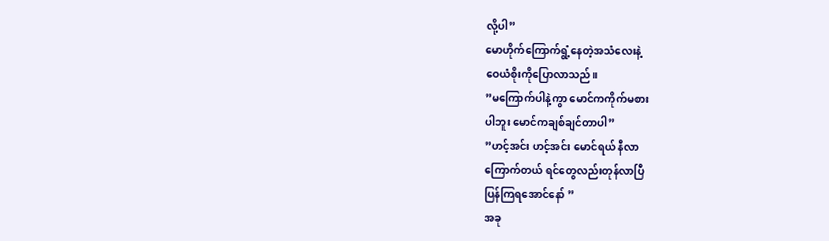လို့ပါ”
မောဟိုက်ကြောက်ရွံ့နေတဲ့အသံလေးနဲ့
ဝေယံစိုးကိုပြောလာသည်။
”မကြောက်ပါနဲ့ကွာ မောင်ကကိုက်မစား
ပါဘူး မောင်ကချစ်ချင်တာပါ”
”ဟင့်အင်း ဟင့်အင်း မောင်ရယ် နီလာ
ကြောက်တယ် ရင်တွေလည်းတုန်လာပြီ
ပြန်ကြရအောင်နော် ”
အခု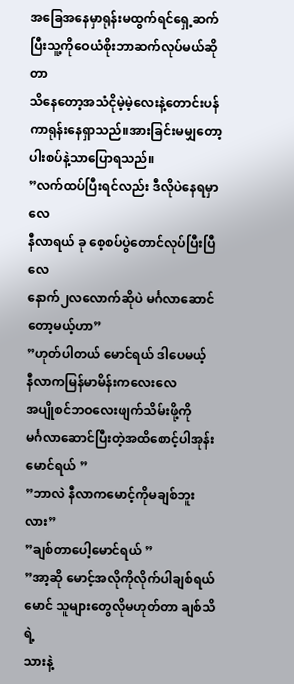အခြေအနေမှာရုန်းမထွက်ရင်ရှေ့ဆက်
ပြီးသူ့ကိုဝေယံစိုးဘာဆက်လုပ်မယ်ဆိုတာ
သိနေတော့အသံငိုမဲ့မဲ့လေးနဲ့တောင်းပန်
ကာရုန်းနေရှာသည်။အားခြင်းမမျှတော့
ပါးစပ်နဲ့သာပြောရသည်။
”လက်ထပ်ပြီးရင်လည်း ဒီလိုပဲနေရမှာလေ
နီလာရယ် ခု စေ့စပ်ပွဲတောင်လုပ်ပြီးပြီလေ
နောက်၂လလောက်ဆိုပဲ မင်္ဂလာဆောင်
တော့မယ့်ဟာ”
”ဟုတ်ပါတယ် မောင်ရယ် ဒါပေမယ့်
နီလာကမြန်မာမိန်းကလေးလေ
အပျိုစင်ဘဝလေးဖျက်သိမ်းဖို့ကို
မင်္ဂလာဆောင်ပြီးတဲ့အထိစောင့်ပါအုန်း
မောင်ရယ် ”
”ဘာလဲ နီလာကမောင့်ကိုမချစ်ဘူးလား”
”ချစ်တာပေါ့မောင်ရယ် ”
”အာ့ဆို မောင့်အလိုကိုလိုက်ပါချစ်ရယ်
မောင် သူများတွေလိုမဟုတ်တာ ချစ်သိရဲ့
သားနဲ့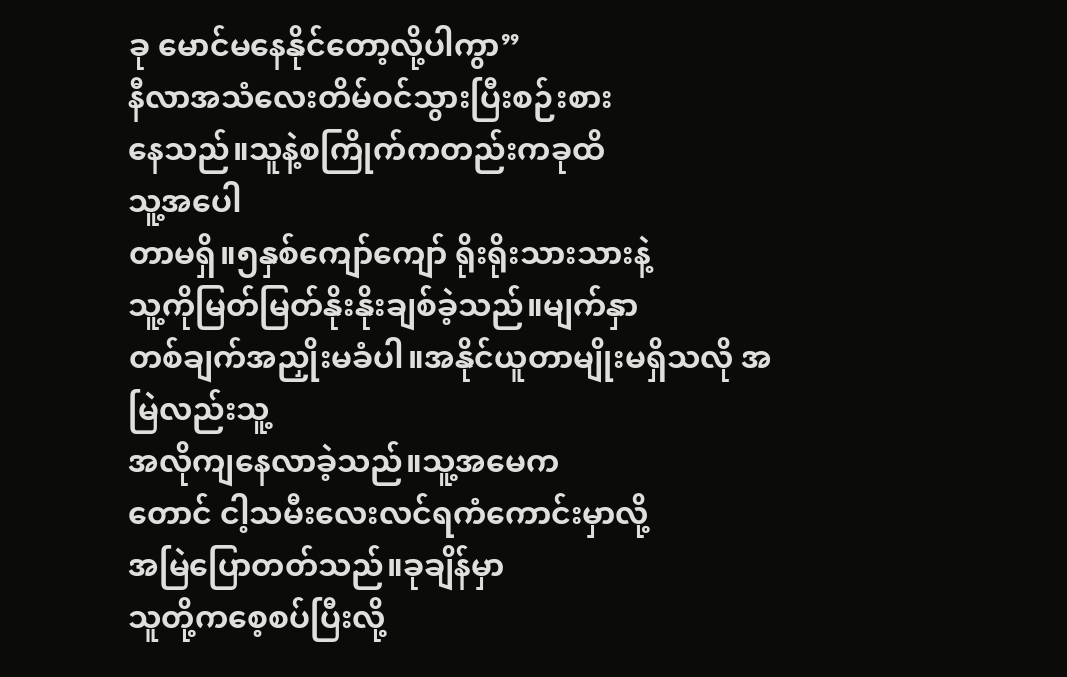ခု မောင်မနေနိုင်တော့လို့ပါကွာ”
နီလာအသံလေးတိမ်ဝင်သွားပြီးစဉ်းစား
နေသည်။သူနဲ့စကြိုက်ကတည်းကခုထိ
သူ့အပေါ
တာမရှိ။၅နှစ်ကျော်ကျော် ရိုးရိုးသားသားနဲ့
သူ့ကိုမြတ်မြတ်နိုးနိုးချစ်ခဲ့သည်။မျက်နှာ
တစ်ချက်အညှိုးမခံပါ။အနိုင်ယူတာမျိုးမရှိသလို အမြဲလည်းသူ့
အလိုကျနေလာခဲ့သည်။သူ့အမေက
တောင် ငါ့သမီးလေးလင်ရကံကောင်းမှာလို့
အမြဲပြောတတ်သည်။ခုချိန်မှာ
သူတို့ကစေ့စပ်ပြီးလို့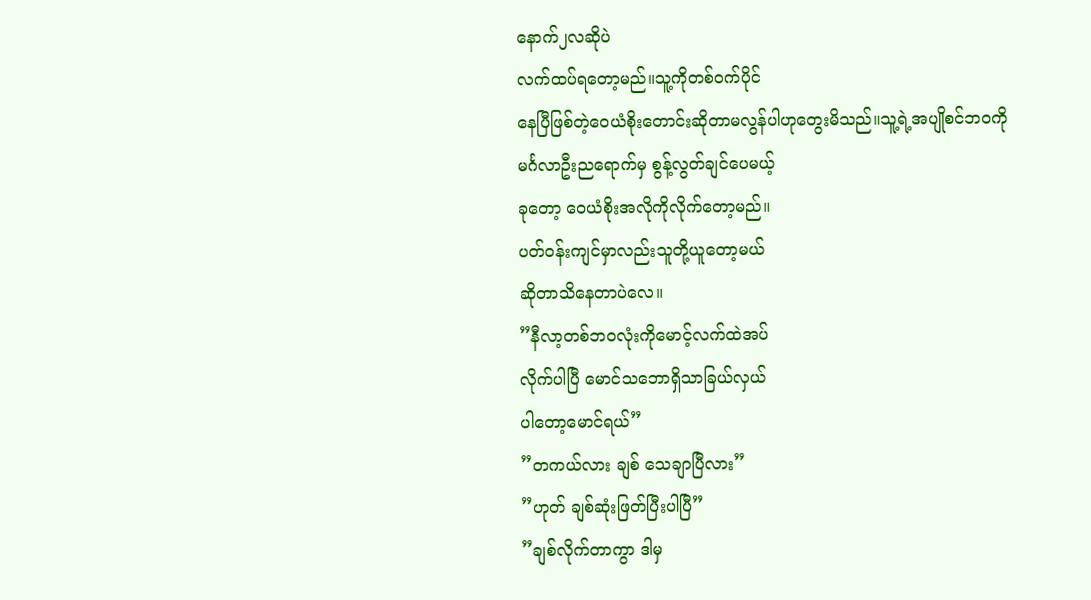နောက်၂လဆိုပဲ
လက်ထပ်ရတော့မည်။သူ့ကိုတစ်ဝက်ပိုင်
နေပြီဖြစ်တဲ့ဝေယံစိုးတောင်းဆိုတာမလွန်ပါဟုတွေးမိသည်။သူ့ရဲ့အပျိုစင်ဘဝကို
မင်္ဂလာဦးညရောက်မှ စွန့်လွတ်ချင်ပေမယ့်
ခုတော့ ဝေယံစိုးအလိုကိုလိုက်တော့မည်။
ပတ်ဝန်းကျင်မှာလည်းသူတို့ယူတော့မယ်
ဆိုတာသိနေတာပဲလေ။
”နီလာ့တစ်ဘဝလုံးကိုမောင့်လက်ထဲအပ်
လိုက်ပါပြီ မောင်သဘောရှိသာခြယ်လှယ်
ပါတော့မောင်ရယ်”
”တကယ်လား ချစ် သေချာပြီလား”
”ဟုတ် ချစ်ဆုံးဖြတ်ပြီးပါပြီ”
”ချစ်လိုက်တာကွာ ဒါမှ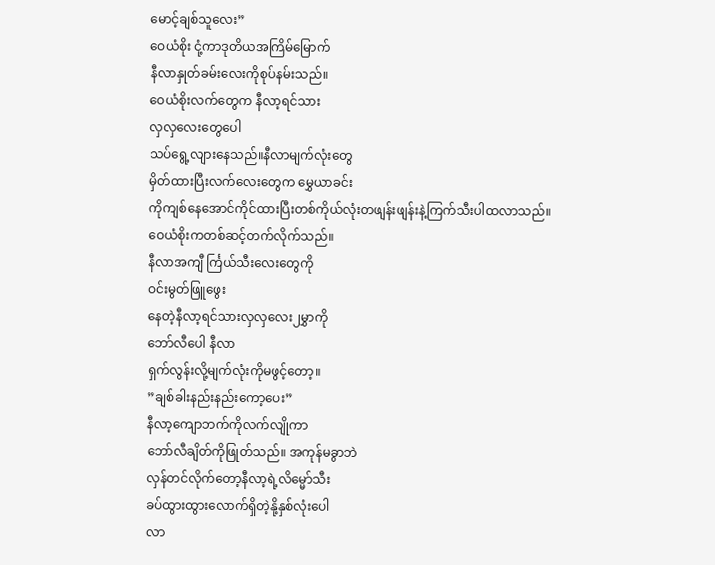မောင့်ချစ်သူလေး”
ဝေယံစိုး ငုံ့ကာဒုတိယအကြိမ်မြောက်
နီလာနှုတ်ခမ်းလေးကိုစုပ်နမ်းသည်။
ဝေယံစိုးလက်တွေက နီလာ့ရင်သား
လှလှလေးတွေပေါ
သပ်ရွေ့လျားနေသည်။နီလာမျက်လုံးတွေ
မှိတ်ထားပြီးလက်လေးတွေက မွှေယာခင်း
ကိုကျစ်နေအောင်ကိုင်ထားပြီးတစ်ကိုယ်လုံးတဖျန်းဖျန်းနဲ့ကြက်သီးပါထလာသည်။
ဝေယံစိုးကတစ်ဆင့်တက်လိုက်သည်။
နီလာအကျီ င်္ကြယ်သီးလေးတွေကို
ဝင်းမွတ်ဖြူဖွေး
နေတဲ့နီလာ့ရင်သားလှလှလေး၂မွှာကို
ဘော်လီပေါ နီလာ
ရှက်လွန်းလို့မျက်လုံးကိုမဖွင့်တော့။
”ချစ်ခါးနည်းနည်းကော့ပေး”
နီလာ့ကျောဘက်ကိုလက်လျိုကာ
ဘော်လီချိတ်ကိုဖြုတ်သည်။ အကုန်မခွာဘဲ
လှန်တင်လိုက်တော့နီလာ့ရဲ့လိမ္မော်သီး
ခပ်ထွားထွားလောက်ရှိတဲ့နို့နှစ်လုံးပေါ
လာ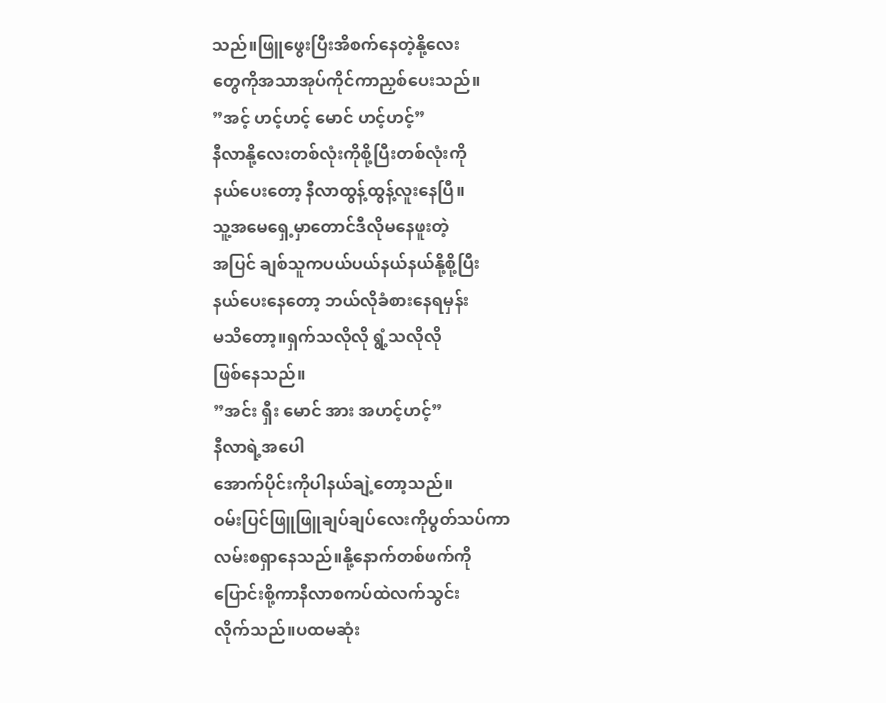သည်။ဖြူဖွေးပြီးအိစက်နေတဲ့နို့လေး
တွေကိုအသာအုပ်ကိုင်ကာညှစ်ပေးသည်။
”အင့် ဟင့်ဟင့် မောင် ဟင့်ဟင့်”
နီလာနို့လေးတစ်လုံးကိုစို့ပြီးတစ်လုံးကို
နယ်ပေးတော့ နီလာထွန့်ထွန့်လူးနေပြီ။
သူ့အမေရှေ့မှာတောင်ဒီလိုမနေဖူးတဲ့
အပြင် ချစ်သူကပယ်ပယ်နယ်နယ်နို့စို့ပြီး
နယ်ပေးနေတော့ ဘယ်လိုခံစားနေရမှန်း
မသိတော့။ရှက်သလိုလို ရွံ့သလိုလို
ဖြစ်နေသည်။
”အင်း ရှီး မောင် အား အဟင့်ဟင့်”
နီလာရဲ့အပေါ
အောက်ပိုင်းကိုပါနယ်ချဲ့တော့သည်။
ဝမ်းပြင်ဖြူဖြူချပ်ချပ်လေးကိုပွတ်သပ်ကာ
လမ်းစရှာနေသည်။နို့နောက်တစ်ဖက်ကို
ပြောင်းစို့ကာနီလာစကပ်ထဲလက်သွင်း
လိုက်သည်။ပထမဆုံး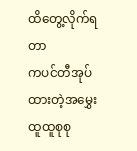ထိတွေ့လိုက်ရတာ
ကပင်တီအုပ်ထားတဲ့အမွှေးထူထူစုစု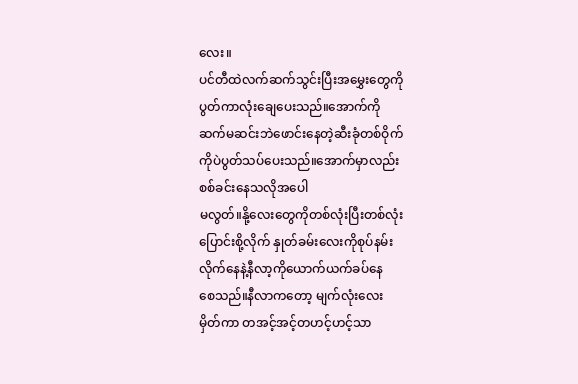လေး။
ပင်တီထဲလက်ဆက်သွင်းပြီးအမွှေးတွေကို
ပွတ်ကာလုံးချေပေးသည်။အောက်ကို
ဆက်မဆင်းဘဲဖောင်းနေတဲ့ဆီးခုံတစ်ဝိုက်
ကိုပဲပွတ်သပ်ပေးသည်။အောက်မှာလည်း
စစ်ခင်းနေသလိုအပေါ
မလွတ်။နို့လေးတွေကိုတစ်လုံးပြီးတစ်လုံး
ပြောင်းစို့လိုက် နှုတ်ခမ်းလေးကိုစုပ်နမ်း
လိုက်နေနဲ့နီလာ့ကိုယောက်ယက်ခပ်နေ
စေသည်။နီလာကတော့ မျက်လုံးလေး
မှိတ်ကာ တအင့်အင့်တဟင့်ဟင့်သာ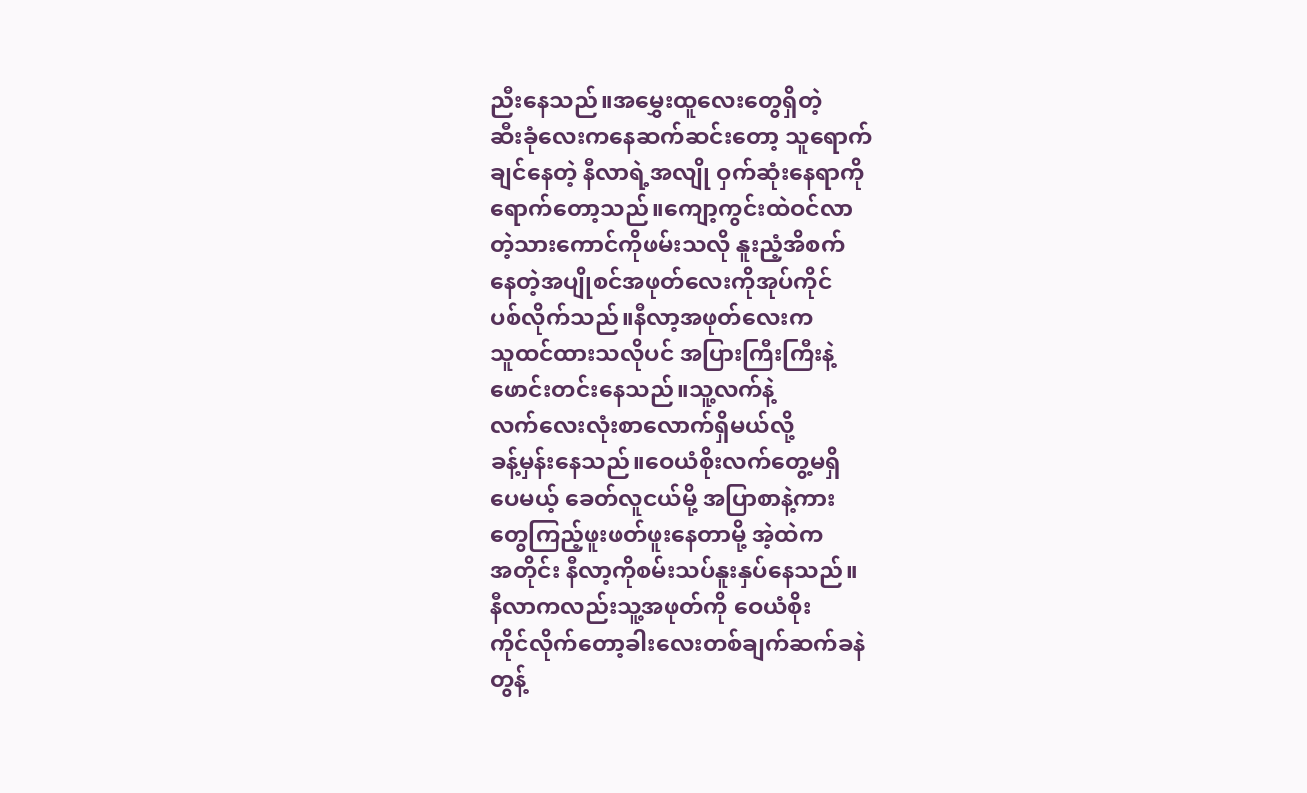ညီးနေသည်။အမွှေးထူလေးတွေရှိတဲ့
ဆီးခုံလေးကနေဆက်ဆင်းတော့ သူရောက်
ချင်နေတဲ့ နီလာရဲ့အလျို ဝှက်ဆုံးနေရာကို
ရောက်တော့သည်။ကျော့ကွင်းထဲဝင်လာ
တဲ့သားကောင်ကိုဖမ်းသလို နူးညံ့အိစက်
နေတဲ့အပျိုစင်အဖုတ်လေးကိုအုပ်ကိုင်
ပစ်လိုက်သည်။နီလာ့အဖုတ်လေးက
သူထင်ထားသလိုပင် အပြားကြီးကြီးနဲ့
ဖောင်းတင်းနေသည်။သူ့လက်နဲ့
လက်လေးလုံးစာလောက်ရှိမယ်လို့
ခန့်မှန်းနေသည်။ဝေယံစိုးလက်တွေ့မရှိ
ပေမယ့် ခေတ်လူငယ်မို့ အပြာစာနဲ့ကား
တွေကြည့်ဖူးဖတ်ဖူးနေတာမို့ အဲ့ထဲက
အတိုင်း နီလာ့ကိုစမ်းသပ်နူးနှပ်နေသည်။
နီလာကလည်းသူ့အဖုတ်ကို ဝေယံစိုး
ကိုင်လိုက်တော့ခါးလေးတစ်ချက်ဆက်ခနဲ
တွန့်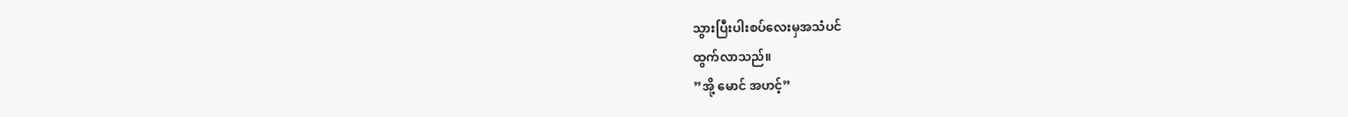သွားပြီးပါးစပ်လေးမှအသံပင်
ထွက်လာသည်။
”အို့ မောင် အဟင့်”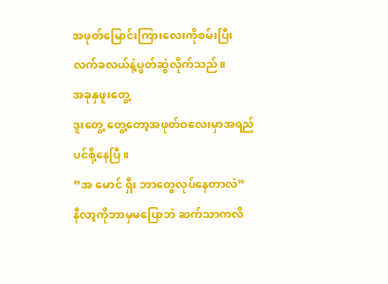အဖုတ်မြောင်းကြားလေးကိုစမ်းပြီး
လက်ခလယ်နဲ့ပွတ်ဆွဲလိုက်သည်။
အခုနှဖူးတွေ့
ဒူးတွေ့ တွေ့တော့အဖုတ်ဝလေးမှာအရည်
ပင်စို့နေပြီ။
”အ မောင် ရှီး ဘာတွေလုပ်နေတာလဲ”
နီလာ့ကိုဘာမှမပြောဘဲ ဆက်သာကလိ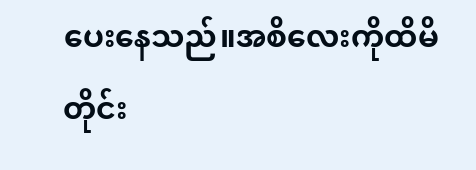ပေးနေသည်။အစိလေးကိုထိမိတိုင်း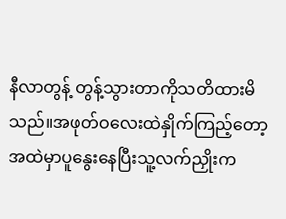နီလာတွန့် တွန့်သွားတာကိုသတိထားမိ
သည်။အဖုတ်ဝလေးထဲနှိုက်ကြည့်တော့
အထဲမှာပူနွေးနေပြီးသူ့လက်ညှိုးက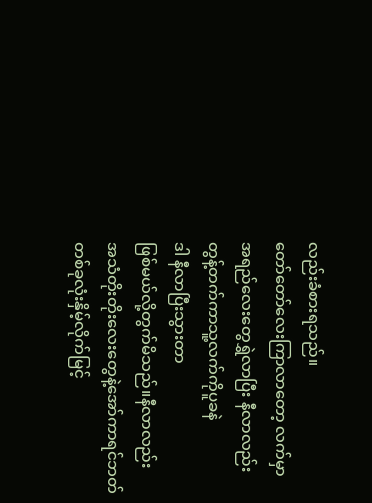လည်းခံစားရသည်။
တော်တော်လေးကြာလာတော့ လက်မှာ
အရည်လေးတွေရွှဲလာပြီး နီလာလည်း
တွန့်တက်ကာသူ့လက်ကိုပူခနဲ
ဒါ နီလာပြီးသွားတာ
ဖြစ်မယ်လို့တွက်မိသည်။နီလာလည်း
အသံတိုးတိုးလေးတွေနဲ့အော်ကာရင်ဘတ်
တစ်ခုလုံးနှိမ့်လိုက်မြင့်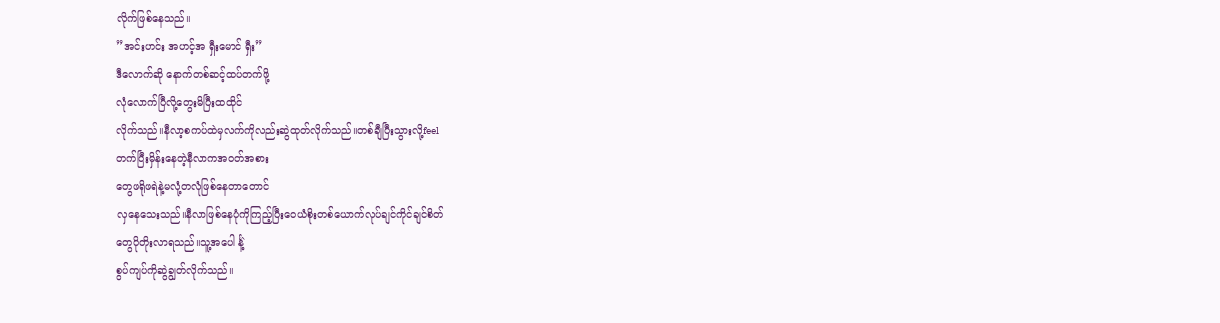လိုက်ဖြစ်နေသည်။
”အင်းဟင်း အဟင့်အ ရှီးမောင် ရှီး”
ဒီလောက်ဆို နောက်တစ်ဆင့်ထပ်တက်ဖို့
လုံလောက်ပြီလို့တွေးမိပြီးထထိုင်
လိုက်သည်။နီလာ့စကပ်ထဲမှလက်ကိုလည်းဆွဲထုတ်လိုက်သည်။တစ်ချီပြီးသွားလို့feel
တက်ပြီးမှိန်းနေတဲ့နီလာကအဝတ်အစား
တွေဖရိုဖရဲနဲ့မလုံ့တလုံဖြစ်နေတာတောင်
လှနေသေးသည်။နီလာဖြစ်နေပုံကိုကြည့်ပြီးဝေယံစိုးတစ်ယောက်လုပ်ချင်ကိုင်ချင်စိတ်
တွေပိုတိုးလာရသည်။သူ့အပေါ င်္နဲ့
စွပ်ကျပ်ကိုဆွဲချွတ်လိုက်သည်။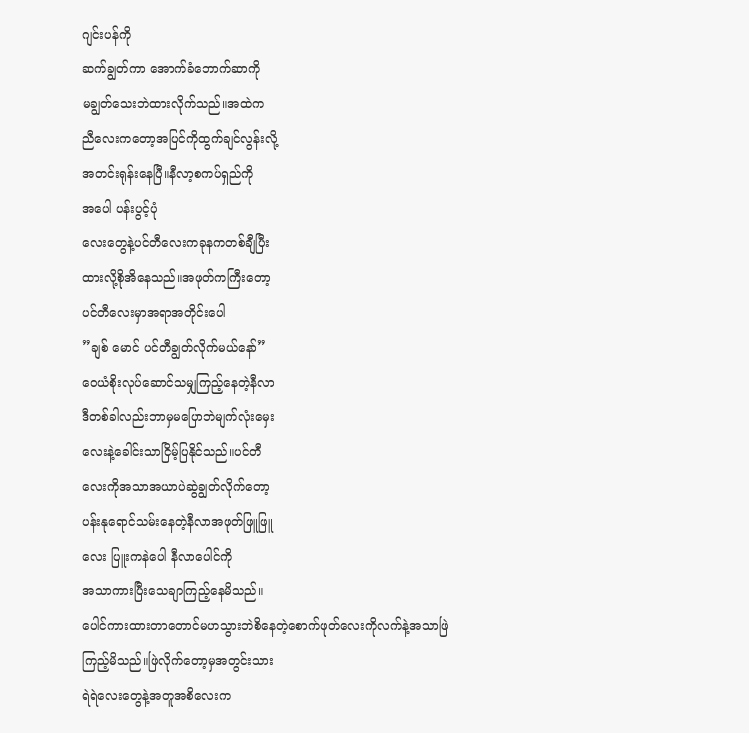ဂျင်းပန်ကို
ဆက်ချွတ်ကာ အောက်ခံဘောက်ဆာကို
မချွတ်သေးဘဲထားလိုက်သည်။အထဲက
ညီလေးကတော့အပြင်ကိုထွက်ချင်လွန်းလို့
အတင်းရုန်းနေပြီ။နီလာ့စကပ်ရှည်ကို
အပေါ ပန်းပွင့်ပုံ
လေးတွေနဲ့ပင်တီလေးကခုနကတစ်ချီပြီး
ထားလို့စိုအိနေသည်။အဖုတ်ကကြီးတော့
ပင်တီလေးမှာအရာအတိုင်းပေါ
”ချစ် မောင် ပင်တီချွတ်လိုက်မယ်နော်”
ဝေယံစိုးလုပ်ဆောင်သမျှကြည့်နေတဲ့နီလာ
ဒီတစ်ခါလည်းဘာမှမပြောဘဲမျက်လုံးမှေး
လေးနဲ့ခေါင်းသာငြိမ့်ပြနိုင်သည်။ပင်တီ
လေးကိုအသာအယာပဲဆွဲချွတ်လိုက်တော့
ပန်းနုရောင်သမ်းနေတဲ့နီလာအဖုတ်ဖြူဖြူ
လေး ပြူးကနဲပေါ နီလာပေါင်ကို
အသာကားပြီးသေချာကြည့်နေမိသည်။
ပေါင်ကားထားတာတောင်မဟသွားဘဲစိနေတဲ့စောက်ဖုတ်လေးကိုလက်နဲ့အသာဖြဲ
ကြည့်မိသည်။ဖြဲလိုက်တော့မှအတွင်းသား
ရဲရဲလေးတွေနဲ့အတူအစိလေးက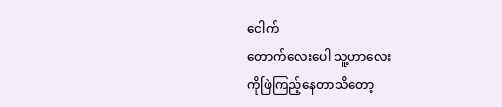ငေါက်
တောက်လေးပေါ သူ့ဟာလေး
ကိုဖြဲကြည့်နေတာသိတော့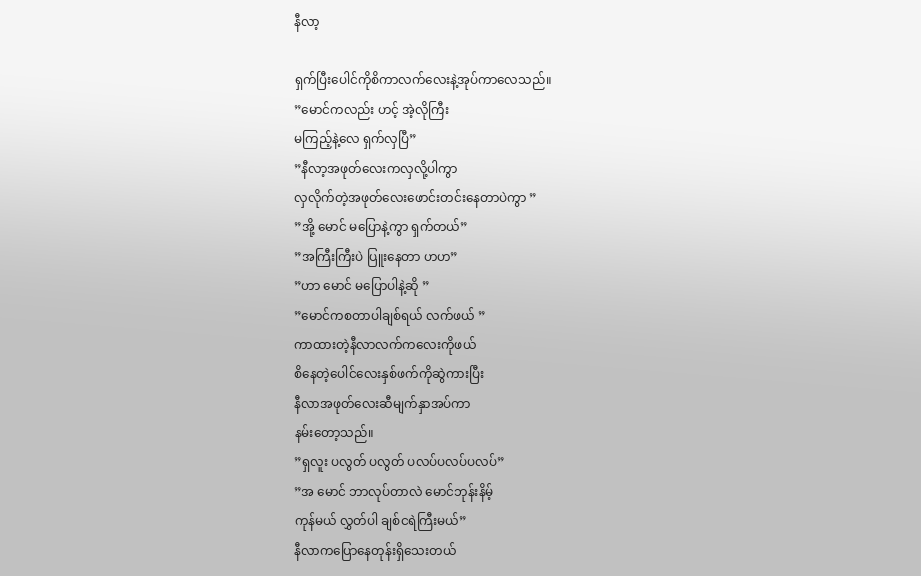နီလာ့

ရှက်ပြီးပေါင်ကိုစိကာလက်လေးနဲ့အုပ်ကာလေသည်။
”မောင်ကလည်း ဟင့် အဲ့လိုကြီး
မကြည့်နဲ့လေ ရှက်လှပြီ”
”နီလာ့အဖုတ်လေးကလှလို့ပါကွာ
လှလိုက်တဲ့အဖုတ်လေးဖောင်းတင်းနေတာပဲကွာ ”
”အို့ မောင် မပြောနဲ့ကွာ ရှက်တယ်”
”အကြီးကြီးပဲ ပြူးနေတာ ဟဟ”
”ဟာ မောင် မပြောပါနဲ့ဆို ”
”မောင်ကစတာပါချစ်ရယ် လက်ဖယ် ”
ကာထားတဲ့နီလာလက်ကလေးကိုဖယ်
စိနေတဲ့ပေါင်လေးနှစ်ဖက်ကိုဆွဲကားပြီး
နီလာအဖုတ်လေးဆီမျက်နှာအပ်ကာ
နမ်းတော့သည်။
”ရှလူး ပလွတ် ပလွတ် ပလပ်ပလပ်ပလပ်”
”အ မောင် ဘာလုပ်တာလဲ မောင်ဘုန်းနိမ့်
ကုန်မယ် လွှတ်ပါ ချစ်ငရဲကြီးမယ်”
နီလာကပြောနေတုန်းရှိသေးတယ်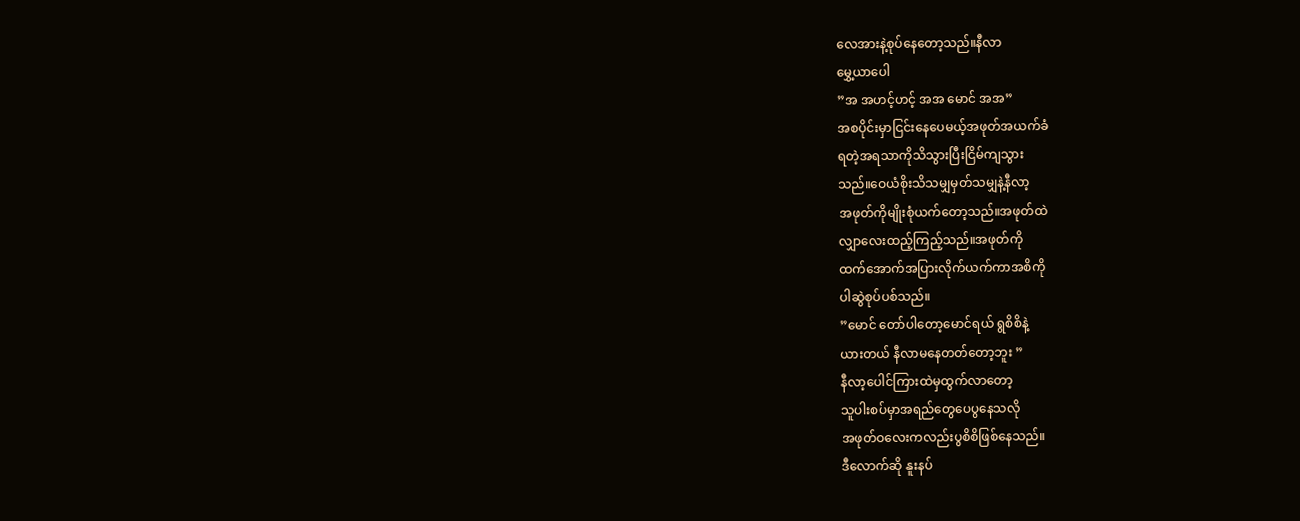လေအားနဲ့စုပ်နေတော့သည်။နီလာ
မွှေ့ယာပေါ
”အ အဟင့်ဟင့် အအ မောင် အအ”
အစပိုင်းမှာငြင်းနေပေမယ့်အဖုတ်အယက်ခံ
ရတဲ့အရသာကိုသိသွားပြီးငြိမ်ကျသွား
သည်။ဝေယံစိုးသိသမျှမှတ်သမျှနဲ့နီလာ့
အဖုတ်ကိုမျိုးစုံယက်တော့သည်။အဖုတ်ထဲ
လျှာလေးထည့်ကြည့်သည်။အဖုတ်ကို
ထက်အောက်အပြားလိုက်ယက်ကာအစိကို
ပါဆွဲစုပ်ပစ်သည်။
”မောင် တော်ပါတော့မောင်ရယ် ရွစိစိနဲ့
ယားတယ် နီလာမနေတတ်တော့ဘူး ”
နီလာ့ပေါင်ကြားထဲမှထွက်လာတော့
သူပါးစပ်မှာအရည်တွေပေပွနေသလို
အဖုတ်ဝလေးကလည်းပွစိစိဖြစ်နေသည်။
ဒီလောက်ဆို နူးနပ်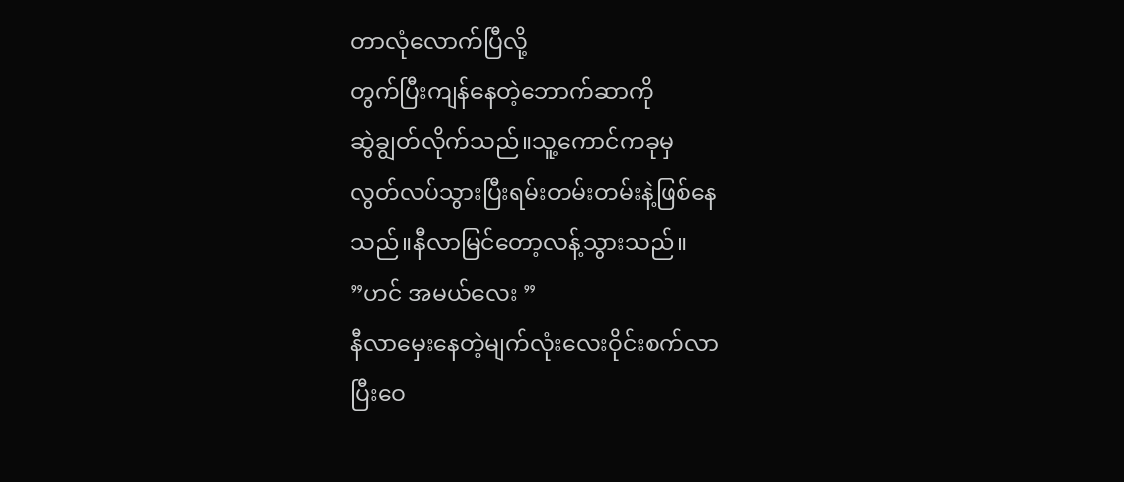တာလုံလောက်ပြီလို့
တွက်ပြီးကျန်နေတဲ့ဘောက်ဆာကို
ဆွဲချွတ်လိုက်သည်။သူ့ကောင်ကခုမှ
လွတ်လပ်သွားပြီးရမ်းတမ်းတမ်းနဲ့ဖြစ်နေ
သည်။နီလာမြင်တော့လန့်သွားသည်။
”ဟင် အမယ်လေး ”
နီလာမှေးနေတဲ့မျက်လုံးလေးဝိုင်းစက်လာ
ပြီးဝေ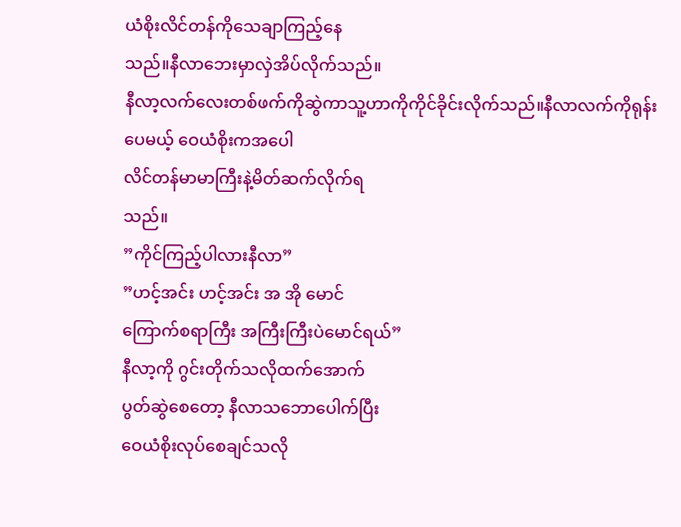ယံစိုးလိင်တန်ကိုသေချာကြည့်နေ
သည်။နီလာဘေးမှာလှဲအိပ်လိုက်သည်။
နီလာ့လက်လေးတစ်ဖက်ကိုဆွဲကာသူ့ဟာကိုကိုင်ခိုင်းလိုက်သည်။နီလာလက်ကိုရုန်း
ပေမယ့် ဝေယံစိုးကအပေါ
လိင်တန်မာမာကြီးနဲ့မိတ်ဆက်လိုက်ရ
သည်။
”ကိုင်ကြည့်ပါလားနီလာ”
”ဟင့်အင်း ဟင့်အင်း အ အို မောင်
ကြောက်စရာကြီး အကြီးကြီးပဲမောင်ရယ်”
နီလာ့ကို ဂွင်းတိုက်သလိုထက်အောက်
ပွတ်ဆွဲစေတော့ နီလာသဘောပေါက်ပြီး
ဝေယံစိုးလုပ်စေချင်သလို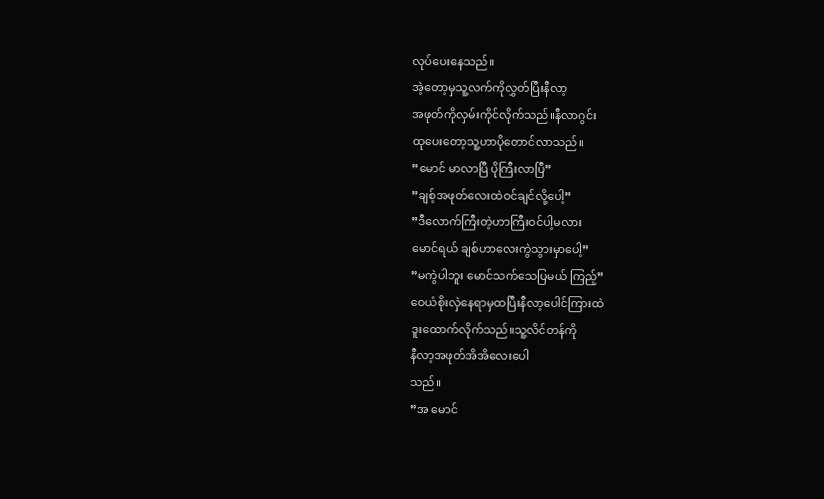လုပ်ပေးနေသည်။
အဲ့တော့မှသူ့လက်ကိုလွှတ်ပြီးနီလာ့
အဖုတ်ကိုလှမ်းကိုင်လိုက်သည်။နီလာဂွင်း
ထုပေးတော့သူ့ဟာပိုတောင်လာသည်။
”မောင် မာလာပြီ ပိုကြီးလာပြီ”
”ချစ့်အဖုတ်လေးထဲဝင်ချင်လို့ပေါ့”
”ဒီလောက်ကြီးတဲ့ဟာကြီးဝင်ပါ့မလား
မောင်ရယ် ချစ်ဟာလေးကွဲသွားမှာပေါ့”
”မကွဲပါဘူး မောင်သက်သေပြမယ် ကြည့်”
ဝေယံစိုးလှဲနေရာမှထပြီးနီလာ့ပေါင်ကြားထဲ
ဒူးထောက်လိုက်သည်။သူ့လိင်တန်ကို
နီလာ့အဖုတ်အိအိလေးပေါ
သည်။
”အ မောင်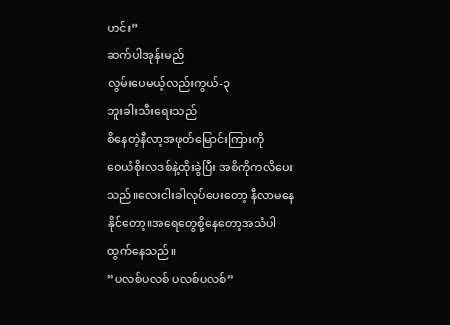ဟင်း”
ဆက်ပါအုန်းမည်
လွမ်းပေမယ့်လည်းကွယ်-၃
ဘူးခါးသီးရေးသည်
စိနေတဲ့နီလာ့အဖုတ်မြောင်းကြားကို
ဝေယံစိုးလဒစ်နဲ့ထိုးခွဲပြီး အစိကိုကလိပေး
သည်။လေးငါးခါလုပ်ပေးတော့ နီလာမနေ
နိုင်တော့။အရေတွေစို့နေတော့အသံပါ
ထွက်နေသည်။
”ပလစ်ပလစ် ပလစ်ပလစ်”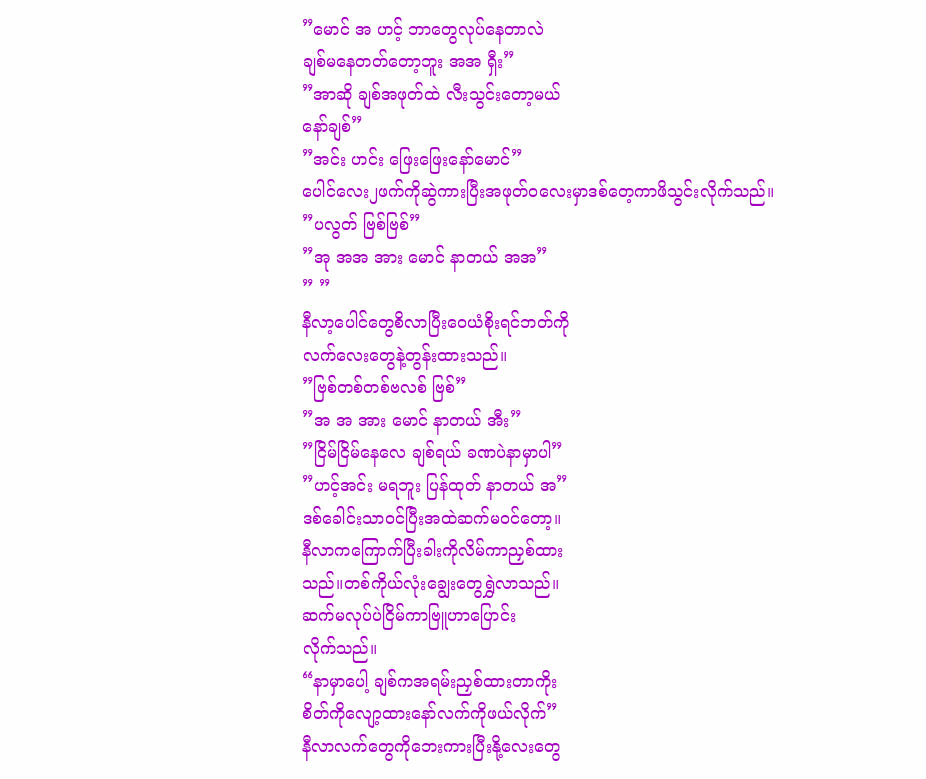”မောင် အ ဟင့် ဘာတွေလုပ်နေတာလဲ
ချစ်မနေတတ်တော့ဘူး အအ ရှီး”
”အာဆို ချစ်အဖုတ်ထဲ လီးသွင်းတော့မယ်
နော်ချစ်”
”အင်း ဟင်း ဖြေးဖြေးနော်မောင်”
ပေါင်လေး၂ဖက်ကိုဆွဲကားပြီးအဖုတ်ဝလေးမှာဒစ်တေ့ကာဖိသွင်းလိုက်သည်။
”ပလွတ် ဗြစ်ဗြစ်”
”အု အအ အား မောင် နာတယ် အအ”
” ”
နီလာ့ပေါင်တွေစိလာပြီးဝေယံစိုးရင်ဘတ်ကို
လက်လေးတွေနဲ့တွန်းထားသည်။
”ဗြစ်တစ်တစ်ဗလစ် ဗြစ်”
”အ အ အား မောင် နာတယ် အီး”
”ငြိမ်ငြိမ်နေလေ ချစ်ရယ် ခဏပဲနာမှာပါ”
”ဟင့်အင်း မရဘူး ပြန်ထုတ် နာတယ် အ”
ဒစ်ခေါင်းသာဝင်ပြီးအထဲဆက်မဝင်တော့။
နီလာကကြောက်ပြီးခါးကိုလိမ်ကာညှစ်ထား
သည်။တစ်ကိုယ်လုံးချွေးတွေရွှဲလာသည်။
ဆက်မလုပ်ပဲငြိမ်ကာဗြူဟာပြောင်း
လိုက်သည်။
“နာမှာပေါ့ ချစ်ကအရမ်းညှစ်ထားတာကိုး
စိတ်ကိုလျော့ထားနော်လက်ကိုဖယ်လိုက်”
နီလာလက်တွေကိုဘေးကားပြီးနို့လေးတွေ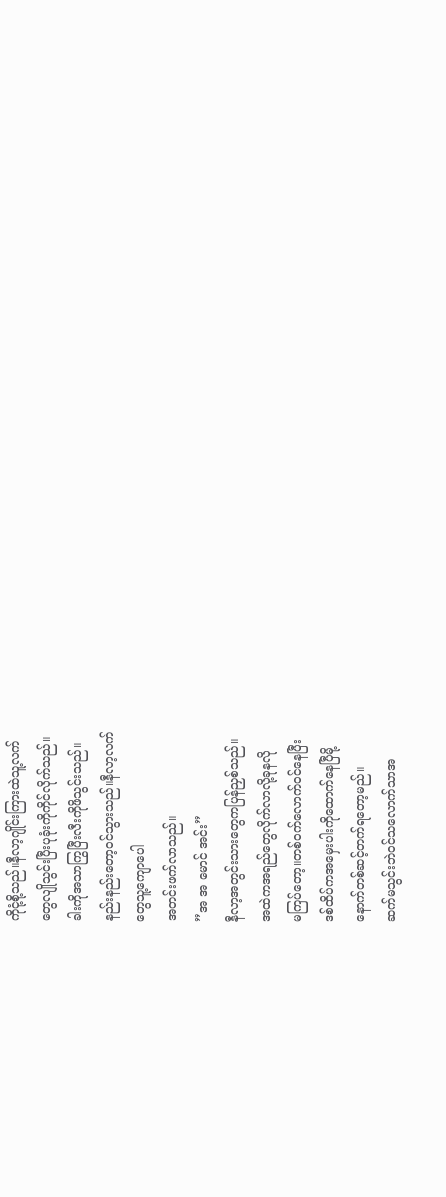ကိုငုံ့စို့သည်။နီလာ့ဂျိုင်းကြားထဲသူ့လက်
တွေလျိုသွင်းပြီးပုခုံးကိုကိုင်လိုက်သည်။
ခါးကိုအသာကြွပြီးလီးကိုဖိသွင်းသည်။
နည်းနည်းတော့ဝင်သွားသည်။နီလာ့လက်
တွေသူ့ကျောပေါ
အတင်းဖက်လာသည်။
”အ အ မောင် အင်း”
နီလာ့အတွင်းသားတွေကပြန်ညှစ်သည်။
အထဲကအရည်တွေလိုက်လာလို့ခုနလို
မကြပ်တော့။တစ်ဝက်လောက်ဝင်နေပြီး
ဒစ်ထိပ်ကအမှေးပါးကိုထောက်နေပြီမို့
နောက်တစ်ဆင့်တက်ရတော့မည်။
ဆက်မသွင်းဘဲဝင်သလောက်သာအ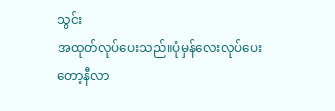သွင်း
အထုတ်လုပ်ပေးသည်။ပုံမှန်လေးလုပ်ပေး
တော့နီလာ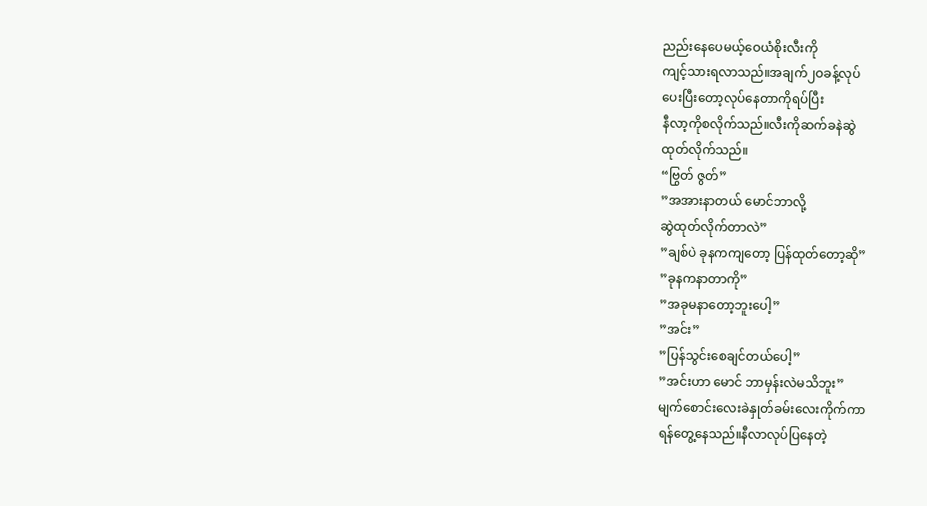ညည်းနေပေမယ့်ဝေယံစိုးလီးကို
ကျင့်သားရလာသည်။အချက်၂ဝခန့်လုပ်
ပေးပြီးတော့လုပ်နေတာကိုရပ်ပြီး
နီလာ့ကိုစလိုက်သည်။လီးကိုဆက်ခနဲဆွဲ
ထုတ်လိုက်သည်။
“ဗြွတ် ဇွတ်”
”အအားနာတယ် မောင်ဘာလို့
ဆွဲထုတ်လိုက်တာလဲ”
”ချစ်ပဲ ခုနကကျတော့ ပြန်ထုတ်တော့ဆို”
”ခုနကနာတာကို”
”အခုမနာတော့ဘူးပေါ့”
”အင်း”
”ပြန်သွင်းစေချင်တယ်ပေါ့”
”အင်းဟာ မောင် ဘာမှန်းလဲမသိဘူး”
မျက်စောင်းလေးခဲနှုတ်ခမ်းလေးကိုက်ကာ
ရန်တွေ့နေသည်။နီလာလုပ်ပြနေတဲ့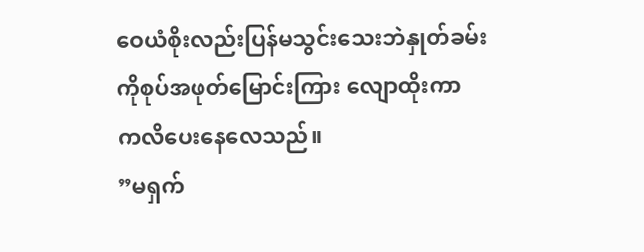ဝေယံစိုးလည်းပြန်မသွင်းသေးဘဲနှုတ်ခမ်း
ကိုစုပ်အဖုတ်မြောင်းကြား လျောထိုးကာ
ကလိပေးနေလေသည်။
”မရှက်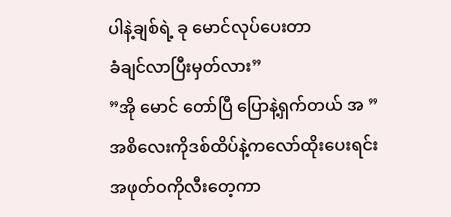ပါနဲ့ချစ်ရဲ့ ခု မောင်လုပ်ပေးတာ
ခံချင်လာပြီးမှတ်လား”
”အို မောင် တော်ပြီ ပြောနဲ့ရှက်တယ် အ ”
အစိလေးကိုဒစ်ထိပ်နဲ့ကလော်ထိုးပေးရင်း
အဖုတ်ဝကိုလီးတေ့ကာ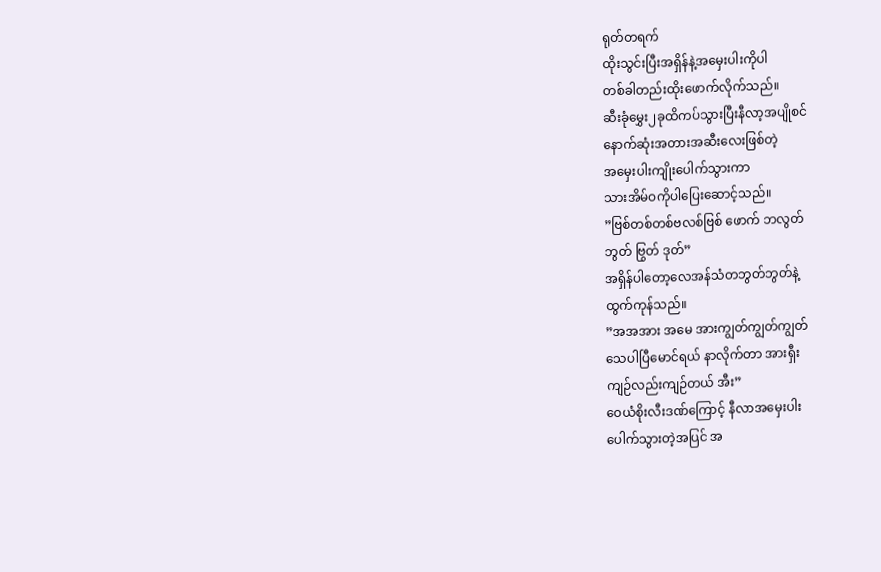ရုတ်တရက်
ထိုးသွင်းပြီးအရှိန်နဲ့အမှေးပါးကိုပါ
တစ်ခါတည်းထိုးဖောက်လိုက်သည်။
ဆီးခုံမွှေး၂ခုထိကပ်သွားပြီးနီလာ့အပျိုစင်
နောက်ဆုံးအတားအဆီးလေးဖြစ်တဲ့
အမှေးပါးကျိုးပေါက်သွားကာ
သားအိမ်ဝကိုပါပြေးဆောင့်သည်။
”ဗြစ်တစ်တစ်ဗလစ်ဗြစ် ဖောက် ဘလွတ်
ဘွတ် ဗြွတ် ဒုတ်”
အရှိန်ပါတော့လေအန်သံတဘွတ်ဘွတ်နဲ့
ထွက်ကုန်သည်။
”အအအား အမေ အားကျွတ်ကျွတ်ကျွတ်
သေပါပြီမောင်ရယ် နာလိုက်တာ အားရှီး
ကျဉ်လည်းကျဉ်တယ် အီး”
ဝေယံစိုးလီးဒဏ်ကြောင့် နီလာအမှေးပါး
ပေါက်သွားတဲ့အပြင် အ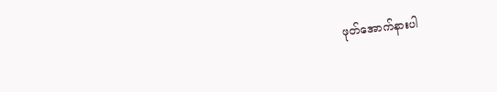ဖုတ်အောက်နားပါ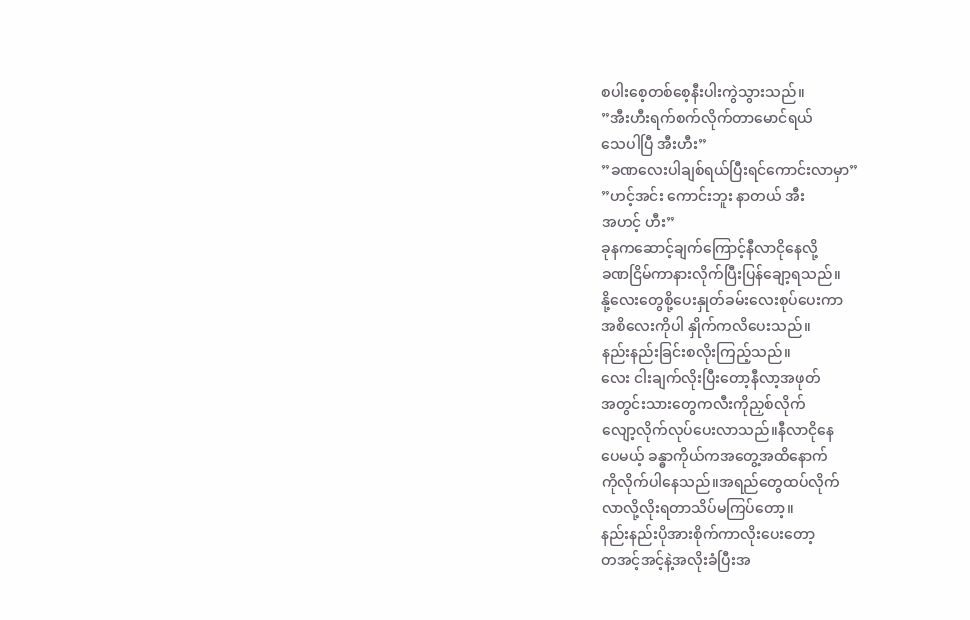စပါးစေ့တစ်စေ့နီးပါးကွဲသွားသည်။
”အီးဟီးရက်စက်လိုက်တာမောင်ရယ်
သေပါပြီ အီးဟီး”
”ခဏလေးပါချစ်ရယ်ပြီးရင်ကောင်းလာမှာ”
”ဟင့်အင်း ကောင်းဘူး နာတယ် အီး
အဟင့် ဟီး”
ခုနကဆောင့်ချက်ကြောင့်နီလာငိုနေလို့
ခဏငြိမ်ကာနားလိုက်ပြီးပြန်ချော့ရသည်။
နို့လေးတွေစို့ပေးနှုတ်ခမ်းလေးစုပ်ပေးကာ
အစိလေးကိုပါ နှိုက်ကလိပေးသည်။
နည်းနည်းခြင်းစလိုးကြည့်သည်။
လေး ငါးချက်လိုးပြီးတော့နီလာ့အဖုတ်
အတွင်းသားတွေကလီးကိုညှစ်လိုက်
လျော့လိုက်လုပ်ပေးလာသည်။နီလာငိုနေ
ပေမယ့် ခန္ဓာကိုယ်ကအတွေ့အထိနောက်
ကိုလိုက်ပါနေသည်။အရည်တွေထပ်လိုက်
လာလို့လိုးရတာသိပ်မကြပ်တော့။
နည်းနည်းပိုအားစိုက်ကာလိုးပေးတော့
တအင့်အင့်နဲ့အလိုးခံပြီးအ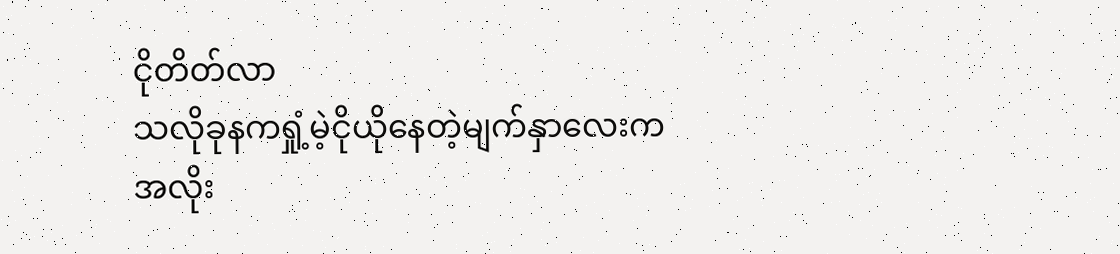ငိုတိတ်လာ
သလိုခုနကရှုံ့မဲ့ငိုယိုနေတဲ့မျက်နှာလေးက
အလိုး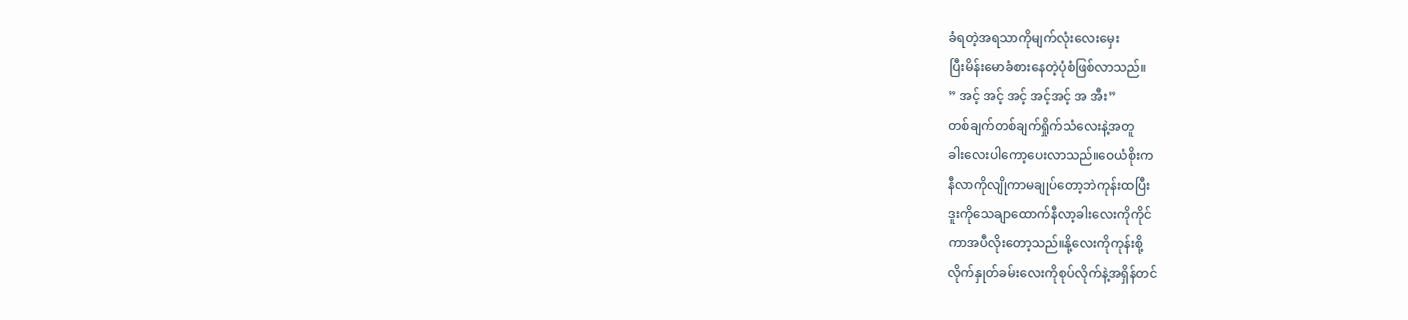ခံရတဲ့အရသာကိုမျက်လုံးလေးမှေး
ပြီးမိန်းမောခံစားနေတဲ့ပုံစံဖြစ်လာသည်။
” အင့် အင့် အင့် အင့်အင့် အ အီး”
တစ်ချက်တစ်ချက်ရှိုက်သံလေးနဲ့အတူ
ခါးလေးပါကော့ပေးလာသည်။ဝေယံစိုးက
နီလာကိုလျိုကာမချုပ်တော့ဘဲကုန်းထပြီး
ဒူးကိုသေချာထောက်နီလာ့ခါးလေးကိုကိုင်
ကာအပီလိုးတော့သည်။နို့လေးကိုကုန်းစို့
လိုက်နှုတ်ခမ်းလေးကိုစုပ်လိုက်နဲ့အရှိန်တင်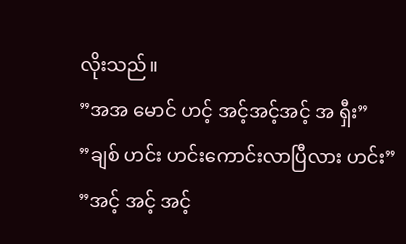လိုးသည်။
”အအ မောင် ဟင့် အင့်အင့်အင့် အ ရှီး”
”ချစ် ဟင်း ဟင်းကောင်းလာပြီလား ဟင်း”
”အင့် အင့် အင့်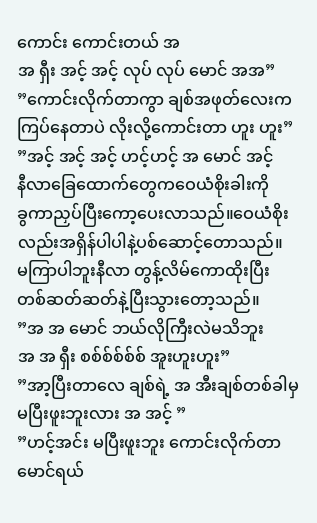ကောင်း ကောင်းတယ် အ
အ ရှီး အင့် အင့် လုပ် လုပ် မောင် အအ”
”ကောင်းလိုက်တာကွာ ချစ်အဖုတ်လေးက
ကြပ်နေတာပဲ လိုးလို့ကောင်းတာ ဟူး ဟူး”
”အင့် အင့် အင့် ဟင့်ဟင့် အ မောင် အင့်
နီလာခြေထောက်တွေကဝေယံစိုးခါးကို
ခွကာညှပ်ပြီးကော့ပေးလာသည်။ဝေယံစိုး
လည်းအရှိန်ပါပါနဲ့ပစ်ဆောင့်တောသည်။
မကြာပါဘူးနီလာ တွန့်လိမ်ကောထိုးပြီး
တစ်ဆတ်ဆတ်နဲ့ပြီးသွားတော့သည်။
”အ အ မောင် ဘယ်လိုကြီးလဲမသိဘူး
အ အ ရှီး စစ်စ်စ်စ်စ် အူးဟူးဟူး”
”အာ့ပြီးတာလေ ချစ်ရဲ့ အ အီးချစ်တစ်ခါမှ
မပြီးဖူးဘူးလား အ အင့် ”
”ဟင့်အင်း မပြီးဖူးဘူး ကောင်းလိုက်တာ
မောင်ရယ်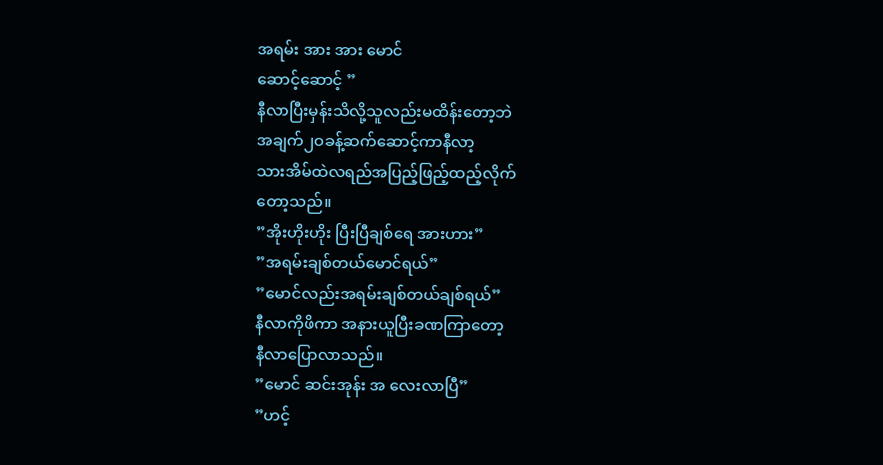အရမ်း အား အား မောင်
ဆောင့်ဆောင့် ”
နီလာပြီးမှန်းသိလို့သူလည်းမထိန်းတော့ဘဲ
အချက်၂ဝခန့်ဆက်ဆောင့်ကာနီလာ့
သားအိမ်ထဲလရည်အပြည့်ဖြည့်ထည့်လိုက်
တော့သည်။
”အိုးဟိုးဟိုး ပြီးပြီချစ်ရေ အားဟား”
”အရမ်းချစ်တယ်မောင်ရယ်”
”မောင်လည်းအရမ်းချစ်တယ်ချစ်ရယ်”
နီလာကိုဖိကာ အနားယူပြီးခဏကြာတော့
နီလာပြောလာသည်။
”မောင် ဆင်းအုန်း အ လေးလာပြီ”
”ဟင့်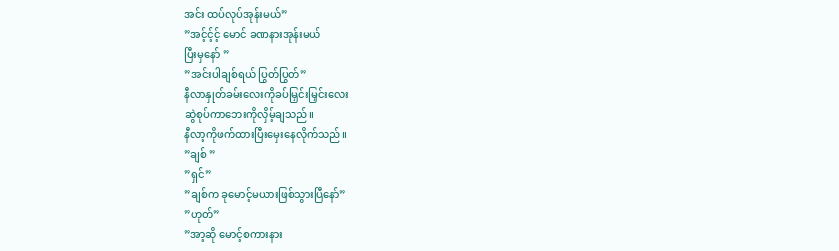အင်း ထပ်လုပ်အုန်းမယ်”
”အင့်င့်င့် မောင် ခဏနားအုန်းမယ်
ပြီးမှနော် ”
”အင်းပါချစ်ရယ် ပြွတ်ပြွတ်”
နီလာနှုတ်ခမ်းလေးကိုခပ်မြှင်းမြှင်းလေး
ဆွဲစုပ်ကာဘေးကိုလှိမ့်ချသည်။
နီလာ့ကိုဖက်ထားပြီးမှေးနေလိုက်သည်။
”ချစ် ”
”ရှင်”
”ချစ်က ခုမောင့်မယားဖြစ်သွားပြီနော်”
”ဟုတ်”
”အာ့ဆို မောင့်စကားနား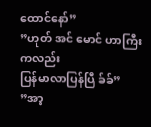ထောင်နော်”
”ဟုတ် အင် မောင် ဟာကြီးကလည်း
ပြန်မာလာပြန်ပြီ ခ်ခ်”
”အာ့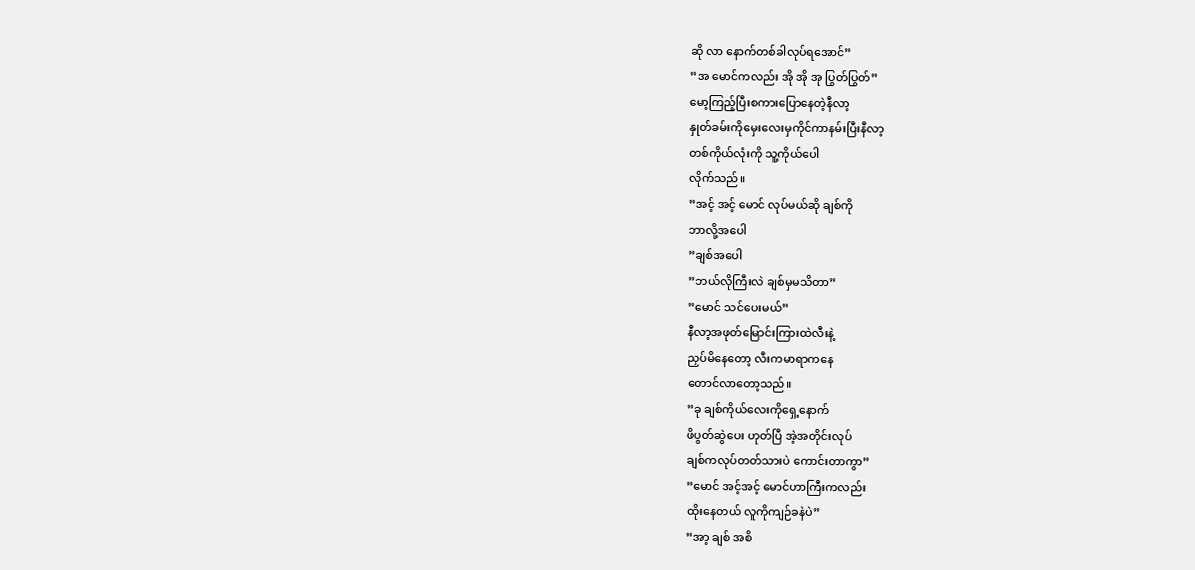ဆို လာ နောက်တစ်ခါလုပ်ရအောင်”
”အ မောင်ကလည်း အို အို အု ပြွတ်ပြွတ်”
မော့ကြည့်ပြီးစကားပြောနေတဲ့နီလာ့
နှုတ်ခမ်းကိုမှေးလေးမှကိုင်ကာနမ်းပြီးနီလာ့
တစ်ကိုယ်လုံးကို သူ့ကိုယ်ပေါ
လိုက်သည်။
”အင့် အင့် မောင် လုပ်မယ်ဆို ချစ်ကို
ဘာလို့အပေါ
”ချစ်အပေါ
”ဘယ်လိုကြီးလဲ ချစ်မှမသိတာ”
”မောင် သင်ပေးမယ်”
နီလာ့အဖုတ်မြောင်းကြားထဲလီးနဲ့
ညှပ်မိနေတော့ လီးကမာရာကနေ
တောင်လာတော့သည်။
”ခု ချစ်ကိုယ်လေးကိုရှေ့နောက်
ဖိပွတ်ဆွဲပေး ဟုတ်ပြီ အဲ့အတိုင်းလုပ်
ချစ်ကလုပ်တတ်သားပဲ ကောင်းတာကွာ”
”မောင် အင့်အင့် မောင်ဟာကြီးကလည်း
ထိုးနေတယ် လူကိုကျဉ်ခနဲပဲ”
”အာ့ ချစ် အစိ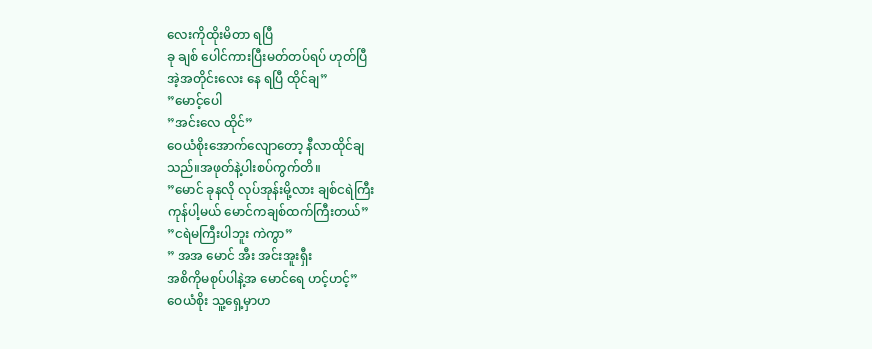လေးကိုထိုးမိတာ ရပြီ
ခု ချစ် ပေါင်ကားပြီးမတ်တပ်ရပ် ဟုတ်ပြီ
အဲ့အတိုင်းလေး နေ ရပြီ ထိုင်ချ”
”မောင့်ပေါ
”အင်းလေ ထိုင်”
ဝေယံစိုးအောက်လျောတော့ နီလာထိုင်ချ
သည်။အဖုတ်နဲ့ပါးစပ်ကွက်တိ။
”မောင် ခုနလို လုပ်အုန်းမို့လား ချစ်ငရဲကြီး
ကုန်ပါ့မယ် မောင်ကချစ်ထက်ကြီးတယ်”
”ငရဲမကြီးပါဘူး ကဲကွာ”
” အအ မောင် အီး အင်းအူးရှီး
အစိကိုမစုပ်ပါနဲ့အ မောင်ရေ ဟင့်ဟင့်”
ဝေယံစိုး သူ့ရှေ့မှာဟ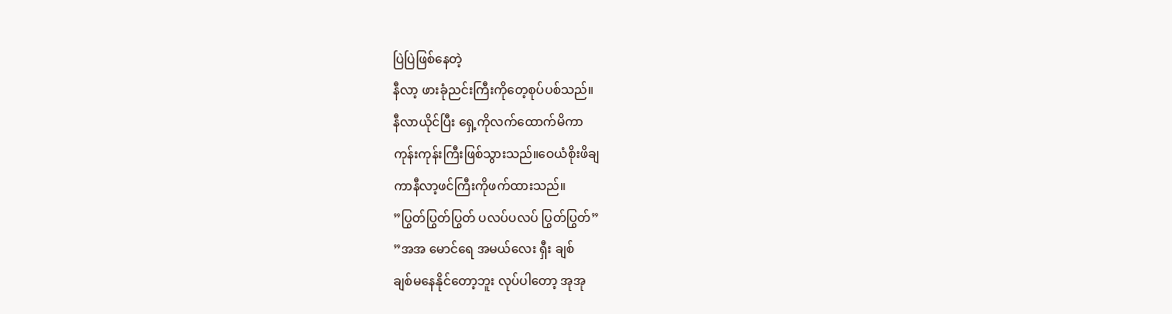ပြဲပြဲဖြစ်နေတဲ့
နီလာ့ ဖားခုံညင်းကြီးကိုတေ့စုပ်ပစ်သည်။
နီလာယိုင်ပြီး ရှေ့ကိုလက်ထောက်မိကာ
ကုန်းကုန်းကြီးဖြစ်သွားသည်။ဝေယံစိုးဖိချ
ကာနီလာ့ဖင်ကြီးကိုဖက်ထားသည်။
”ပြွတ်ပြွတ်ပြွတ် ပလပ်ပလပ် ပြွတ်ပြွတ်”
”အအ မောင်ရေ အမယ်လေး ရှီး ချစ်
ချစ်မနေနိုင်တော့ဘူး လုပ်ပါတော့ အုအု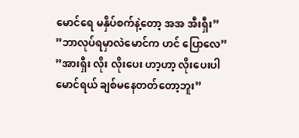မောင်ရေ မနှိပ်စက်နဲ့တော့ အအ အီးရှီး”
”ဘာလုပ်ရမှာလဲမောင်က ဟင် ပြောလေ”
”အားရှီး လိုး လိုးပေး ဟာ့ဟာ့ လိုးပေးပါ
မောင်ရယ် ချစ်မနေတတ်တော့ဘူး”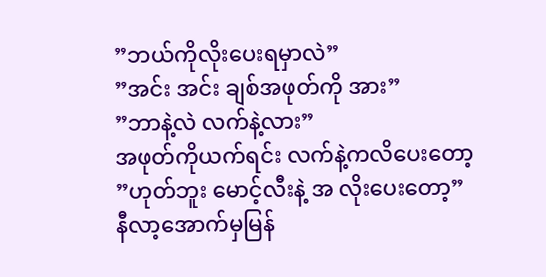”ဘယ်ကိုလိုးပေးရမှာလဲ”
”အင်း အင်း ချစ်အဖုတ်ကို အား”
”ဘာနဲ့လဲ လက်နဲ့လား”
အဖုတ်ကိုယက်ရင်း လက်နဲ့ကလိပေးတော့
”ဟုတ်ဘူး မောင့်လီးနဲ့ အ လိုးပေးတော့”
နီလာ့အောက်မှမြန်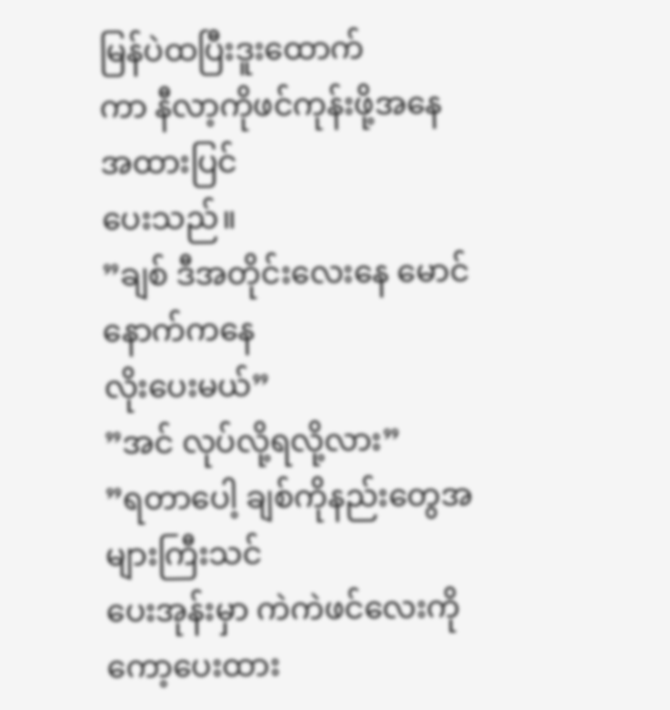မြန်ပဲထပြီးဒူးထောက်
ကာ နီလာ့ကိုဖင်ကုန်းဖို့အနေအထားပြင်
ပေးသည်။
”ချစ် ဒီအတိုင်းလေးနေ မောင် နောက်ကနေ
လိုးပေးမယ်”
”အင် လုပ်လို့ရလို့လား”
”ရတာပေါ့ ချစ်ကိုနည်းတွေအများကြီးသင်
ပေးအုန်းမှာ ကဲကဲဖင်လေးကိုကော့ပေးထား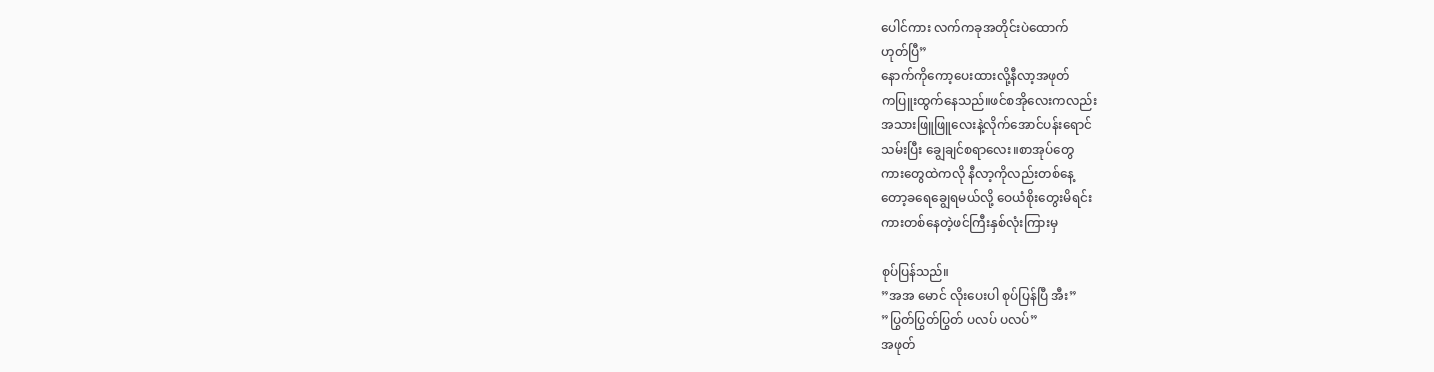ပေါင်ကား လက်ကခုအတိုင်းပဲထောက်
ဟုတ်ပြီ”
နောက်ကိုကော့ပေးထားလို့နီလာ့အဖုတ်
ကပြူးထွက်နေသည်။ဖင်စအိုလေးကလည်း
အသားဖြူဖြူလေးနဲ့လိုက်အောင်ပန်းရောင်
သမ်းပြီး ချွေချင်စရာလေး။စာအုပ်တွေ
ကားတွေထဲကလို နီလာ့ကိုလည်းတစ်နေ့
တော့ခရေချွေရမယ်လို့ ဝေယံစိုးတွေးမိရင်း
ကားတစ်နေတဲ့ဖင်ကြီးနှစ်လုံးကြားမှ

စုပ်ပြန်သည်။
”အအ မောင် လိုးပေးပါ စုပ်ပြန်ပြီ အီး”
”ပြွတ်ပြွတ်ပြွတ် ပလပ် ပလပ်”
အဖုတ်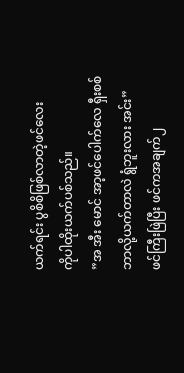ယက်ရင်း ပွစိစိဖြစ်လာတဲ့ဖင်လေး
ကိုပါထိုးယက်ပစ်သည်။
”အ အီး မောင် အာ့ဖင်ပေါက်လေ ရှီးစစ်
ဘာလို့ယက်တာလဲ ရွံဘူးလား အင်း”
ဖင်ကြီးဖြဲပြီး ဖင်ကအချက်၂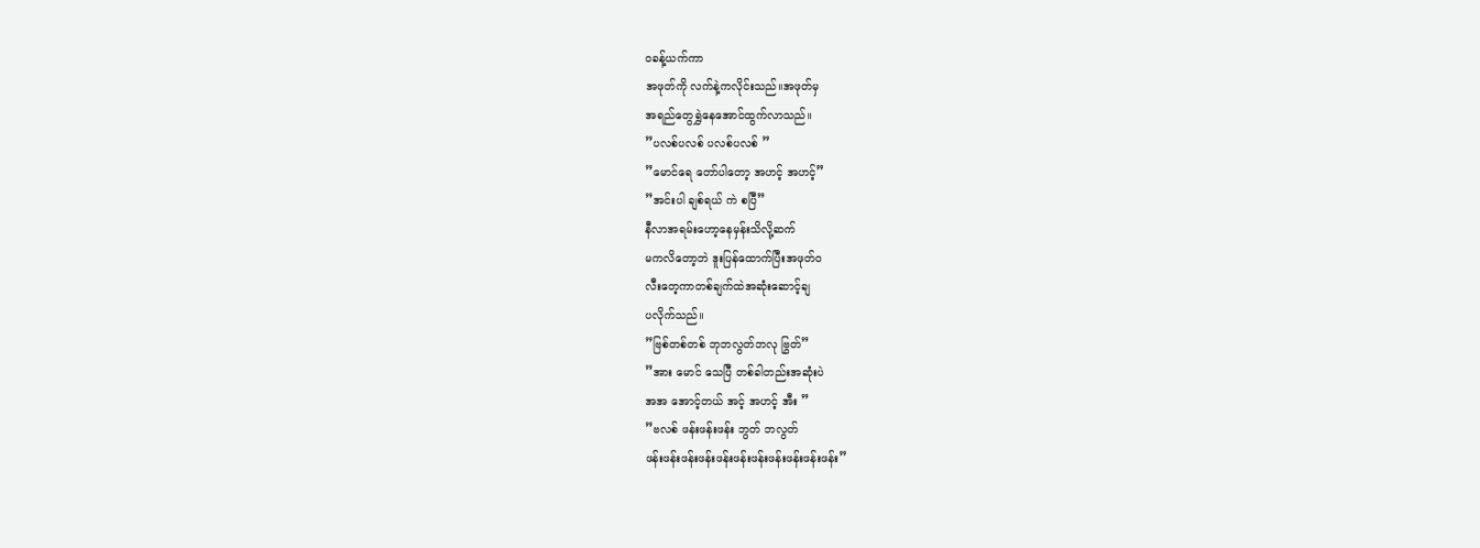ဝခန့်ယက်ကာ
အဖုတ်ကို လက်နဲ့ကလိုင်းသည်။အဖုတ်မှ
အရည်တွေရွှဲနေအောင်ထွက်လာသည်။
”ပလစ်ပလစ် ပလစ်ပလစ် ”
”မောင်ရေ တော်ပါတော့ အဟင့် အဟင့်”
”အင်းပါ ချစ်ရယ် ကဲ စပြီ”
နီလာအရမ်းဟော့နေမှန်းသိလို့ဆက်
မကလိတော့ဘဲ ဒူးပြန်ထောက်ပြီးအဖုတ်ဝ
လီးတေ့ကာတစ်ချက်ထဲအဆုံးဆောင့်ချ
ပလိုက်သည်။
”ဗြစ်တစ်တစ် ဘုဘလွတ်ဘလု ဗြွတ်”
”အား မောင် သေပြီ တစ်ခါတည်းအဆုံးပဲ
အအ အောင့်တယ် အင့် အဟင့် အီး ”
”ဗလစ် ဖန်းဖန်းဖန်း ဘွတ် ဘလွတ်
ဖန်းဖန်းဖန်းဖန်းဖန်းဖန်းဖန်းဖန်းဖန်းဖန်းဖန်း”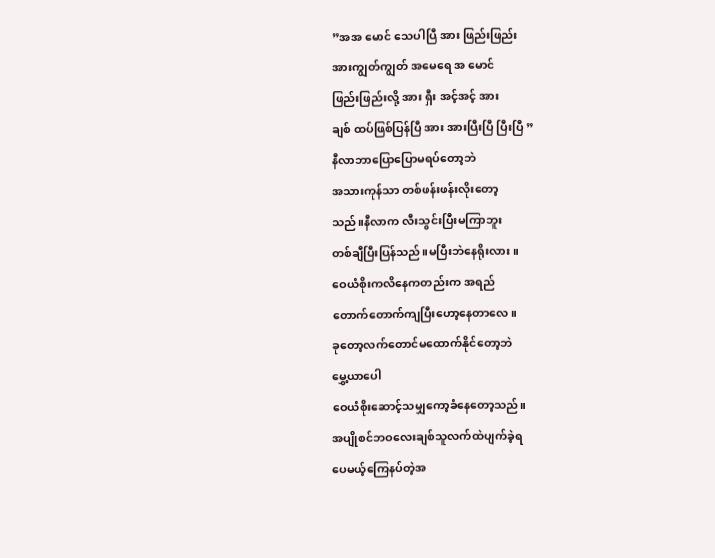”အအ မောင် သေပါပြီ အား ဖြည်းဖြည်း
အားကျွတ်ကျွတ် အမေရေ အ မောင်
ဖြည်းဖြည်းလို့ အား ရှီး အင့်အင့် အား
ချစ် ထပ်ဖြစ်ပြန်ပြီ အား အားပြီးပြီ ပြီးပြီ ”
နီလာဘာပြောပြောမရပ်တော့ဘဲ
အသားကုန်သာ တစ်ဖန်းဖန်းလိုးတော့
သည်။နီလာက လီးသွင်းပြီးမကြာဘူး
တစ်ချီပြီးပြန်သည်။မပြီးဘဲနေရိုးလား။
ဝေယံစိုးကလိနေကတည်းက အရည်
တောက်တောက်ကျပြီးဟော့နေတာလေ။
ခုတော့လက်တောင်မထောက်နိုင်တော့ဘဲ
မွှေ့ယာပေါ
ဝေယံစိုးဆောင့်သမျှကော့ခံနေတော့သည်။
အပျိုစင်ဘဝလေးချစ်သူလက်ထဲပျက်ခဲ့ရ
ပေမယ့်ကြေနပ်တဲ့အ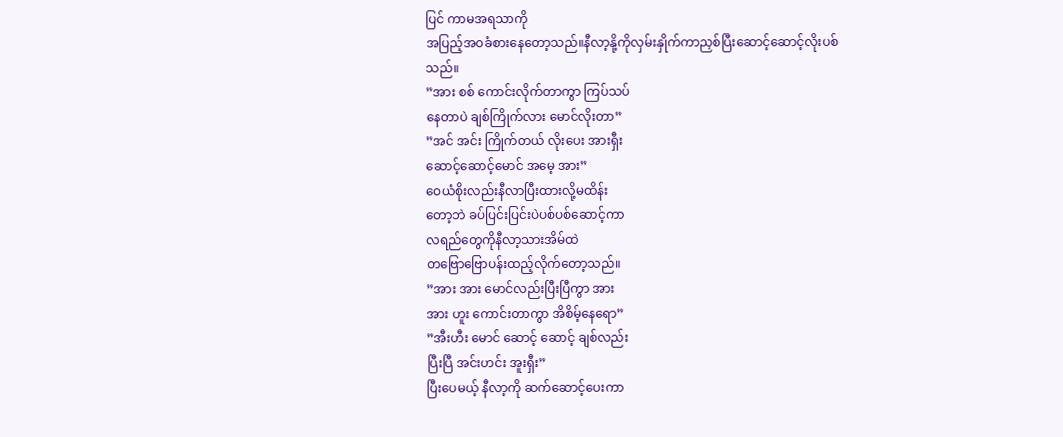ပြင် ကာမအရသာကို
အပြည့်အဝခံစားနေတော့သည်။နီလာ့နို့ကိုလှမ်းနှိုက်ကာညှစ်ပြီးဆောင့်ဆောင့်လိုးပစ်
သည်။
”အား စစ် ကောင်းလိုက်တာကွာ ကြပ်သပ်
နေတာပဲ ချစ်ကြိုက်လား မောင်လိုးတာ”
”အင် အင်း ကြိုက်တယ် လိုးပေး အားရှီး
ဆောင့်ဆောင့်မောင် အမေ့ အား”
ဝေယံစိုးလည်းနီလာပြီးထားလို့မထိန်း
တော့ဘဲ ခပ်ပြင်းပြင်းပဲပစ်ပစ်ဆောင့်ကာ
လရည်တွေကိုနီလာ့သားအိမ်ထဲ
တဗြောဗြောပန်းထည့်လိုက်တော့သည်။
”အား အား မောင်လည်းပြီးပြီကွာ အား
အား ဟူး ကောင်းတာကွာ အိစိမ့်နေရော”
”အီးဟီး မောင် ဆောင့် ဆောင့် ချစ်လည်း
ပြီးပြီ အင်းဟင်း အူးရှီး”
ပြီးပေမယ့် နီလာ့ကို ဆက်ဆောင့်ပေးကာ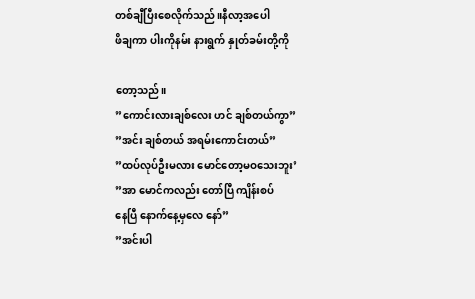တစ်ချီပြီးစေလိုက်သည်။နီလာ့အပေါ
ဖိချကာ ပါးကိုနမ်း နားရွက် နှုတ်ခမ်းတို့ကို

တော့သည်။
”ကောင်းလားချစ်လေး ဟင် ချစ်တယ်ကွာ”
”အင်း ချစ်တယ် အရမ်းကောင်းတယ်”
”ထပ်လုပ်ဦးမလား မောင်တော့မဝသေးဘူး’
”အာ မောင်ကလည်း တော်ပြီ ကျိန်းစပ်
နေပြီ နောက်နေ့မှလေ နော်”
”အင်းပါ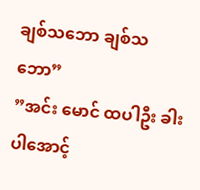ချစ်သဘော ချစ်သဘော”
”အင်း မောင် ထပါဦး ခါးပါအောင့်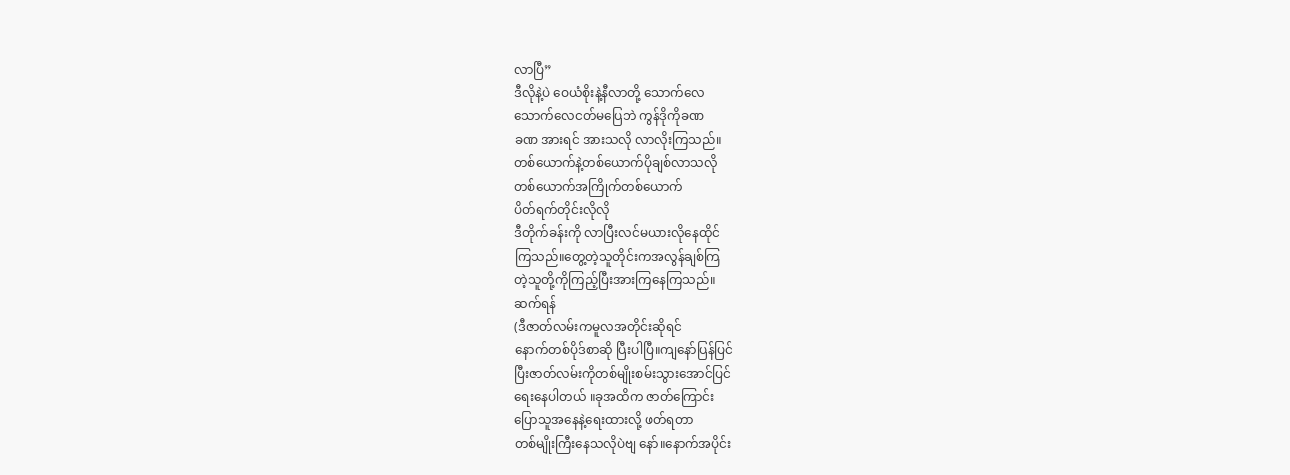လာပြီ”
ဒီလိုနဲ့ပဲ ဝေယံစိုးနဲ့နီလာတို့ သောက်လေ
သောက်လေငတ်မပြေဘဲ ကွန်ဒိုကိုခဏ
ခဏ အားရင် အားသလို လာလိုးကြသည်။
တစ်ယောက်နဲ့တစ်ယောက်ပိုချစ်လာသလို
တစ်ယောက်အကြိုက်တစ်ယောက်
ပိတ်ရက်တိုင်းလိုလို
ဒီတိုက်ခန်းကို လာပြီးလင်မယားလိုနေထိုင်
ကြသည်။တွေ့တဲ့သူတိုင်းကအလွန်ချစ်ကြ
တဲ့သူတို့ကိုကြည့်ပြီးအားကြနေကြသည်။
ဆက်ရန်
(ဒီဇာတ်လမ်းကမူလအတိုင်းဆိုရင်
နောက်တစ်ပိုဒ်စာဆို ပြီးပါပြီ။ကျနော်ပြန်ပြင်
ပြီးဇာတ်လမ်းကိုတစ်မျိုးစမ်းသွားအောင်ပြင်
ရေးနေပါတယ် ။ခုအထိက ဇာတ်ကြောင်း
ပြောသူအနေနဲ့ရေးထားလို့ ဖတ်ရတာ
တစ်မျိုးကြီးနေသလိုပဲဗျ နော်။နောက်အပိုင်း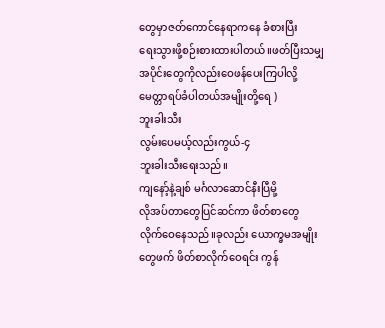တွေမှာဇတ်ကောင်နေရာကနေ ခံစားပြီး
ရေးသွားဖို့စဉ်းစားထားပါတယ်။ဖတ်ပြီးသမျှ
အပိုင်းတွေကိုလည်းဝေဖန်ပေးကြပါလို့
မေတ္တာရပ်ခံပါတယ်အမျိုးတို့ရေ )
ဘူးခါးသီး
လွမ်းပေမယ့်လည်းကွယ်-၄
ဘူးခါးသီးရေးသည်။
ကျနော့်နဲ့ချစ် မင်္ဂလာဆောင်နီးပြီမို့
လိုအပ်တာတွေပြင်ဆင်ကာ ဖိတ်စာတွေ
လိုက်ဝေနေသည်။ခုလည်း ယောက္ခမအမျိုး
တွေဖက် ဖိတ်စာလိုက်ဝေရင်း ကွန်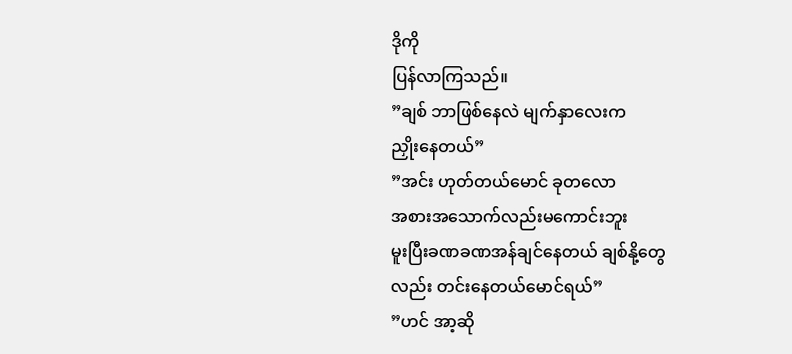ဒိုကို
ပြန်လာကြသည်။
”ချစ် ဘာဖြစ်နေလဲ မျက်နှာလေးက
ညှိုးနေတယ်”
”အင်း ဟုတ်တယ်မောင် ခုတလော
အစားအသောက်လည်းမကောင်းဘူး
မူးပြီးခဏခဏအန်ချင်နေတယ် ချစ်နို့တွေ
လည်း တင်းနေတယ်မောင်ရယ်”
”ဟင် အာ့ဆို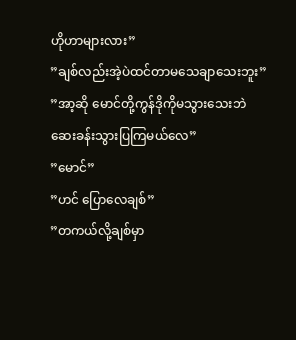ဟိုဟာများလား”
”ချစ်လည်းအဲ့ပဲထင်တာမသေချာသေးဘူး”
”အာ့ဆို မောင်တို့ကွန်ဒိုကိုမသွားသေးဘဲ
ဆေးခန်းသွားပြကြမယ်လေ”
”မောင်”
”ဟင် ပြောလေချစ်”
”တကယ်လို့ချစ်မှာ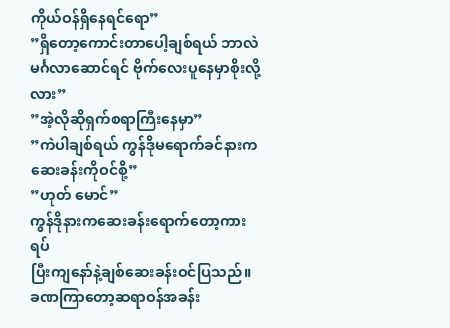ကိုယ်ဝန်ရှိနေရင်ရော”
”ရှိတော့ကောင်းတာပေါ့ချစ်ရယ် ဘာလဲ
မင်္ဂလာဆောင်ရင် ဗိုက်လေးပူနေမှာစိုးလို့
လား”
”အဲ့လိုဆိုရှက်စရာကြီးနေမှာ”
”ကဲပါချစ်ရယ် ကွန်ဒိုမရောက်ခင်နားက
ဆေးခန်းကိုဝင်စို့”
”ဟုတ် မောင်”
ကွန်ဒိုနားကဆေးခန်းရောက်တော့ကားရပ်
ပြီးကျနော်နဲ့ချစ်ဆေးခန်းဝင်ပြသည်။
ခဏကြာတော့ဆရာဝန်အခန်း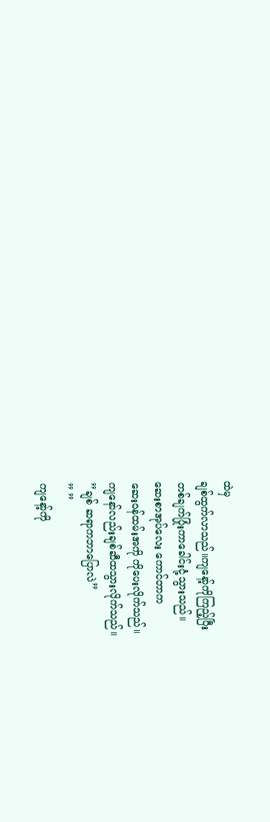ထဲမှ
ချစ်ထွက်လာသည်။ကျနော့်ကိုကြည့်ပြီး
တစ်ချက်ပြုံးကာခေါင်းငုံ့သွားသည်။
ဆေးစာအုပ်လေး ကောင်တာက
ဆေးဝန်ထမ်းအကို ကိုပေးလိုက်သည်။
ကျနော်လည်းချစ်ဆီထသွားလိုက်သည်။
”ချစ် ဆရာကဘာပြောလဲ”
” ”
ကျနော့်ကို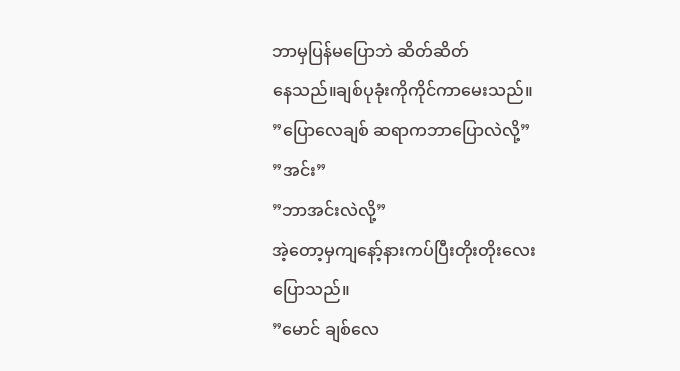ဘာမှပြန်မပြောဘဲ ဆိတ်ဆိတ်
နေသည်။ချစ်ပုခုံးကိုကိုင်ကာမေးသည်။
”ပြောလေချစ် ဆရာကဘာပြောလဲလို့”
”အင်း”
”ဘာအင်းလဲလို့”
အဲ့တော့မှကျနော့်နားကပ်ပြီးတိုးတိုးလေး
ပြောသည်။
”မောင် ချစ်လေ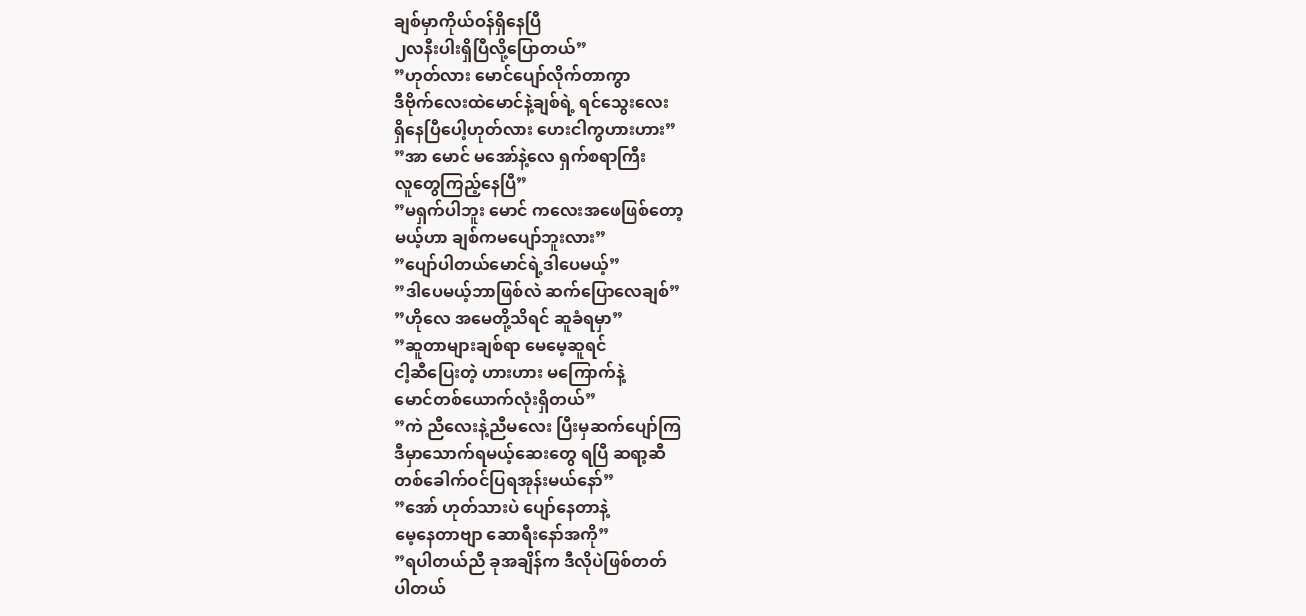ချစ်မှာကိုယ်ဝန်ရှိနေပြီ
၂လနီးပါးရှိပြီလို့ပြောတယ်”
”ဟုတ်လား မောင်ပျော်လိုက်တာကွာ
ဒီဗိုက်လေးထဲမောင်နဲ့ချစ်ရဲ့ ရင်သွေးလေး
ရှိနေပြီပေါ့ဟုတ်လား ဟေးငါကွဟားဟား”
”အာ မောင် မအော်နဲ့လေ ရှက်စရာကြီး
လူတွေကြည့်နေပြီ”
”မရှက်ပါဘူး မောင် ကလေးအဖေဖြစ်တော့
မယ့်ဟာ ချစ်ကမပျော်ဘူးလား”
”ပျော်ပါတယ်မောင်ရဲ့ဒါပေမယ့်”
”ဒါပေမယ့်ဘာဖြစ်လဲ ဆက်ပြောလေချစ်”
”ဟိုလေ အမေတို့သိရင် ဆူခံရမှာ”
”ဆူတာများချစ်ရာ မေမေ့ဆူရင်
ငါ့ဆီပြေးတဲ့ ဟားဟား မကြောက်နဲ့
မောင်တစ်ယောက်လုံးရှိတယ်”
”ကဲ ညီလေးနဲ့ညီမလေး ပြီးမှဆက်ပျော်ကြ
ဒီမှာသောက်ရမယ့်ဆေးတွေ ရပြီ ဆရာ့ဆီ
တစ်ခေါက်ဝင်ပြရအုန်းမယ်နော်”
”အော် ဟုတ်သားပဲ ပျော်နေတာနဲ့
မေ့နေတာဗျာ ဆောရီးနော်အကို”
”ရပါတယ်ညီ ခုအချိန်က ဒီလိုပဲဖြစ်တတ်
ပါတယ်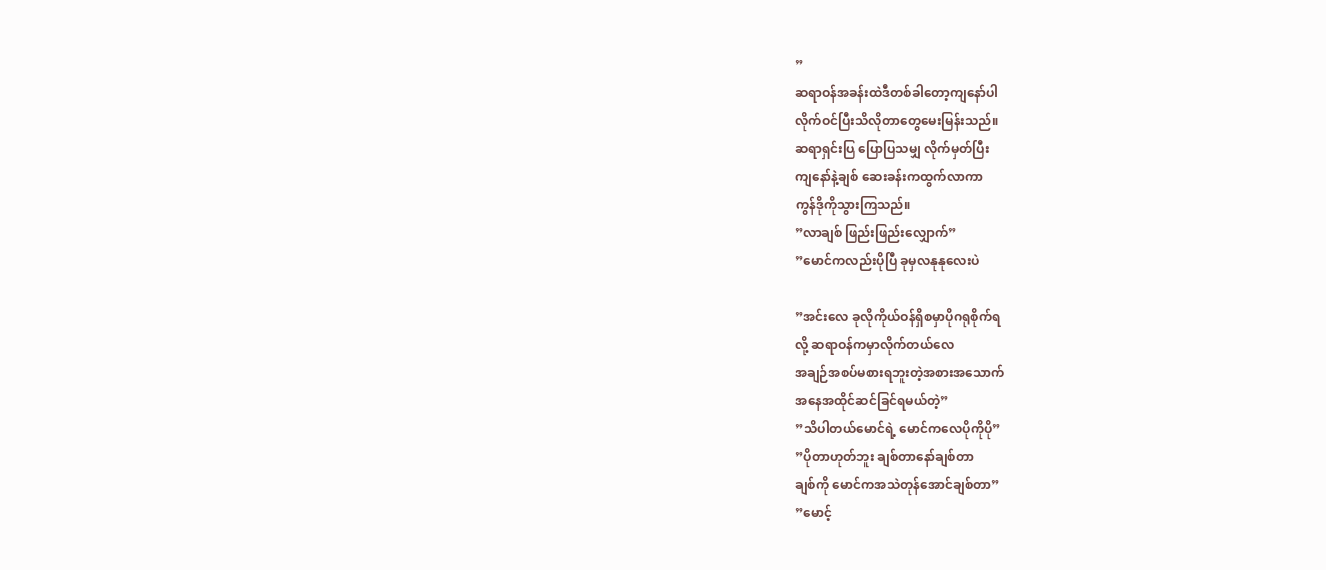”
ဆရာဝန်အခန်းထဲဒီတစ်ခါတော့ကျနော်ပါ
လိုက်ဝင်ပြီးသိလိုတာတွေမေးမြန်းသည်။
ဆရာရှင်းပြ ပြောပြသမျှ လိုက်မှတ်ပြီး
ကျနော်နဲ့ချစ် ဆေးခန်းကထွက်လာကာ
ကွန်ဒိုကိုသွားကြသည်။
”လာချစ် ဖြည်းဖြည်းလျှောက်”
”မောင်ကလည်းပိုပြီ ခုမှလနုနုလေးပဲ

”အင်းလေ ခုလိုကိုယ်ဝန်ရှိစမှာပိုဂရုစိုက်ရ
လို့ ဆရာဝန်ကမှာလိုက်တယ်လေ
အချဉ်အစပ်မစားရဘူးတဲ့အစားအသောက်
အနေအထိုင်ဆင်ခြင်ရမယ်တဲ့”
”သိပါတယ်မောင်ရဲ့ မောင်ကလေပိုကိုပို”
”ပိုတာဟုတ်ဘူး ချစ်တာနော်ချစ်တာ
ချစ်ကို မောင်ကအသဲတုန်အောင်ချစ်တာ”
”မောင့်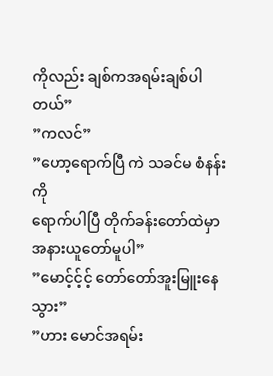ကိုလည်း ချစ်ကအရမ်းချစ်ပါတယ်”
”ကလင်”
”ဟော့ရောက်ပြီ ကဲ သခင်မ စံနန်းကို
ရောက်ပါပြီ တိုက်ခန်းတော်ထဲမှာ
အနားယူတော်မူပါ”
”မောင့်င့်င့် တော်တော်အူးမြူးနေ သွား”
”ဟား မောင်အရမ်း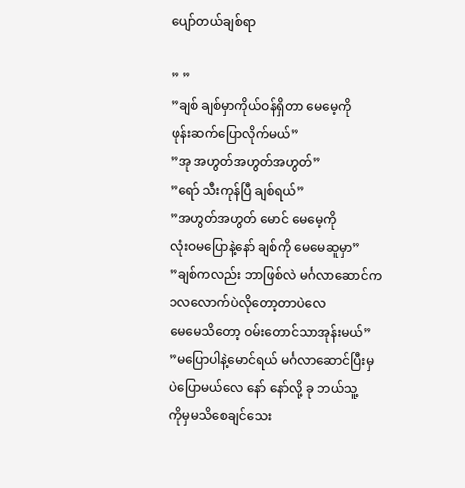ပျော်တယ်ချစ်ရာ

” ”
”ချစ် ချစ်မှာကိုယ်ဝန်ရှိတာ မေမေ့ကို
ဖုန်းဆက်ပြောလိုက်မယ်”
”အု အဟွတ်အဟွတ်အဟွတ်”
”ရော် သီးကုန်ပြီ ချစ်ရယ်”
”အဟွတ်အဟွတ် မောင် မေမေ့ကို
လုံးဝမပြောနဲ့နော် ချစ်ကို မေမေဆူမှာ”
”ချစ်ကလည်း ဘာဖြစ်လဲ မင်္ဂလာဆောင်က
၁လလောက်ပဲလိုတော့တာပဲလေ
မေမေသိတော့ ဝမ်းတောင်သာအုန်းမယ်”
”မပြောပါနဲ့မောင်ရယ် မင်္ဂလာဆောင်ပြီးမှ
ပဲပြောမယ်လေ နော် နော်လို့ ခု ဘယ်သူ့
ကိုမှမသိစေချင်သေး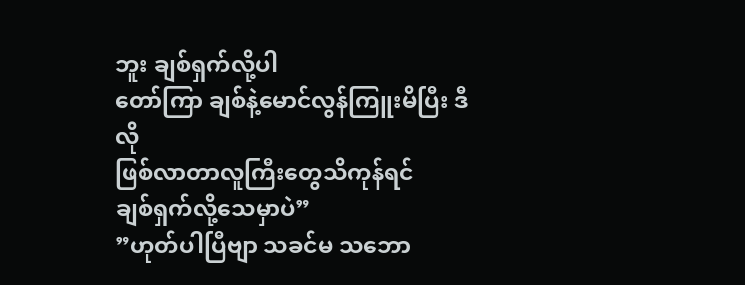ဘူး ချစ်ရှက်လို့ပါ
တော်ကြာ ချစ်နဲ့မောင်လွန်ကြူးမိပြီး ဒီလို
ဖြစ်လာတာလူကြီးတွေသိကုန်ရင်
ချစ်ရှက်လို့သေမှာပဲ”
”ဟုတ်ပါပြီဗျာ သခင်မ သဘော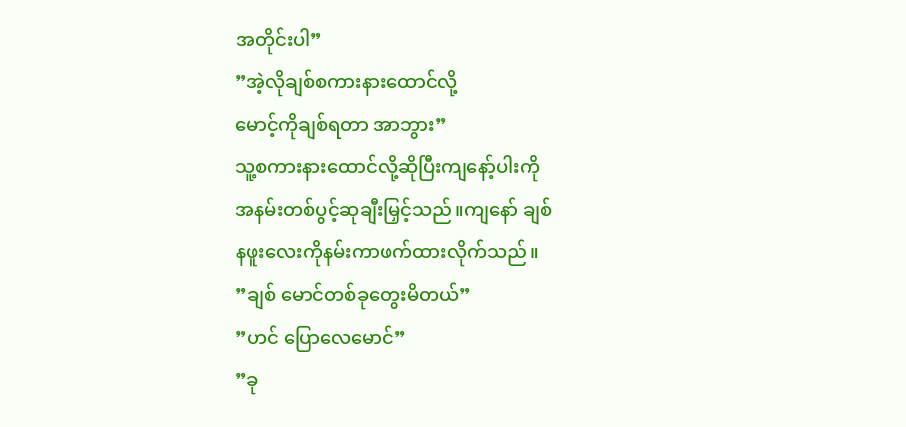အတိုင်းပါ”
”အဲ့လိုချစ်စကားနားထောင်လို့
မောင့်ကိုချစ်ရတာ အာဘွား”
သူ့စကားနားထောင်လို့ဆိုပြီးကျနော့်ပါးကို
အနမ်းတစ်ပွင့်ဆုချီးမြှင့်သည်။ကျနော် ချစ်
နဖူးလေးကိုနမ်းကာဖက်ထားလိုက်သည်။
”ချစ် မောင်တစ်ခုတွေးမိတယ်”
”ဟင် ပြောလေမောင်”
”ခု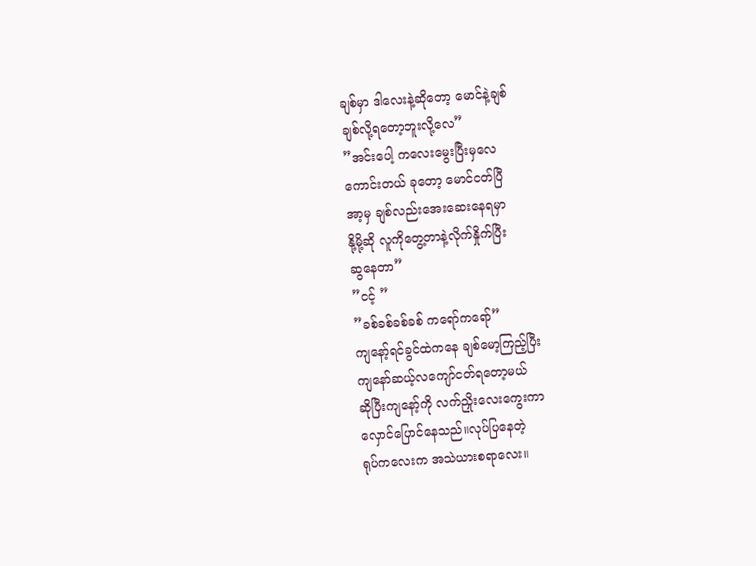ချစ်မှာ ဒါလေးနဲ့ဆိုတော့ မောင်နဲ့ချစ်
ချစ်လို့ရတော့ဘူးလို့လေ”
”အင်းပေါ့ ကလေးမွေးပြီးမှလေ
ကောင်းတယ် ခုတော့ မောင်ငတ်ပြီ
အာ့မှ ချစ်လည်းအေးဆေးနေရမှာ
နို့မို့ဆို လူကိုတွေ့တာနဲ့လိုက်နှိုက်ပြီး
ဆွနေတာ”
”ငင့် ”
”ခစ်ခစ်ခစ်ခစ် ကရော်ကရော်”
ကျနော့်ရင်ခွင်ထဲကနေ ချစ်မော့ကြည့်ပြီး
ကျနော်ဆယ့်လကျော်ငတ်ရတော့မယ်
ဆိုပြီးကျနော့်ကို လက်ညှိုးလေးကွေးကာ
လှောင်ပြောင်နေသည်။လုပ်ပြနေတဲ့
ရုပ်ကလေးက အသဲယားစရာလေး။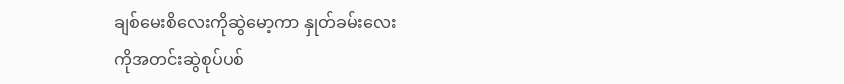ချစ်မေးစိလေးကိုဆွဲမော့ကာ နှုတ်ခမ်းလေး
ကိုအတင်းဆွဲစုပ်ပစ်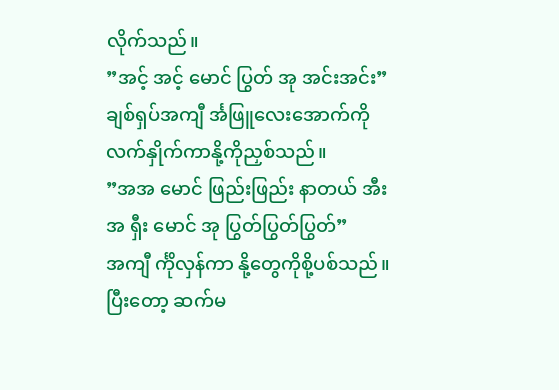လိုက်သည်။
”အင့် အင့် မောင် ပြွတ် အု အင်းအင်း”
ချစ်ရှပ်အကျီ င်္အဖြူလေးအောက်ကို
လက်နှိုက်ကာနို့ကိုညှစ်သည်။
”အအ မောင် ဖြည်းဖြည်း နာတယ် အီး
အ ရှီး မောင် အု ပြွတ်ပြွတ်ပြွတ်”
အကျီ င်္ကိုလှန်ကာ နို့တွေကိုစို့ပစ်သည်။
ပြီးတော့ ဆက်မ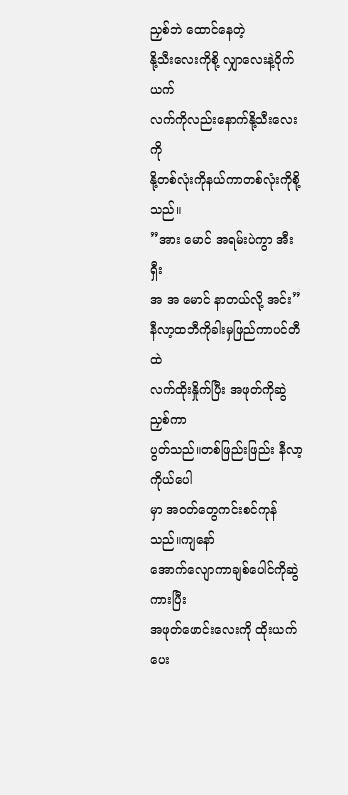ညှစ်ဘဲ ထောင်နေတဲ့
နို့သီးလေးကိုစို့ လျှာလေးနဲ့ဝိုက်ယက်
လက်ကိုလည်းနောက်နို့သီးလေးကို
နို့တစ်လုံးကိုနယ်ကာတစ်လုံးကိုစို့သည်။
”အား မောင် အရမ်းပဲကွာ အီးရှီး
အ အ မောင် နာတယ်လို့ အင်း”
နီလာ့ထဘီကိုခါးမှဖြည်ကာပင်တီထဲ
လက်ထိုးနှိုက်ပြီး အဖုတ်ကိုဆွဲညှစ်ကာ
ပွတ်သည်။တစ်ဖြည်းဖြည်း နီလာ့ကိုယ်ပေါ
မှာ အဝတ်တွေကင်းစင်ကုန်သည်။ကျနော်
အောက်လျောကာချစ်ပေါင်ကိုဆွဲကားပြီး
အဖုတ်ဖောင်းလေးကို ထိုးယက်ပေး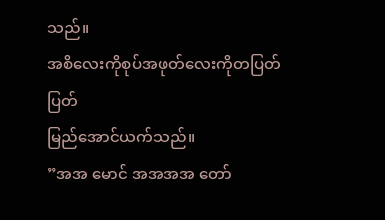သည်။
အစိလေးကိုစုပ်အဖုတ်လေးကိုတပြတ်ပြတ်
မြည်အောင်ယက်သည်။
”အအ မောင် အအအအ တော်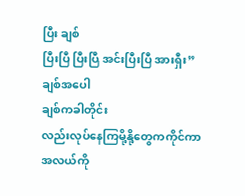ပြီး ချစ်
ပြီးပြီ ပြီးပြီ အင်းပြီးပြီ အားရှီး”
ချစ်အပေါ
ချစ်ကခါတိုင်း
လည်းလုပ်နေကြမို့နို့တွေကကိုင်ကာ
အလယ်ကို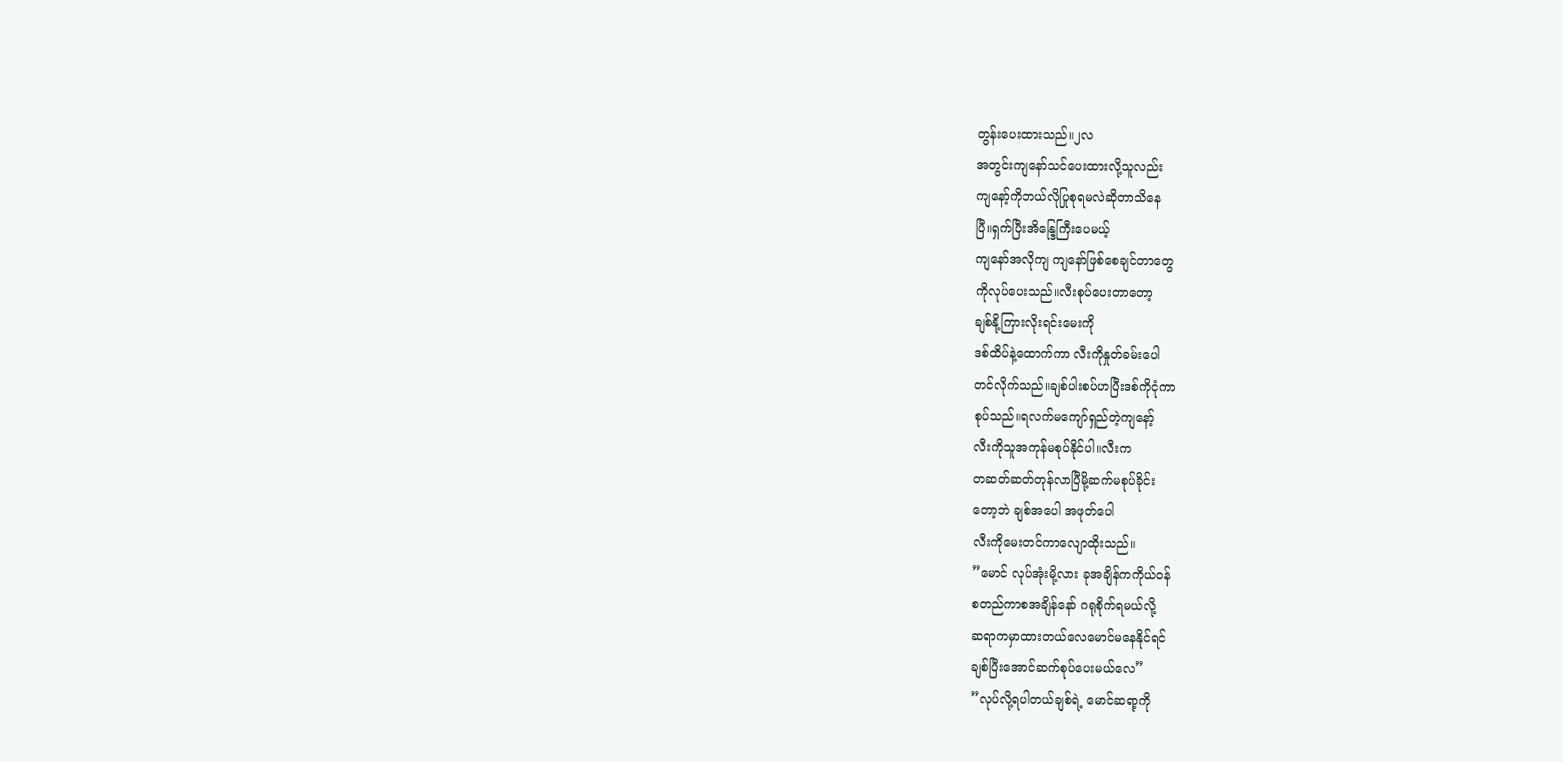တွန်းပေးထားသည်။၂လ
အတွင်းကျနော်သင်ပေးထားလို့သူလည်း
ကျနော့်ကိုဘယ်လိုပြုစုရမလဲဆိုတာသိနေ
ပြီ။ရှက်ပြီးအိန္ဒြေကြီးပေမယ့်
ကျနော်အလိုကျ ကျနော်ဖြစ်စေချင်တာတွေ
ကိုလုပ်ပေးသည်။လီးစုပ်ပေးတာတော့
ချစ်နို့ကြားလိုးရင်းမေးကို
ဒစ်ထိပ်နဲ့ထောက်ကာ လီးကိုနှုတ်ခမ်းပေါ
တင်လိုက်သည်။ချစ်ပါးစပ်ဟပြီးဒစ်ကိုငုံကာ
စုပ်သည်။ရလက်မကျော်ရှည်တဲ့ကျနော့်
လီးကိုသူအကုန်မစုပ်နိုင်ပါ။လီးက
တဆတ်ဆတ်တုန်လာပြီမို့ဆက်မစုပ်ခိုင်း
တော့ဘဲ ချစ်အပေါ အဖုတ်ပေါ
လီးကိုမေးတင်ကာလျောထိုးသည်။
”မောင် လုပ်အုံးမို့လား ခုအချိန်ကကိုယ်ဝန်
စတည်ကာစအချိန်နော် ဂရုစိုက်ရမယ်လို့
ဆရာကမှာထားတယ်လေမောင်မနေနိုင်ရင်
ချစ်ပြီးအောင်ဆက်စုပ်ပေးမယ်လေ”
”လုပ်လို့ရပါတယ်ချစ်ရဲ့ မောင်ဆရာ့ကို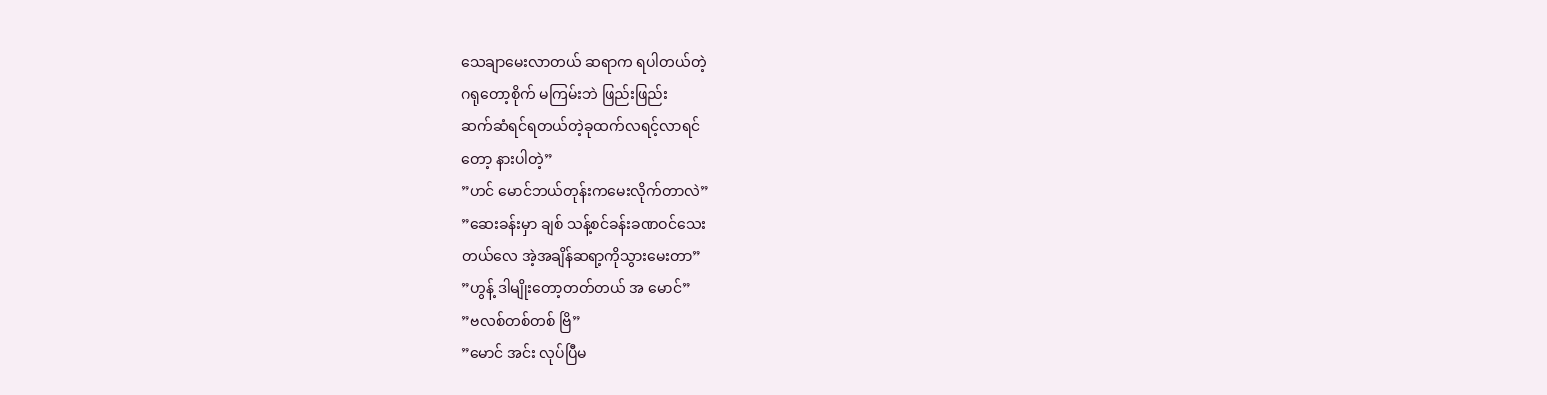သေချာမေးလာတယ် ဆရာက ရပါတယ်တဲ့
ဂရုတော့စိုက် မကြမ်းဘဲ ဖြည်းဖြည်း
ဆက်ဆံရင်ရတယ်တဲ့ခုထက်လရင့်လာရင်
တော့ နားပါတဲ့”
”ဟင် မောင်ဘယ်တုန်းကမေးလိုက်တာလဲ”
”ဆေးခန်းမှာ ချစ် သန့်စင်ခန်းခဏဝင်သေး
တယ်လေ အဲ့အချိန်ဆရာ့ကိုသွားမေးတာ”
”ဟွန့် ဒါမျိုးတော့တတ်တယ် အ မောင်”
”ဗလစ်တစ်တစ် ဗြိ”
”မောင် အင်း လုပ်ပြီမ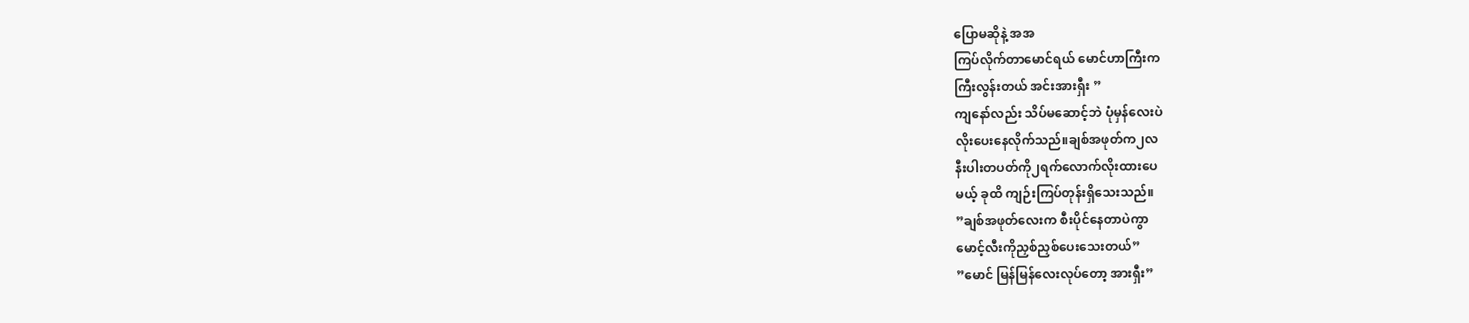ပြောမဆိုနဲ့ အအ
ကြပ်လိုက်တာမောင်ရယ် မောင်ဟာကြီးက
ကြီးလွန်းတယ် အင်းအားရှီး ”
ကျနော်လည်း သိပ်မဆောင့်ဘဲ ပုံမှန်လေးပဲ
လိုးပေးနေလိုက်သည်။ချစ်အဖုတ်က၂လ
နီးပါးတပတ်ကို၂ရက်လောက်လိုးထားပေ
မယ့် ခုထိ ကျဉ်းကြပ်တုန်းရှိသေးသည်။
”ချစ်အဖုတ်လေးက စီးပိုင်နေတာပဲကွာ
မောင့်လီးကိုညှစ်ညှစ်ပေးသေးတယ်”
”မောင် မြန်မြန်လေးလုပ်တော့ အားရှီး”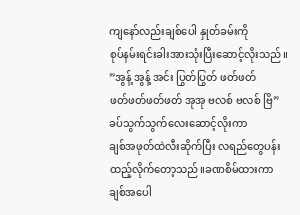ကျနော်လည်းချစ်ပေါ နှုတ်ခမ်းကို
စုပ်နမ်းရင်းခါးအားသုံးပြီးဆောင့်လိုးသည်။
”အွန့် အွန့် အင်း ပြွတ်ပြွတ် ဖတ်ဖတ်
ဖတ်ဖတ်ဖတ်ဖတ် အုအု ဗလစ် ဗလစ် ဗြိ”
ခပ်သွက်သွက်လေးဆောင့်လိုးကာ
ချစ်အဖုတ်ထဲလီးဆိုက်ပြီး လရည်တွေပန်း
ထည့်လိုက်တော့သည်။ခဏစိမ်ထားကာ
ချစ်အပေါ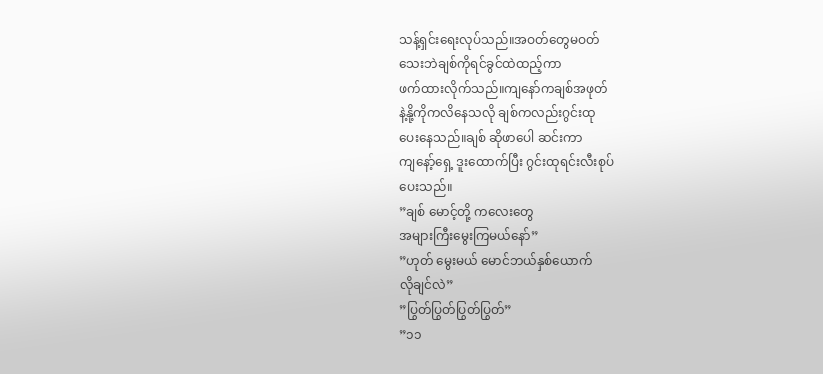သန့်ရှင်းရေးလုပ်သည်။အဝတ်တွေမဝတ်
သေးဘဲချစ်ကိုရင်ခွင်ထဲထည့်ကာ
ဖက်ထားလိုက်သည်။ကျနော်ကချစ်အဖုတ်
နဲ့နို့ကိုကလိနေသလို ချစ်ကလည်းဂွင်းထု
ပေးနေသည်။ချစ် ဆိုဖာပေါ ဆင်းကာ
ကျနော့်ရှေ့ ဒူးထောက်ပြီး ဂွင်းထုရင်းလီးစုပ်
ပေးသည်။
”ချစ် မောင့်တို့ ကလေးတွေ
အများကြီးမွေးကြမယ်နော်”
”ဟုတ် မွေးမယ် မောင်ဘယ်နှစ်ယောက်
လိုချင်လဲ”
”ပြွတ်ပြွတ်ပြွတ်ပြွတ်”
”၁၁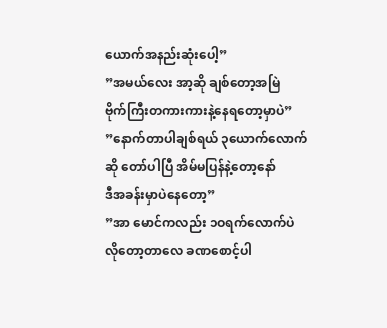ယောက်အနည်းဆုံးပေါ့”
”အမယ်လေး အာ့ဆို ချစ်တော့အမြဲ
ဗိုက်ကြီးတကားကားနဲ့နေရတော့မှာပဲ”
”နောက်တာပါချစ်ရယ် ၃ယောက်လောက်
ဆို တော်ပါပြီ အိမ်မပြန်နဲ့တော့နော်
ဒီအခန်းမှာပဲနေတော့”
”အာ မောင်ကလည်း ၁ဝရက်လောက်ပဲ
လိုတော့တာလေ ခဏစောင့်ပါ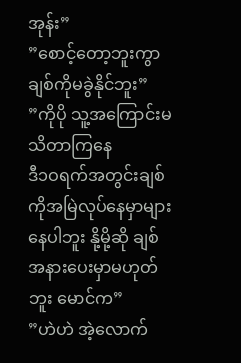အုန်း”
”စောင့်တော့ဘူးကွာ ချစ်ကိုမခွဲနိုင်ဘူး”
”ကိုပို သူ့အကြောင်းမသိတာကြနေ
ဒီ၁ဝရက်အတွင်းချစ်ကိုအမြဲလုပ်နေမှာများ
နေပါဘူး နို့မို့ဆို ချစ်
အနားပေးမှာမဟုတ်ဘူး မောင်က”
”ဟဲဟဲ အဲ့လောက်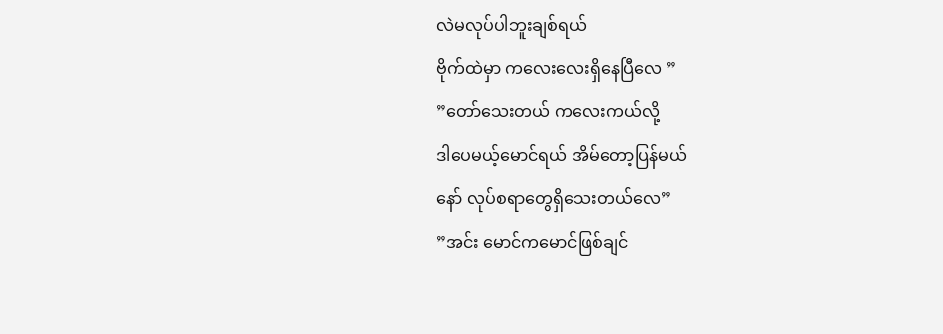လဲမလုပ်ပါဘူးချစ်ရယ်
ဗိုက်ထဲမှာ ကလေးလေးရှိနေပြီလေ ”
”တော်သေးတယ် ကလေးကယ်လို့
ဒါပေမယ့်မောင်ရယ် အိမ်တော့ပြန်မယ်
နော် လုပ်စရာတွေရှိသေးတယ်လေ”
”အင်း မောင်ကမောင်ဖြစ်ချင်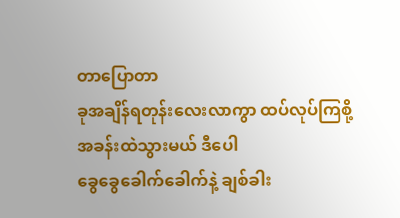တာပြောတာ
ခုအချိန်ရတုန်းလေးလာကွာ ထပ်လုပ်ကြစို့
အခန်းထဲသွားမယ် ဒီပေါ
ခွေခွေခေါက်ခေါက်နဲ့ ချစ်ခါး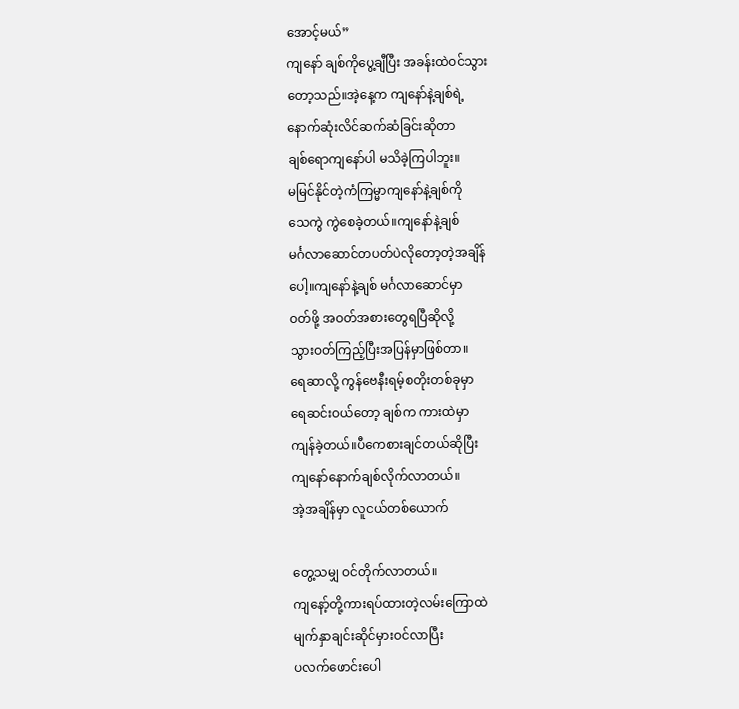အောင့်မယ်”
ကျနော် ချစ်ကိုပွေ့ချီပြီး အခန်းထဲဝင်သွား
တော့သည်။အဲ့နေ့က ကျနော်နဲ့ချစ်ရဲ့
နောက်ဆုံးလိင်ဆက်ဆံခြင်းဆိုတာ
ချစ်ရောကျနော်ပါ မသိခဲ့ကြပါဘူး။
မမြင်နိုင်တဲ့ကံကြမ္မာကျနော်နဲ့ချစ်ကို
သေကွဲ ကွဲစေခဲ့တယ်။ကျနော်နဲ့ချစ်
မင်္ဂလာဆောင်တပတ်ပဲလိုတော့တဲ့အချိန်
ပေါ့။ကျနော်နဲ့ချစ် မင်္ဂလာဆောင်မှာ
ဝတ်ဖို့ အဝတ်အစားတွေရပြီဆိုလို့
သွားဝတ်ကြည့်ပြီးအပြန်မှာဖြစ်တာ။
ရေဆာလို့ ကွန်ဗေနီးရမ့်စတိုးတစ်ခုမှာ
ရေဆင်းဝယ်တော့ ချစ်က ကားထဲမှာ
ကျန်ခဲ့တယ်။ပီကေစားချင်တယ်ဆိုပြီး
ကျနော်နောက်ချစ်လိုက်လာတယ်။
အဲ့အချိန်မှာ လူငယ်တစ်ယောက်

တွေ့သမျှ ဝင်တိုက်လာတယ်။
ကျနော့်တို့ကားရပ်ထားတဲ့လမ်းကြောထဲ
မျက်နှာချင်းဆိုင်မှားဝင်လာပြီး
ပလက်ဖောင်းပေါ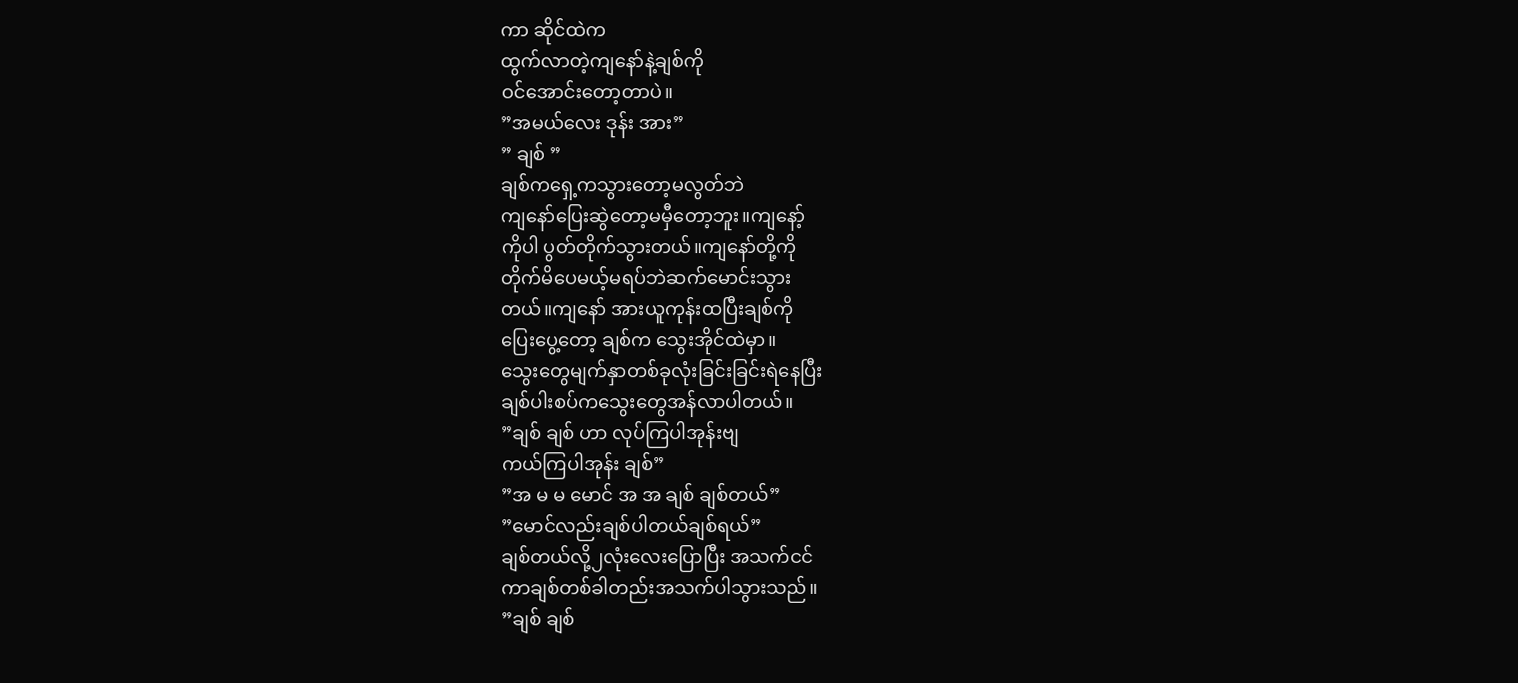ကာ ဆိုင်ထဲက
ထွက်လာတဲ့ကျနော်နဲ့ချစ်ကို
ဝင်အောင်းတော့တာပဲ။
”အမယ်လေး ဒုန်း အား”
” ချစ် ”
ချစ်ကရှေ့ကသွားတော့မလွတ်ဘဲ
ကျနော်ပြေးဆွဲတော့မမှီတော့ဘူး။ကျနော့်
ကိုပါ ပွတ်တိုက်သွားတယ်။ကျနော်တို့ကို
တိုက်မိပေမယ့်မရပ်ဘဲဆက်မောင်းသွား
တယ်။ကျနော် အားယူကုန်းထပြီးချစ်ကို
ပြေးပွေ့တော့ ချစ်က သွေးအိုင်ထဲမှာ။
သွေးတွေမျက်နှာတစ်ခုလုံးခြင်းခြင်းရဲနေပြီး
ချစ်ပါးစပ်ကသွေးတွေအန်လာပါတယ်။
”ချစ် ချစ် ဟာ လုပ်ကြပါအုန်းဗျ
ကယ်ကြပါအုန်း ချစ်”
”အ မ မ မောင် အ အ ချစ် ချစ်တယ်”
”မောင်လည်းချစ်ပါတယ်ချစ်ရယ်”
ချစ်တယ်လို့၂လုံးလေးပြောပြီး အသက်ငင်
ကာချစ်တစ်ခါတည်းအသက်ပါသွားသည်။
”ချစ် ချစ်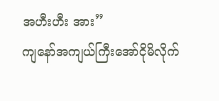အဟီးဟီး အား”
ကျနော်အကျယ်ကြီးအော်ငိုမိလိုက်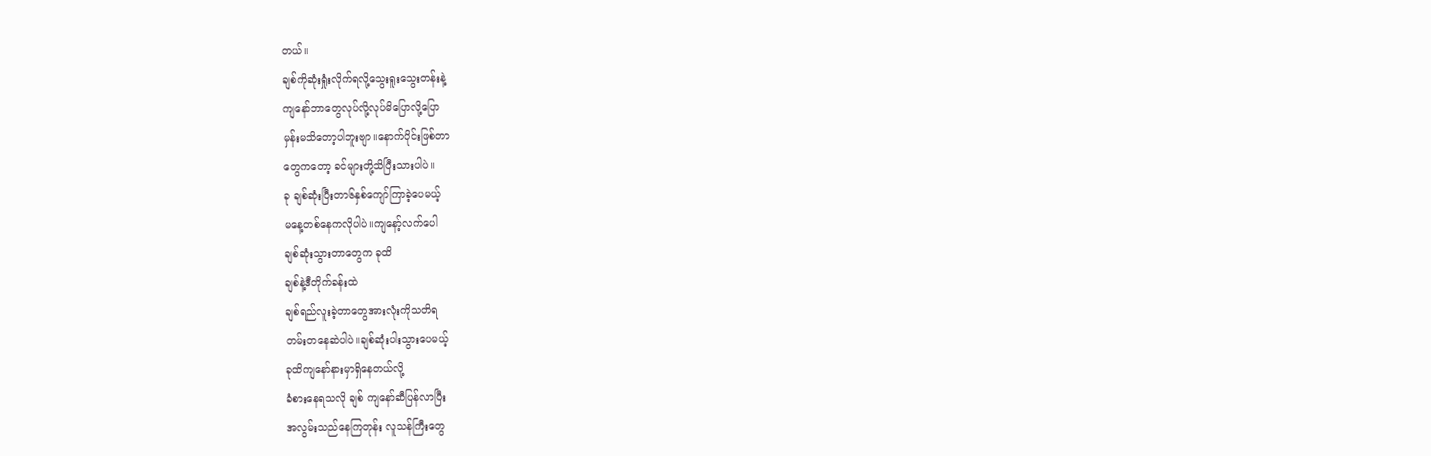တယ်။
ချစ်ကိုဆုံးရှုံးလိုက်ရလို့သွေးရူးသွေးတန်းနဲ့
ကျနော်ဘာတွေလုပ်လို့လုပ်မိပြောလို့ပြော
မှန်းမသိတော့ပါဘူးဗျာ။နောက်ပိုင်းဖြစ်တာ
တွေကတော့ ခင်များတို့သိပြီးသားပါပဲ။
ခု ချစ်ဆုံးပြီးတာ၆နှစ်ကျော်ကြာခဲ့ပေမယ့်
မနေ့တစ်နေကလိုပါပဲ။ကျနော့်လက်ပေါ
ချစ်ဆုံးသွားတာတွေက ခုထိ
ချစ်နဲ့ဒီတိုက်ခန်းထဲ
ချစ်ရည်လူးခဲ့တာတွေအားလုံးကိုသတိရ
တမ်းတနေဆဲပါပဲ။ချစ်ဆုံးပါးသွားပေမယ့်
ခုထိကျနော်နားမှာရှိနေတယ်လို့
ခံစားနေရသလို ချစ် ကျနော်ဆီပြန်လာပြီး
အလွမ်းသည်နေကြတုန်း လူသန်ကြီးတွေ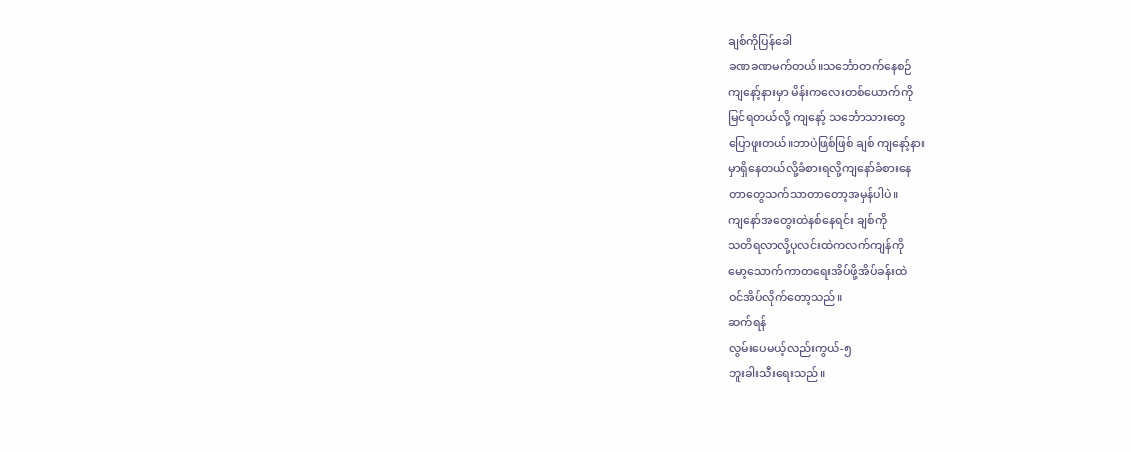ချစ်ကိုပြန်ခေါ
ခဏခဏမက်တယ်။သင်္ဘောတက်နေစဉ်
ကျနော့်နားမှာ မိန်းကလေးတစ်ယောက်ကို
မြင်ရတယ်လို့ ကျနော့် သင်္ဘောသားတွေ
ပြောဖူးတယ်။ဘာပဲဖြစ်ဖြစ် ချစ် ကျနော့်နား
မှာရှိနေတယ်လို့ခံစားရလို့ကျနော်ခံစားနေ
တာတွေသက်သာတာတော့အမှန်ပါပဲ။
ကျနော်အတွေးထဲနစ်နေရင်း ချစ်ကို
သတိရလာလို့ပုလင်းထဲကလက်ကျန်ကို
မော့သောက်ကာတရေးအိပ်ဖို့အိပ်ခန်းထဲ
ဝင်အိပ်လိုက်တော့သည်။
ဆက်ရန်
လွမ်းပေမယ့်လည်းကွယ်-၅
ဘူးခါးသီးရေးသည်။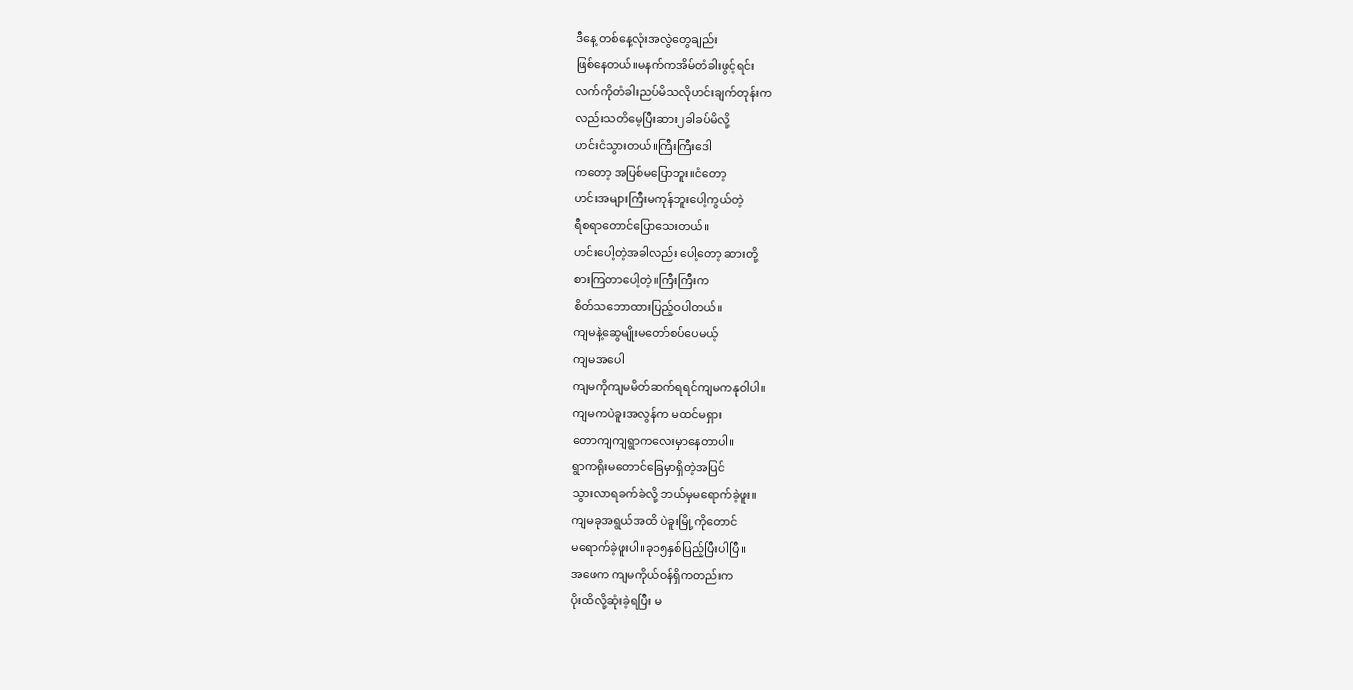ဒီနေ့ တစ်နေ့လုံးအလွဲတွေချည်း
ဖြစ်နေတယ်။မနက်ကအိမ်တံခါးဖွင့်ရင်း
လက်ကိုတံခါးညပ်မိသလိုဟင်းချက်တုန်းက
လည်းသတိမေ့ပြီးဆား၂ခါခပ်မိလို့
ဟင်းငံသွားတယ်။ကြီးကြီးဒေါ
ကတော့ အပြစ်မပြောဘူး။ငံတော့
ဟင်းအများကြီးမကုန်ဘူးပေါ့ကွယ်တဲ့
ရီစရာတောင်ပြောသေးတယ်။
ဟင်းပေါ့တဲ့အခါလည်း ပေါ့တော့ ဆားတို့
စားကြတာပေါ့တဲ့။ကြီးကြီးက
စိတ်သဘောထားပြည့်ဝပါတယ်။
ကျမနဲ့ဆွေမျိုးမတော်စပ်ပေမယ့်
ကျမအပေါ
ကျမကိုကျမမိတ်ဆက်ရရင်ကျမကနုဝါပါ။
ကျမကပဲခူးအလွန်က မထင်မရှား
တောကျကျရွာကလေးမှာနေတာပါ။
ရွာကရိုးမတောင်ခြေမှာရှိတဲ့အပြင်
သွားလာရခက်ခဲလို့ ဘယ်မှမရောက်ခဲ့ဖူး။
ကျမခုအရွယ်အထိ ပဲခူးမြို့ကိုတောင်
မရောက်ခဲ့ဖူးပါ။ခု၁၅နှစ်ပြည့်ပြီးပါပြီ။
အဖေက ကျမကိုယ်ဝန်ရှိကတည်းက
ပိုးထိလို့ဆုံးခဲ့ရပြီး မ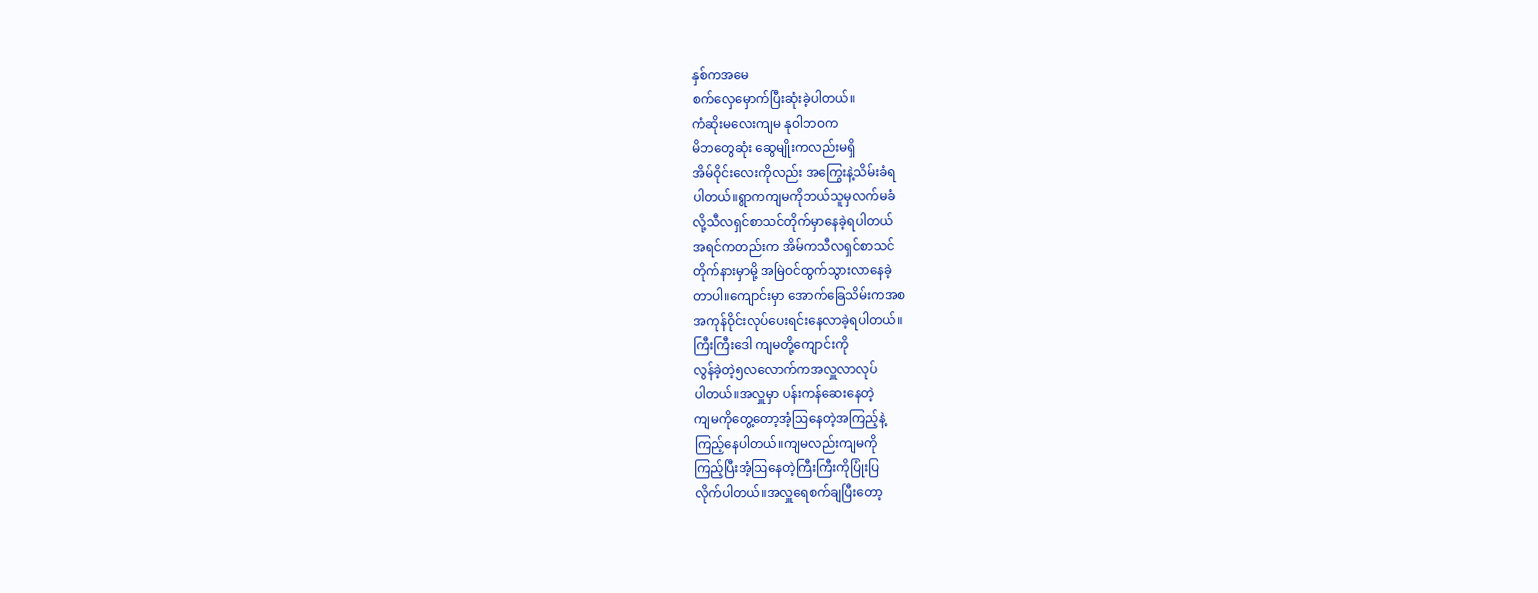နှစ်ကအမေ
စက်လှေမှောက်ပြီးဆုံးခဲ့ပါတယ်။
ကံဆိုးမလေးကျမ နုဝါဘဝက
မိဘတွေဆုံး ဆွေမျိုးကလည်းမရှိ
အိမ်ဝိုင်းလေးကိုလည်း အကြွေးနဲ့သိမ်းခံရ
ပါတယ်။ရွာကကျမကိုဘယ်သူမှလက်မခံ
လို့သီလရှင်စာသင်တိုက်မှာနေခဲ့ရပါတယ်
အရင်ကတည်းက အိမ်ကသီလရှင်စာသင်
တိုက်နားမှာမို့ အမြဲဝင်ထွက်သွားလာနေခဲ့
တာပါ။ကျောင်းမှာ အောက်ခြေသိမ်းကအစ
အကုန်ဝိုင်းလုပ်ပေးရင်းနေလာခဲ့ရပါတယ်။
ကြီးကြီးဒေါ ကျမတို့ကျောင်းကို
လွန်ခဲ့တဲ့၅လလောက်ကအလှူလာလုပ်
ပါတယ်။အလှူမှာ ပန်းကန်ဆေးနေတဲ့
ကျမကိုတွေ့တော့အံ့ဩနေတဲ့အကြည့်နဲ့
ကြည့်နေပါတယ်။ကျမလည်းကျမကို
ကြည့်ပြီးအံ့ဩနေတဲ့ကြီးကြီးကိုပြုံးပြ
လိုက်ပါတယ်။အလှူရေစက်ချပြီးတော့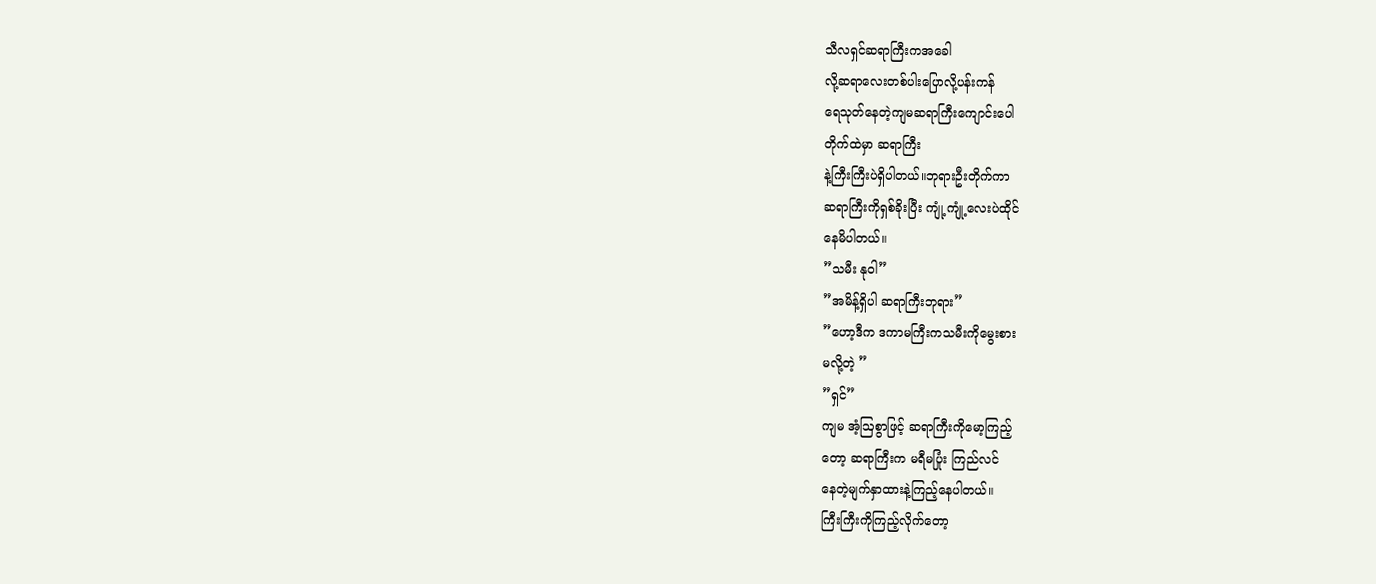သီလရှင်ဆရာကြီးကအခေါ
လို့ဆရာလေးတစ်ပါးပြောလို့ပန်းကန်
ရေသုတ်နေတဲ့ကျမဆရာကြီးကျောင်းပေါ
တိုက်ထဲမှာ ဆရာကြီး
နဲ့ကြီးကြီးပဲရှိပါတယ်။ဘုရားဦးတိုက်ကာ
ဆရာကြီးကိုရှစ်ခိုးပြီး ကျုံ့ကျုံ့လေးပဲထိုင်
နေမိပါတယ်။
”သမီး နုဝါ”
”အမိန့်ရှိပါ ဆရာကြီးဘုရား”
”ဟော့ဒီက ဒကာမကြီးကသမီးကိုမွေးစား
မလို့တဲ့ ”
”ရှင်”
ကျမ အံ့ဩစွာဖြင့် ဆရာကြီးကိုမော့ကြည့်
တော့ ဆရာကြီးက မရီမပြုံး ကြည်လင်
နေတဲ့မျက်နှာထားနဲ့ကြည့်နေပါတယ်။
ကြီးကြီးကိုကြည့်လိုက်တော့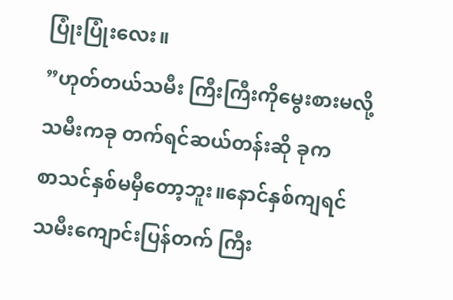ပြုံးပြုံးလေး။
”ဟုတ်တယ်သမီး ကြီးကြီးကိုမွေးစားမလို့
သမီးကခု တက်ရင်ဆယ်တန်းဆို ခုက
စာသင်နှစ်မမှီတော့ဘူး။နောင်နှစ်ကျရင်
သမီးကျောင်းပြန်တက် ကြီး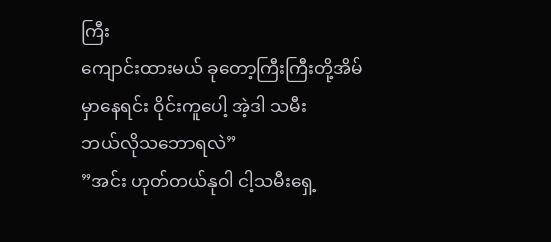ကြီး
ကျောင်းထားမယ် ခုတော့ကြီးကြီးတို့အိမ်
မှာနေရင်း ဝိုင်းကူပေါ့ အဲ့ဒါ သမီး
ဘယ်လိုသဘောရလဲ”
”အင်း ဟုတ်တယ်နုဝါ ငါ့သမီးရှေ့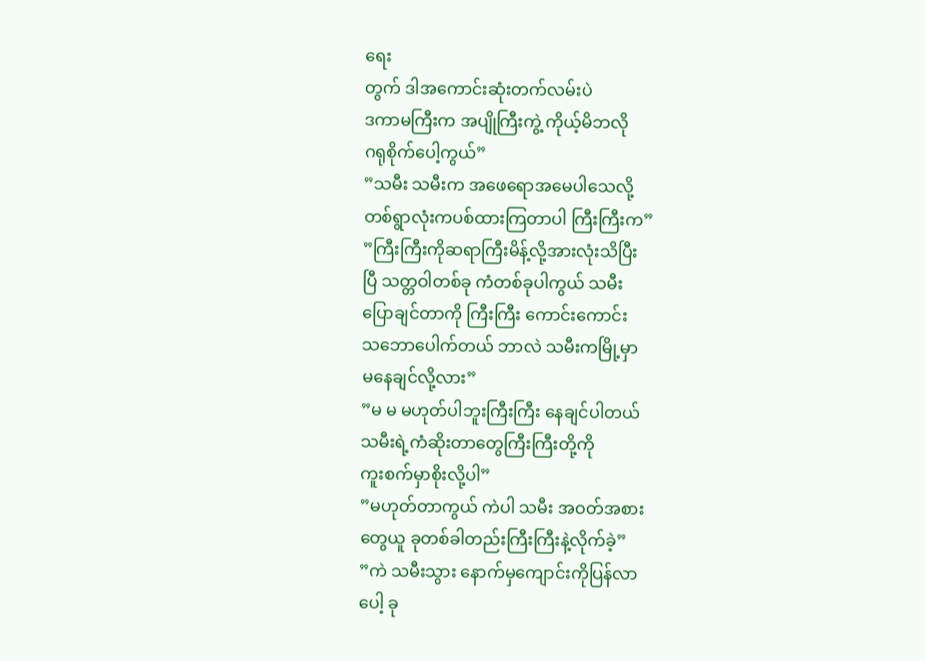ရေး
တွက် ဒါအကောင်းဆုံးတက်လမ်းပဲ
ဒကာမကြီးက အပျိုကြီးကွဲ့ ကိုယ့်မိဘလို
ဂရုစိုက်ပေါ့ကွယ်”
”သမီး သမီးက အဖေရောအမေပါသေလို့
တစ်ရွာလုံးကပစ်ထားကြတာပါ ကြီးကြီးက”
”ကြီးကြီးကိုဆရာကြီးမိန့်လို့အားလုံးသိပြီး
ပြီ သတ္တဝါတစ်ခု ကံတစ်ခုပါကွယ် သမီး
ပြောချင်တာကို ကြီးကြီး ကောင်းကောင်း
သဘောပေါက်တယ် ဘာလဲ သမီးကမြို့မှာ
မနေချင်လို့လား”
”မ မ မဟုတ်ပါဘူးကြီးကြီး နေချင်ပါတယ်
သမီးရဲ့ကံဆိုးတာတွေကြီးကြီးတို့ကို
ကူးစက်မှာစိုးလို့ပါ”
”မဟုတ်တာကွယ် ကဲပါ သမီး အဝတ်အစား
တွေယူ ခုတစ်ခါတည်းကြီးကြီးနဲ့လိုက်ခဲ့”
”ကဲ သမီးသွား နောက်မှကျောင်းကိုပြန်လာ
ပေါ့ ခု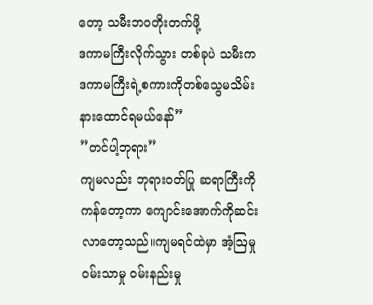တော့ သမီးဘဝတိုးတက်ဖို့
ဒကာမကြီးလိုက်သွား တစ်ခုပဲ သမီးက
ဒကာမကြီးရဲ့စကားကိုတစ်သွေမသိမ်း
နားထောင်ရမယ်နော်”
”တင်ပါ့ဘုရား”
ကျမလည်း ဘုရားဝတ်ပြု ဆရာကြီးကို
ကန်တော့ကာ ကျောင်းအောက်ကိုဆင်း
လာတော့သည်။ကျမရင်ထဲမှာ အံ့ဩမှု
ဝမ်းသာမှု ဝမ်းနည်းမှု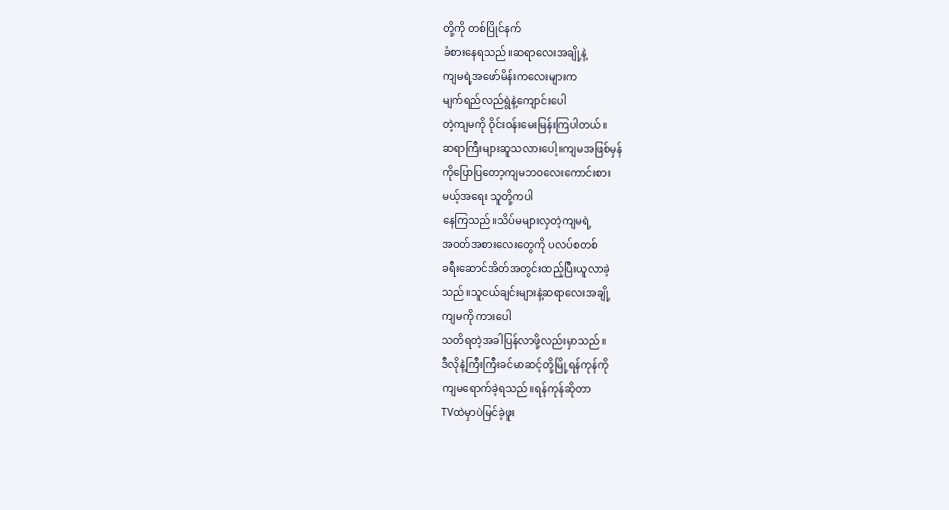တို့ကို တစ်ပြိုင်နက်
ခံစားနေရသည်။ဆရာလေးအချို့နဲ့
ကျမရဲ့အဖော်မိန်းကလေးများက
မျက်ရည်လည်ရွဲနဲ့ကျောင်းပေါ
တဲ့ကျမကို ဝိုင်းဝန်းမေးမြန်းကြပါတယ်။
ဆရာကြီးများဆူသလားပေါ့။ကျမအဖြစ်မှန်
ကိုပြောပြတော့ကျမဘဝလေးကောင်းစား
မယ့်အရေး သူတို့ကပါ
နေကြသည်။သိပ်မများလှတဲ့ကျမရဲ့
အဝတ်အစားလေးတွေကို ပလပ်စတစ်
ခရီးဆောင်အိတ်အတွင်းထည့်ပြီးယူလာခဲ့
သည်။သူငယ်ချင်းများနဲ့ဆရာလေးအချို့
ကျမကို ကားပေါ
သတိရတဲ့အခါပြန်လာဖို့လည်းမှာသည်။
ဒီလိုနဲ့ကြီးကြီးခင်မာဆင့်တို့မြို့ရန်ကုန်ကို
ကျမရောက်ခဲ့ရသည်။ရန်ကုန်ဆိုတာ
TVထဲမှာပဲမြင်ခဲ့ဖူး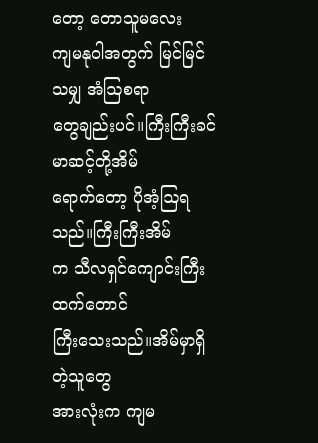တော့ တောသူမလေး
ကျမနုဝါအတွက် မြင်မြင်သမျှ အံဩစရာ
တွေချည်းပင်။ကြီးကြီးခင်မာဆင့်တို့အိမ်
ရောက်တော့ ပိုအံ့ဩရသည်။ကြီးကြီးအိမ်
က သီလရှင်ကျောင်းကြီးထက်တောင်
ကြီးသေးသည်။အိမ်မှာရှိတဲ့သူတွေ
အားလုံးက ကျမ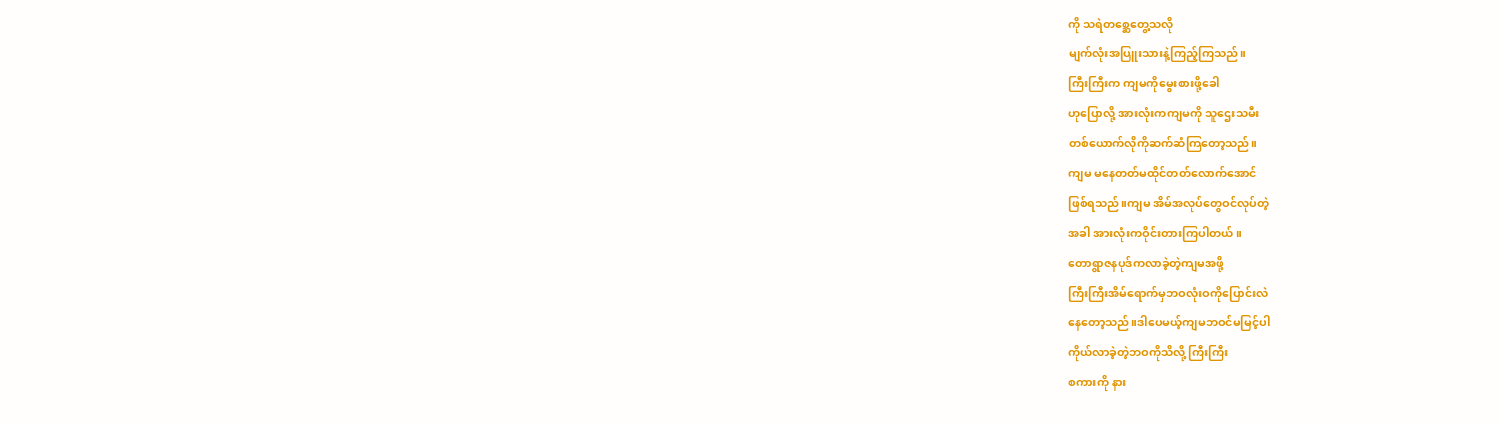ကို သရဲတစ္ဆေတွေ့သလို
မျက်လုံးအပြူးသားနဲ့ကြည့်ကြသည်။
ကြီးကြီးက ကျမကိုမွေးစားဖို့ခေါ
ဟုပြောလို့ အားလုံးကကျမကို သူဌေးသမီး
တစ်ယောက်လိုကိုဆက်ဆံကြတော့သည်။
ကျမ မနေတတ်မထိုင်တတ်လောက်အောင်
ဖြစ်ရသည်။ကျမ အိမ်အလုပ်တွေဝင်လုပ်တဲ့
အခါ အားလုံးကဝိုင်းတားကြပါတယ်။
တောရွာဇနပုဒ်ကလာခဲ့တဲ့ကျမအဖို့
ကြီးကြီးအိမ်ရောက်မှဘဝလုံးဝကိုပြောင်းလဲ
နေတော့သည်။ဒါပေမယ့်ကျမဘဝင်မမြင့်ပါ
ကိုယ်လာခဲ့တဲ့ဘဝကိုသိလို့ ကြီးကြီး
စကားကို နား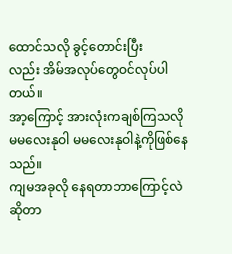ထောင်သလို ခွင့်တောင်းပြီး
လည်း အိမ်အလုပ်တွေဝင်လုပ်ပါတယ်။
အာ့ကြောင့် အားလုံးကချစ်ကြသလို
မမလေးနုဝါ မမလေးနုဝါနဲ့ကိုဖြစ်နေသည်။
ကျမအခုလို နေရတာဘာကြောင့်လဲဆိုတာ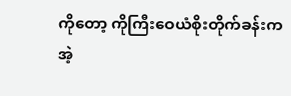ကိုတော့ ကိုကြီးဝေယံစိုးတိုက်ခန်းက
အဲ့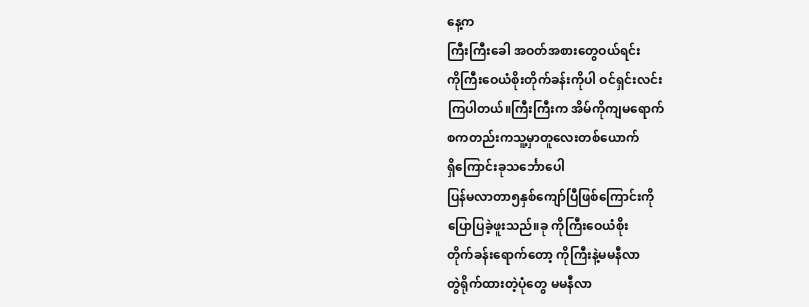နေ့က
ကြီးကြီးခေါ အဝတ်အစားတွေဝယ်ရင်း
ကိုကြီးဝေယံစိုးတိုက်ခန်းကိုပါ ဝင်ရှင်းလင်း
ကြပါတယ်။ကြီးကြီးက အိမ်ကိုကျမရောက်
စကတည်းကသူ့မှာတူလေးတစ်ယောက်
ရှိကြောင်းခုသင်္ဘောပေါ
ပြန်မလာတာ၅နှစ်ကျော်ပြီဖြစ်ကြောင်းကို
ပြောပြခဲ့ဖူးသည်။ခု ကိုကြီးဝေယံစိုး
တိုက်ခန်းရောက်တော့ ကိုကြီးနဲ့မမနီလာ
တွဲရိုက်ထားတဲ့ပုံတွေ မမနီလာ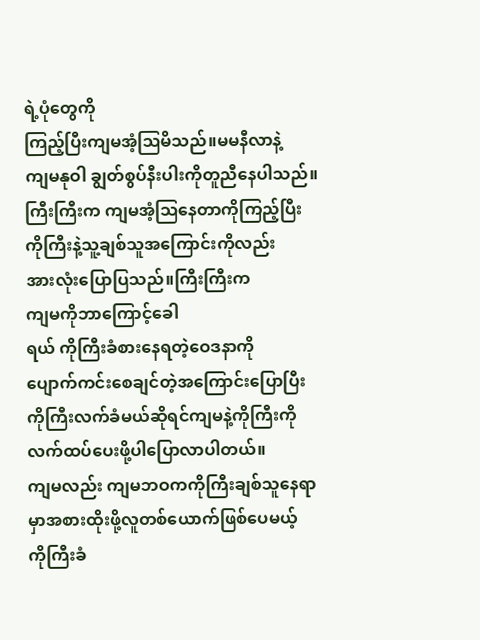ရဲ့ပုံတွေကို
ကြည့်ပြီးကျမအံ့ဩမိသည်။မမနီလာနဲ့
ကျမနုဝါ ချွတ်စွပ်နီးပါးကိုတူညီနေပါသည်။
ကြီးကြီးက ကျမအံ့ဩနေတာကိုကြည့်ပြီး
ကိုကြီးနဲ့သူ့ချစ်သူအကြောင်းကိုလည်း
အားလုံးပြောပြသည်။ကြီးကြီးက
ကျမကိုဘာကြောင့်ခေါ
ရယ် ကိုကြီးခံစားနေရတဲ့ဝေဒနာကို
ပျောက်ကင်းစေချင်တဲ့အကြောင်းပြောပြီး
ကိုကြီးလက်ခံမယ်ဆိုရင်ကျမနဲ့ကိုကြီးကို
လက်ထပ်ပေးဖို့ပါပြောလာပါတယ်။
ကျမလည်း ကျမဘဝကကိုကြီးချစ်သူနေရာ
မှာအစားထိုးဖို့လူတစ်ယောက်ဖြစ်ပေမယ့်
ကိုကြီးခံ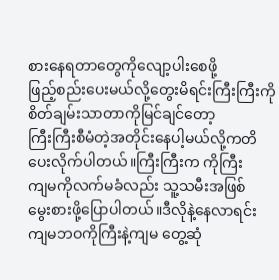စားနေရတာတွေကိုလျော့ပါးစေဖို့
ဖြည့်စည်းပေးမယ်လို့တွေးမိရင်းကြီးကြီးကို
စိတ်ချမ်းသာတာကိုမြင်ချင်တော့
ကြီးကြီးစီမံတဲ့အတိုင်းနေပါ့မယ်လို့ကတိ
ပေးလိုက်ပါတယ်။ကြီးကြီးက ကိုကြီး
ကျမကိုလက်မခံလည်း သူ့သမီးအဖြစ်
မွေးစားဖို့ပြောပါတယ်။ဒီလိုနဲ့နေလာရင်း
ကျမဘဝကိုကြီးနဲ့ကျမ တွေ့ဆုံ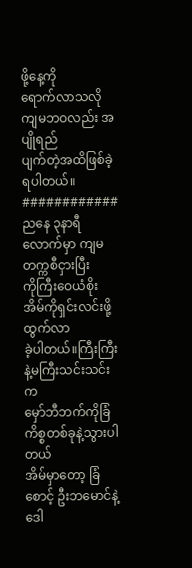ဖို့နေ့ကို
ရောက်လာသလို ကျမဘဝလည်း အပျိုရည်
ပျက်တဲ့အထိဖြစ်ခဲ့ရပါတယ်။
############
ညနေ ၃နာရီလောက်မှာ ကျမတက္ကစီငှားပြီး
ကိုကြီးဝေယံစိုးအိမ်ကိုရှင်းလင်းဖို့ထွက်လာ
ခဲ့ပါတယ်။ကြီးကြီးနဲ့မကြီးသင်းသင်းက
မှော်ဘီဘက်ကိုခြံကိစ္စတစ်ခုနဲ့သွားပါတယ်
အိမ်မှာတော့ ခြံစောင့် ဦးဘမောင်နဲ့
ဒေါ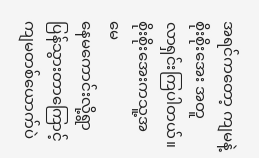အရင်ကတော့ ကျမနဲ့စိုးစိုးအေး အတူ
လာရှင်းကြပါတယ်။စိုးစိုးအေးကသူ့အမေ
နေမကောင်းလို့ရွာပြန်သွားတာကြောင့်
ကျမတစ်ယောက်ပဲ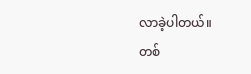လာခဲ့ပါတယ်။
တစ်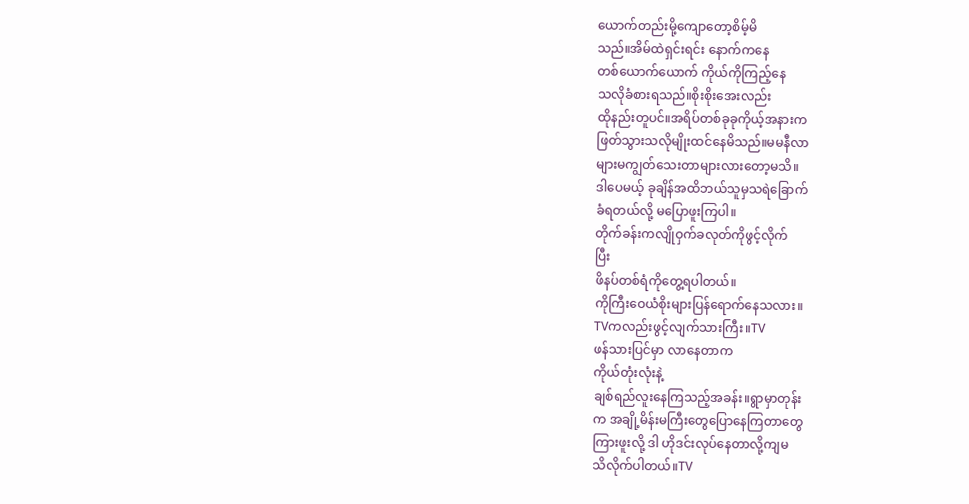ယောက်တည်းမို့ကျောတော့စိမ့်မိ
သည်။အိမ်ထဲရှင်းရင်း နောက်ကနေ
တစ်ယောက်ယောက် ကိုယ်ကိုကြည့်နေ
သလိုခံစားရသည်။စိုးစိုးအေးလည်း
ထိုနည်းတူပင်။အရိပ်တစ်ခုခုကိုယ့်အနားက
ဖြတ်သွားသလိုမျိုးထင်နေမိသည်။မမနီလာ
များမကျွတ်သေးတာများလားတော့မသိ။
ဒါပေမယ့် ခုချိန်အထိဘယ်သူမှသရဲခြောက်
ခံရတယ်လို့ မပြောဖူးကြပါ။
တိုက်ခန်းကလျိုဝှက်ခလုတ်ကိုဖွင့်လိုက်
ပြီး
ဖိနပ်တစ်ရံကိုတွေ့ရပါတယ်။
ကိုကြီးဝေယံစိုးများပြန်ရောက်နေသလား။
TVကလည်းဖွင့်လျက်သားကြီး။TV
ဖန်သားပြင်မှာ လာနေတာက
ကိုယ်တုံးလုံးနဲ့
ချစ်ရည်လူးနေကြသည့်အခန်း။ရွာမှာတုန်း
က အချို့မိန်းမကြီးတွေပြောနေကြတာတွေ
ကြားဖူးလို့ ဒါ ဟိုဒင်းလုပ်နေတာလို့ကျမ
သိလိုက်ပါတယ်။TV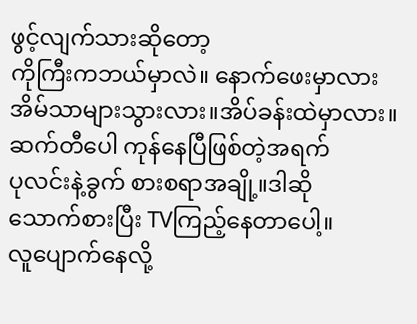ဖွင့်လျက်သားဆိုတော့
ကိုကြီးကဘယ်မှာလဲ။ နောက်ဖေးမှာလား
အိမ်သာများသွားလား။အိပ်ခန်းထဲမှာလား။
ဆက်တီပေါ ကုန်နေပြီဖြစ်တဲ့အရက်
ပုလင်းနဲ့ခွက် စားစရာအချို့။ဒါဆို
သောက်စားပြီး TVကြည့်နေတာပေါ့။
လူပျောက်နေလို့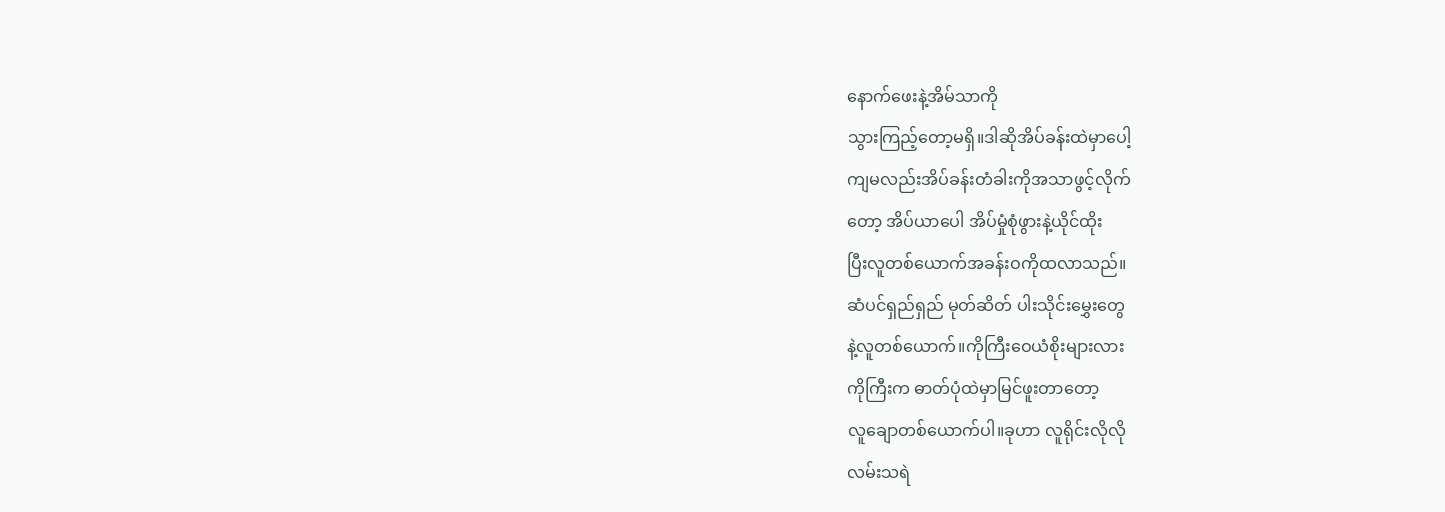နောက်ဖေးနဲ့အိမ်သာကို
သွားကြည့်တော့မရှိ။ဒါဆိုအိပ်ခန်းထဲမှာပေါ့
ကျမလည်းအိပ်ခန်းတံခါးကိုအသာဖွင့်လိုက်
တော့ အိပ်ယာပေါ အိပ်မှုံစုံဖွားနဲ့ယိုင်ထိုး
ပြီးလူတစ်ယောက်အခန်းဝကိုထလာသည်။
ဆံပင်ရှည်ရှည် မုတ်ဆိတ် ပါးသိုင်းမွှေးတွေ
နဲ့လူတစ်ယောက်။ကိုကြီးဝေယံစိုးများလား
ကိုကြီးက ဓာတ်ပုံထဲမှာမြင်ဖူးတာတော့
လူချောတစ်ယောက်ပါ။ခုဟာ လူရိုင်းလိုလို
လမ်းသရဲ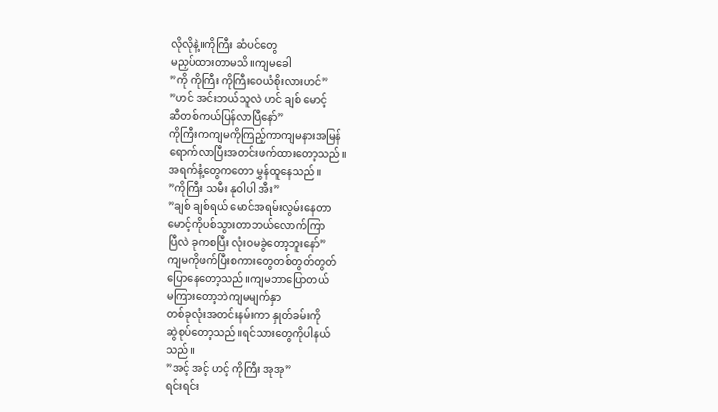လိုလိုနဲ့။ကိုကြီး ဆံပင်တွေ
မညှပ်ထားတာမသိ။ကျမခေါ
”ကို ကိုကြီး ကိုကြီးဝေယံစိုးလားဟင်”
”ဟင် အင်းဘယ်သူလဲ ဟင် ချစ် မောင့်
ဆီတစ်ကယ်ပြန်လာပြီနော်”
ကိုကြီးကကျမကိုကြည့်ကာကျမနားအမြန်
ရောက်လာပြီးအတင်းဖက်ထားတော့သည်။
အရက်နံ့တွေကတော မွှန်ထူနေသည်။
”ကိုကြီး သမီး နုဝါပါ အီး”
”ချစ် ချစ်ရယ် မောင်အရမ်းလွမ်းနေတာ
မောင့်ကိုပစ်သွားတာဘယ်လောက်ကြာ
ပြီလဲ ခုကစပြီး လုံးဝမခွဲတော့ဘူးနော်”
ကျမကိုဖက်ပြီးစကားတွေတစ်တွတ်တွတ်
ပြောနေတော့သည်။ကျမဘာပြောတယ်
မကြားတော့ဘဲကျမမျက်နှာ
တစ်ခုလုံးအတင်းနမ်းကာ နှုတ်ခမ်းကို
ဆွဲစုပ်တော့သည်။ရင်သားတွေကိုပါနယ်
သည်။
”အင့် အင့် ဟင့် ကိုကြီး အုအု”
ရင်းရင်း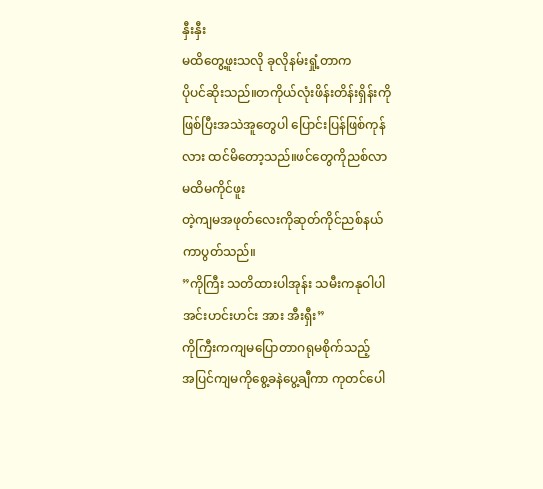နှီးနှီး
မထိတွေ့ဖူးသလို ခုလိုနမ်းရှုံ့တာက
ပိုပင်ဆိုးသည်။တကိုယ်လုံးဖိန်းတိန်းရှိန်းကို
ဖြစ်ပြီးအသဲအူတွေပါ ပြောင်းပြန်ဖြစ်ကုန်
လား ထင်မိတော့သည်။ဖင်တွေကိုညစ်လာ
မထိမကိုင်ဖူး
တဲ့ကျမအဖုတ်လေးကိုဆုတ်ကိုင်ညစ်နယ်
ကာပွတ်သည်။
”ကိုကြီး သတိထားပါအုန်း သမီးကနုဝါပါ
အင်းဟင်းဟင်း အား အီးရှီး”
ကိုကြီးကကျမပြောတာဂရုမစိုက်သည့်
အပြင်ကျမကိုစွေ့ခနဲပွေ့ချီကာ ကုတင်ပေါ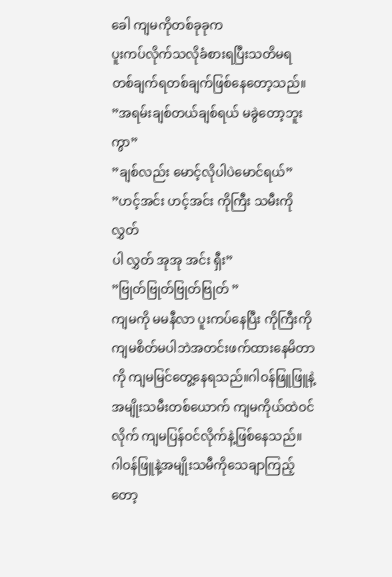ခေါ ကျမကိုတစ်ခုခုက
ပူးကပ်လိုက်သလိုခံစားရပြီးသတိမရ
တစ်ချက်ရတစ်ချက်ဖြစ်နေတော့သည်။
”အရမ်းချစ်တယ်ချစ်ရယ် မခွဲတော့ဘူးကွာ”
”ချစ်လည်း မောင့်လိုပါပဲမောင်ရယ်”
”ဟင့်အင်း ဟင့်အင်း ကိုကြီး သမီးကိုလွှတ်
ပါ လွှတ် အုအု အင်း ရှီး”
”ဗြုတ်ဗြုတ်ဗြုတ်ဗြုတ် ”
ကျမကို မမနီလာ ပူးကပ်နေပြီး ကိုကြီးကို
ကျမစိတ်မပါဘဲအတင်းဖက်ထားနေမိတာ
ကို ကျမမြင်တွေ့နေရသည်။ဂါဝန်ဖြူဖြူနဲ့
အမျိုးသမီးတစ်ယောက် ကျမကိုယ်ထဲဝင်
လိုက် ကျမပြန်ဝင်လိုက်နဲ့ဖြစ်နေသည်။
ဂါဝန်ဖြူနဲ့အမျိုးသမီကိုသေချာကြည့်တော့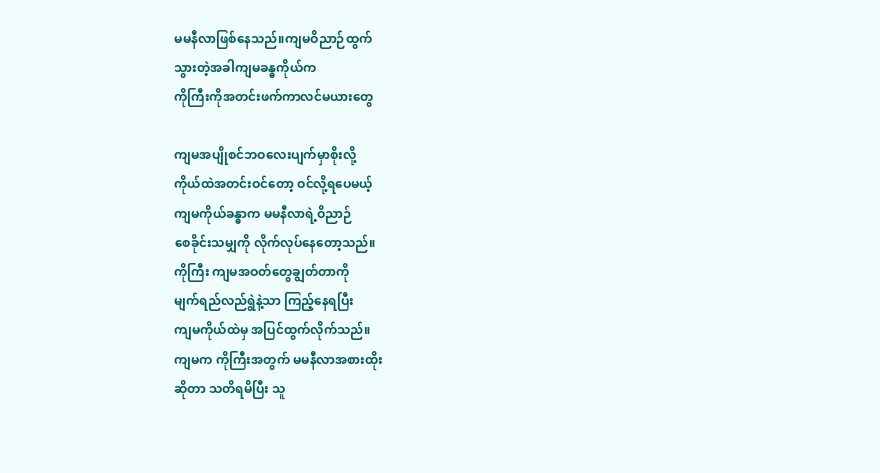မမနီလာဖြစ်နေသည်။ကျမဝိညာဉ်ထွက်
သွားတဲ့အခါကျမခန္ဓကိုယ်က
ကိုကြီးကိုအတင်းဖက်ကာလင်မယားတွေ

ကျမအပျိုစင်ဘဝလေးပျက်မှာစိုးလို့
ကိုယ်ထဲအတင်းဝင်တော့ ဝင်လို့ရပေမယ့်
ကျမကိုယ်ခန္ဓာက မမနီလာရဲ့ဝိညာဉ်
စေခိုင်းသမျှကို လိုက်လုပ်နေတော့သည်။
ကိုကြီး ကျမအဝတ်တွေချွတ်တာကို
မျက်ရည်လည်ရွဲနဲ့သာ ကြည့်နေရပြီး
ကျမကိုယ်ထဲမှ အပြင်ထွက်လိုက်သည်။
ကျမက ကိုကြီးအတွက် မမနီလာအစားထိုး
ဆိုတာ သတိရမိပြီး သူ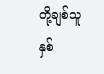တို့ချစ်သူနှစ်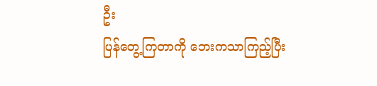ဦး
ပြန်တွေ့ကြတာကို ဘေးကသာကြည့်ပြီး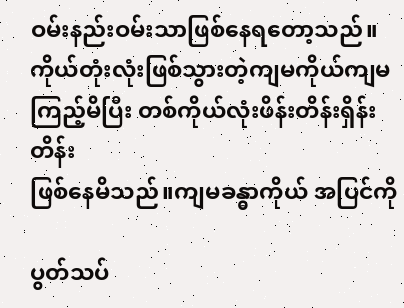ဝမ်းနည်းဝမ်းသာဖြစ်နေရတော့သည်။
ကိုယ်တုံးလုံးဖြစ်သွားတဲ့ကျမကိုယ်ကျမ
ကြည့်မိပြီး တစ်ကိုယ်လုံးဖိန်းတိန်းရှိန်းတိန်း
ဖြစ်နေမိသည်။ကျမခန္ဓာကိုယ် အပြင်ကို

ပွတ်သပ်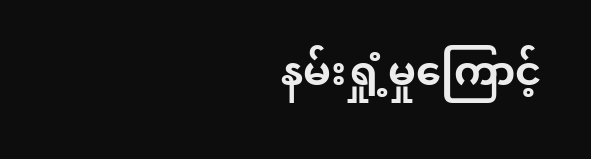နမ်းရှုံ့မှုကြောင့်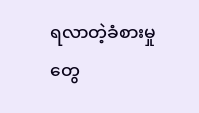ရလာတဲ့ခံစားမှု
တွေ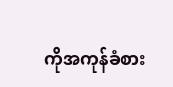ကိုအကုန်ခံစား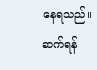နေရသည်။
ဆက်ရန်